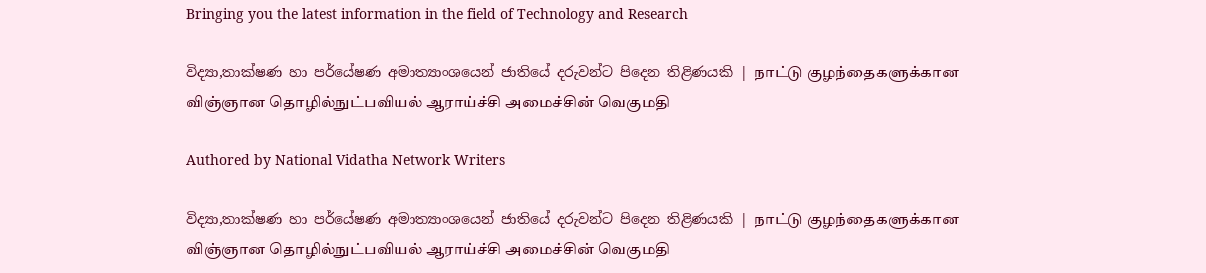Bringing you the latest information in the field of Technology and Research

විද්‍යා,තාක්ෂණ හා පර්යේෂණ අමාත්‍යාංශයෙන් ජාතියේ දරුවන්ට පිදෙන තිළිණයකි | நாட்டு குழந்தைகளுக்கான விஞ்ஞான தொழில்நுட்பவியல் ஆராய்ச்சி அமைச்சின் வெகுமதி

Authored by National Vidatha Network Writers

විද්‍යා,තාක්ෂණ හා පර්යේෂණ අමාත්‍යාංශයෙන් ජාතියේ දරුවන්ට පිදෙන තිළිණයකි | நாட்டு குழந்தைகளுக்கான விஞ்ஞான தொழில்நுட்பவியல் ஆராய்ச்சி அமைச்சின் வெகுமதி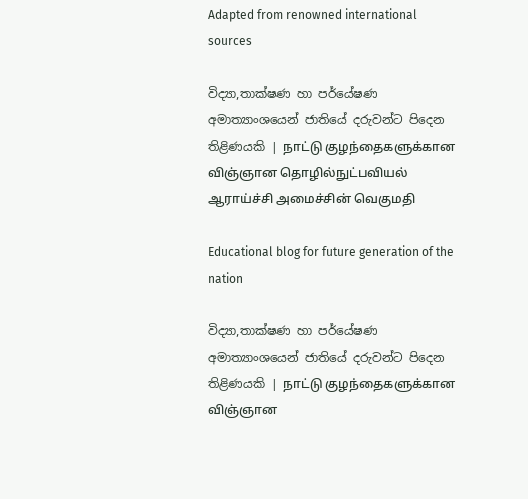Adapted from renowned international sources

විද්‍යා,තාක්ෂණ හා පර්යේෂණ අමාත්‍යාංශයෙන් ජාතියේ දරුවන්ට පිදෙන තිළිණයකි | நாட்டு குழந்தைகளுக்கான விஞ்ஞான தொழில்நுட்பவியல் ஆராய்ச்சி அமைச்சின் வெகுமதி

Educational blog for future generation of the nation

විද්‍යා,තාක්ෂණ හා පර්යේෂණ අමාත්‍යාංශයෙන් ජාතියේ දරුවන්ට පිදෙන තිළිණයකි | நாட்டு குழந்தைகளுக்கான விஞ்ஞான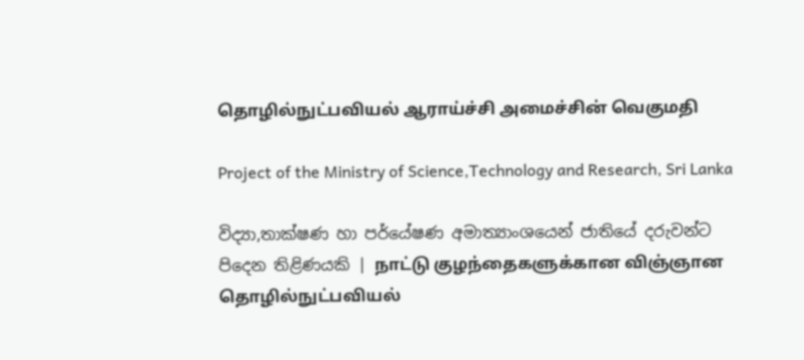தொழில்நுட்பவியல் ஆராய்ச்சி அமைச்சின் வெகுமதி

Project of the Ministry of Science,Technology and Research, Sri Lanka

විද්‍යා,තාක්ෂණ හා පර්යේෂණ අමාත්‍යාංශයෙන් ජාතියේ දරුවන්ට පිදෙන තිළිණයකි | நாட்டு குழந்தைகளுக்கான விஞ்ஞான தொழில்நுட்பவியல்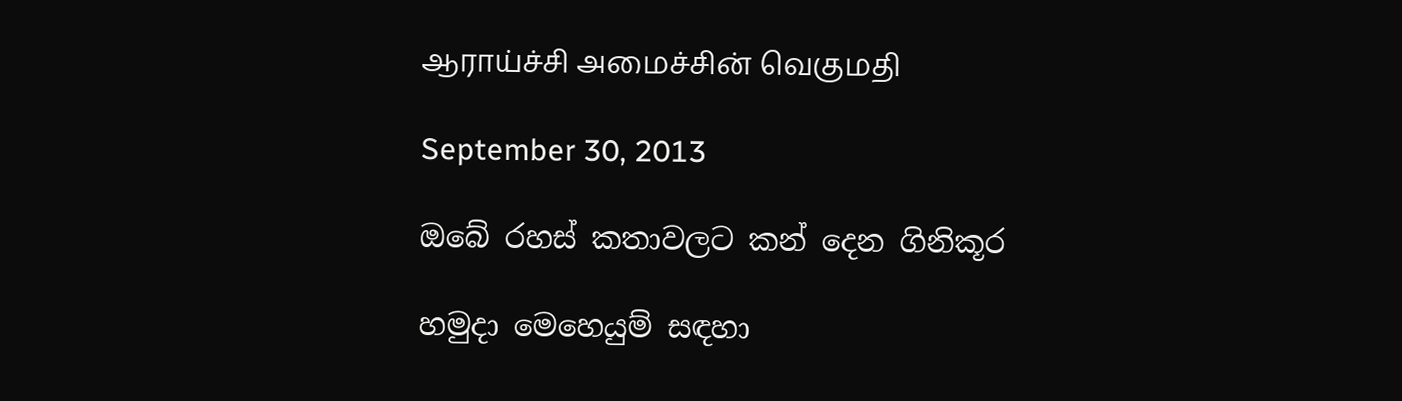ஆராய்ச்சி அமைச்சின் வெகுமதி

September 30, 2013

ඔබේ රහස් කතාවලට කන් දෙන ගිනිකූර

හමුදා මෙහෙයුම් සඳහා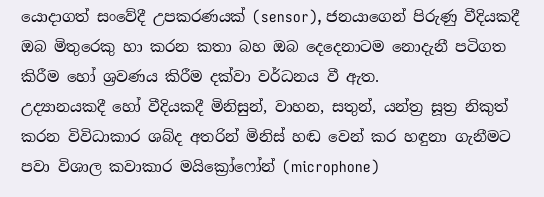යොදාගත් සංවේදී උපකරණයක් (sensor), ජනයාගෙන් පිරුණු වීදියකදී ඔබ මිතුරෙකු හා කරන කතා බහ ඔබ දෙදෙනාටම නොදැනී පටිගත කිරීම හෝ ශ්‍රවණය කිරීම දක්වා වර්ධනය වී ඇත.
උද්‍යානයකදී හෝ වීදියකදී මිනිසුන්, වාහන, සතුන්, යන්ත්‍ර සූත්‍ර නිකුත් කරන විවිධාකාර ශබ්ද අතරින් මිනිස් හඬ වෙන් කර හඳුනා ගැනීමට පවා විශාල කවාකාර මයික්‍රෝෆෝන් (microphone)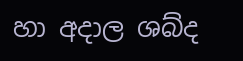හා අදාල ශබ්ද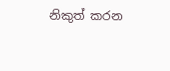නිකුත් කරන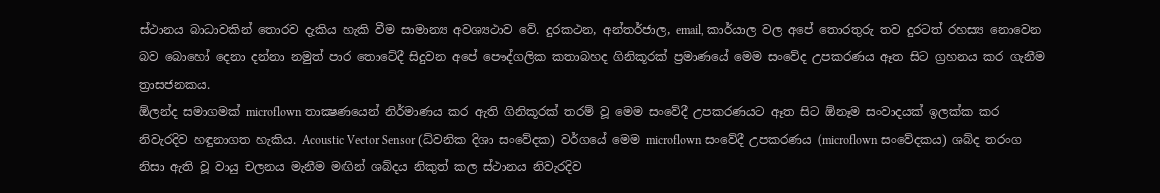ස්ථානය බාධාවකින් තොරව දැකිය හැකි වීම සාමාන්‍ය අවශ්‍යථාව වේ. දුරකථන, අන්තර්ජාල, email, කාර්යාල වල අපේ තොරතුරු තව දුරටත් රහස්‍ය නොවෙන බව බොහෝ දෙනා දන්නා නමුත් පාර තොටේදී සිදුවන අපේ පෞද්ගලික කතාබහද ගිනිකූරක් ප්‍රමාණයේ මෙම සංවේද උපකරණය ඈත සිට ග්‍රහනය කර ගැනීම ත්‍රාසජනකය.
ඕලන්ද සමාගමක් microflown තාක්‍ෂණයෙන් නිර්මාණය කර ඇති ගිනිකූරක් තරම් වූ මෙම සංවේදී උපකරණයට ඈත සිට ඕනෑම සංවාදයක් ඉලක්ක කර නිවැරදිව හඳුනාගත හැකිය. Acoustic Vector Sensor (ධ්වනික දිශා සංවේදක) වර්ගයේ මෙම microflown සංවේදී උපකරණය (microflown සංවේදකය) ශබ්ද තරංග නිසා ඇති වූ වායු චලනය මැනීම මඟින් ශබ්දය නිකුත් කල ස්ථානය නිවැරදිව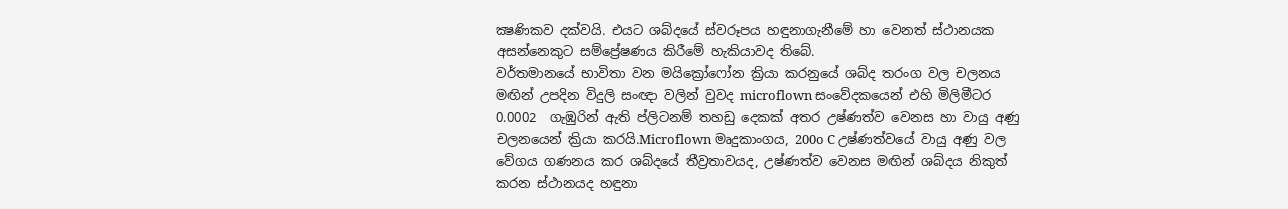ක්‍ෂණිකව දක්වයි. එයට ශබ්දයේ ස්වරූපය හඳුනාගැනීමේ හා වෙනත් ස්ථානයක අසන්නෙකුට සම්ප්‍රේෂණය කිරීමේ හැකියාවද තිබේ.
වර්තමානයේ භාවිතා වන මයික්‍රෝෆෝන ක්‍රියා කරනුයේ ශබ්ද තරංග වල චලනය මඟින් උපදින විදුලි සංඥා වලින් වුවද microflown සංවේදකයෙන් එහි මිලිමීටර 0.0002  ගැඹුරින් ඇති ප්ලිටනම් තහඩු දෙකක් අතර උෂ්ණත්ව වෙනස හා වායු අණු චලනයෙන් ක්‍රියා කරයි.Microflown මෘදුකාංගය, 200o C උෂ්ණත්වයේ වායු අණු වල වේගය ගණනය කර ශබ්දයේ තීව්‍රතාවයද, උෂ්ණත්ව වෙනස මඟින් ශබ්දය නිකුත් කරන ස්ථානයද හඳුනා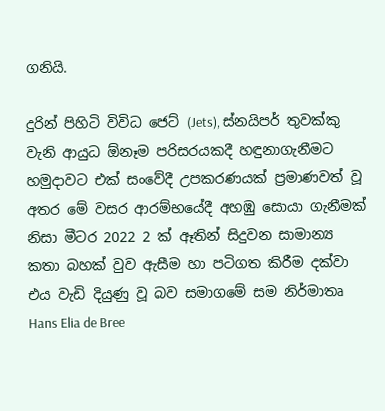ගනියි.

දුරින් පිහිටි විවිධ ජෙට් (Jets), ස්නයිපර් තුවක්කු වැනි ආයුධ ඕනෑම පරිසරයකදී හඳුනාගැනීමට හමුදාවට එක් සංවේදී උපකරණයක් ප්‍රමාණවත් වූ අතර මේ වසර ආරම්භයේදී අහඹු සොයා ගැනීමක් නිසා මීටර 2022 2 ක් ඈතින් සිදුවන සාමාන්‍ය කතා බහක් වුව ඇසීම හා පටිගත කිරීම දක්වා එය වැඩි දියුණු වූ බව සමාගමේ සම නිර්මාතෘ Hans Elia de Bree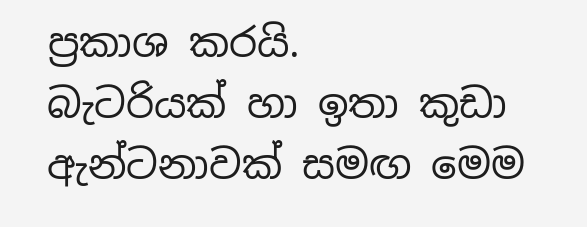ප්‍රකාශ කරයි.
බැටරියක් හා ඉතා කුඩා ඇන්ටනාවක් සමඟ මෙම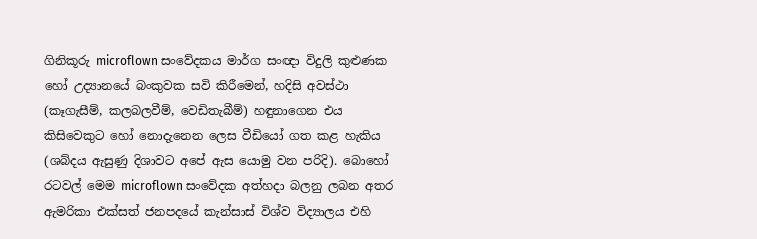ගිනිකූරු microflown සංවේදකය මාර්ග සංඥා විදුලි කුළුණක හෝ උද්‍යානයේ බංකුවක සවි කිරීමෙන්, හදිසි අවස්ථා (කෑගැසීම්, කලබලවීම්, වෙඩිතැබීම්) හඳුනාගෙන එය කිසිවෙකුට හෝ නොදැනෙන ලෙස වීඩියෝ ගත කළ හැකිය (ශබ්දය ඇසුණු දිශාවට අපේ ඇස යොමු වන පරිදි). බොහෝ රටවල් මෙම microflown සංවේදක අත්හදා බලනු ලබන අතර ඇමරිකා එක්සත් ජනපදයේ කැන්සාස් විශ්ව විද්‍යාලය එහි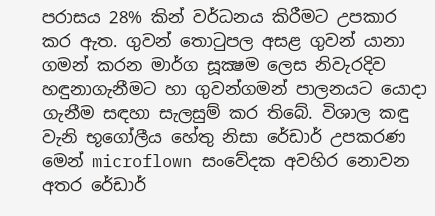පරාසය 28% කින් වර්ධනය කිරීමට උපකාර කර ඇත. ගුවන් තොටුපල අසළ ගුවන් යානා ගමන් කරන මාර්ග සූක්‍ෂම ලෙස නිවැරදිව හඳුනාගැනීමට හා ගුවන්ගමන් පාලනයට යොදා ගැනීම සඳහා සැලසුම් කර තිබේ. විශාල කඳු වැනි භූගෝලීය හේතු නිසා රේඩාර් උපකරණ මෙන් microflown සංවේදක අවහිර නොවන අතර රේඩාර්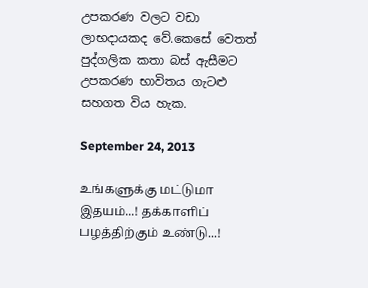උපකරණ වලට වඩා ලාභදායකද වේ.කෙසේ වෙතත් පුද්ගලික කතා බස් ඇසීමට උපකරණ භාවිතය ගැටළු සහගත විය හැක.

September 24, 2013

உங்களுக்கு மட்டுமா இதயம்...! தக்காளிப் பழத்திற்கும் உண்டு...!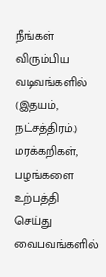நீங்கள் விரும்பிய வடிவங்களில் (இதயம், நட்சத்திரம்.) மரக்கறிகள்,  பழங்களை உற்பத்தி செய்து வைபவங்களில்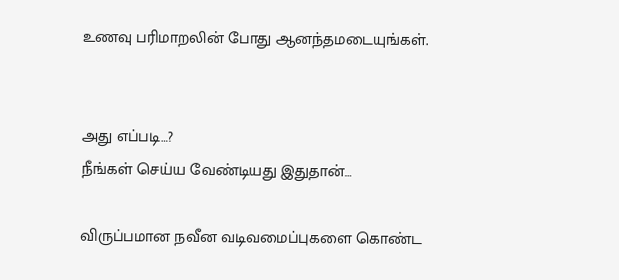உணவு பரிமாறலின் போது ஆனந்தமடையுங்கள்.


அது எப்படி…?
நீங்கள் செய்ய வேண்டியது இதுதான்…

விருப்பமான நவீன வடிவமைப்புகளை கொண்ட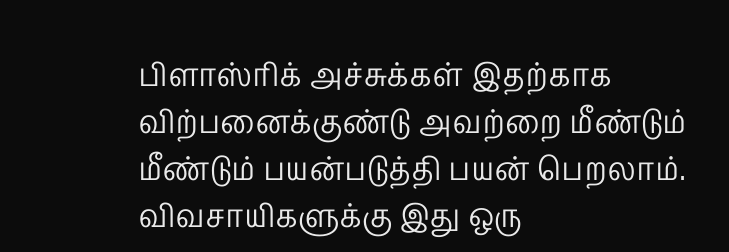பிளாஸ்ரிக் அச்சுக்கள் இதற்காக விற்பனைக்குண்டு அவற்றை மீண்டும் மீண்டும் பயன்படுத்தி பயன் பெறலாம். விவசாயிகளுக்கு இது ஒரு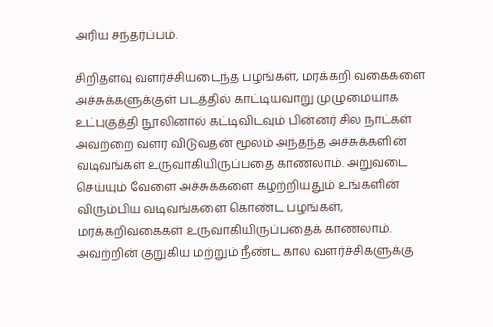அரிய சந்தர்ப்பம்.

சிறிதளவு வளர்ச்சியடைந்த பழங்கள், மரக்கறி வகைகளை அச்சுக்களுக்குள் படத்தில் காட்டியவாறு முழுமையாக உட்புகுத்தி நூலினால் கட்டிவிடவும் பின்னர் சில நாட்கள் அவற்றை வளர விடுவதன் மூலம் அந்தந்த அச்சுக்களின் வடிவங்கள் உருவாகியிருப்பதை காணலாம். அறுவடை செய்யும் வேளை அச்சுக்களை கழற்றியதும் உங்களின் விரும்பிய வடிவங்களை கொண்ட பழங்கள், மரக்கறிவகைகள் உருவாகியிருப்பதைக் காணலாம். அவற்றின் குறுகிய மற்றும் நீண்ட கால வளர்ச்சிகளுக்கு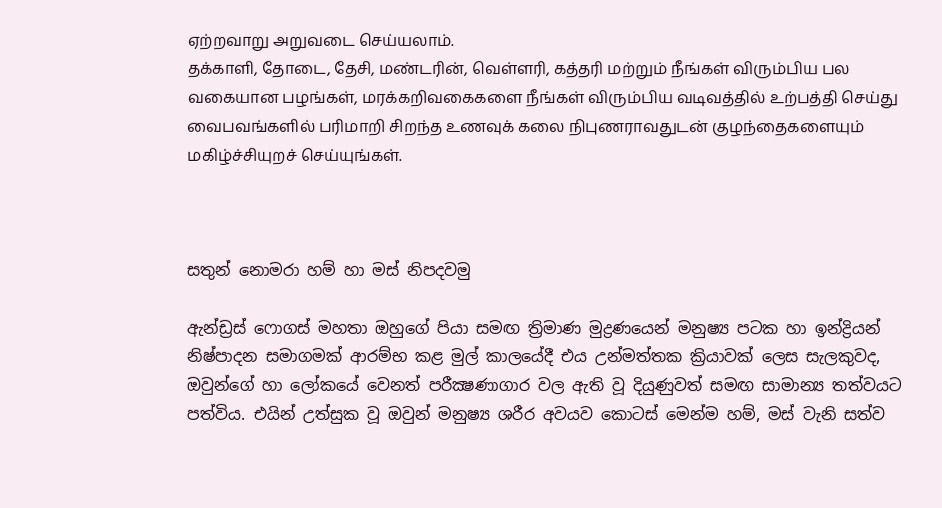ஏற்றவாறு அறுவடை செய்யலாம்.
தக்காளி, தோடை, தேசி, மண்டரின், வெள்ளரி, கத்தரி மற்றும் நீங்கள் விரும்பிய பல வகையான பழங்கள், மரக்கறிவகைகளை நீங்கள் விரும்பிய வடிவத்தில் உற்பத்தி செய்து வைபவங்களில் பரிமாறி சிறந்த உணவுக் கலை நிபுணராவதுடன் குழந்தைகளையும் மகிழ்ச்சியுறச் செய்யுங்கள்.



සතුන් නොමරා හම් හා මස් නිපදවමු

ඇන්ඩ්‍රස් ෆොගස් මහතා ඔහුගේ පියා සමඟ ත්‍රිමාණ මුද්‍රණයෙන් මනුෂ්‍ය පටක හා ඉන්ද්‍රියන් නිෂ්පාදන සමාගමක් ආරම්භ කළ මුල් කාලයේදී එය උන්මත්තක ක්‍රියාවක් ලෙස සැලකුවද, ඔවුන්ගේ හා ලෝකයේ වෙනත් පරීක්‍ෂණාගාර වල ඇති වූ දියුණුවත් සමඟ සාමාන්‍ය තත්වයට පත්විය. එයින් උත්සුක වූ ඔවුන් මනුෂ්‍ය ශරීර අවයව කොටස් මෙන්ම හම්, මස් වැනි සත්ව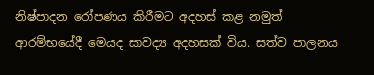නිෂ්පාදන රෝපණය කිරීමට අදහස් කළ නමුත් ආරම්භයේදී මෙයද සාවද්‍ය අදහසක් විය. සත්ව පාලනය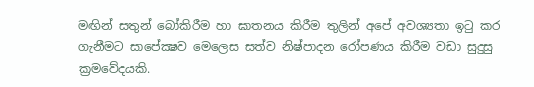මඟින් සතුන් බෝකිරීම හා ඝාතනය කිරීම තුලින් අපේ අවශ්‍යතා ඉටු කර ගැනීමට සාපේක්‍ෂව මෙලෙස සත්ව නිෂ්පාදන රෝපණය කිරීම වඩා සුදුසු ක්‍රමවේදයකි.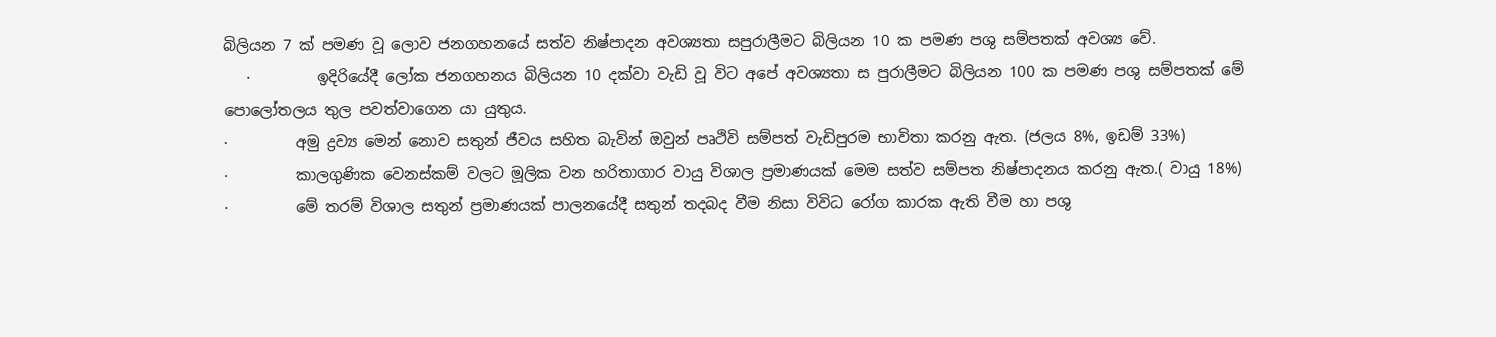බිලියන 7 ක් පමණ වූ ලොව ජනගහනයේ සත්ව නිෂ්පාදන අවශ්‍යතා සපුරාලීමට බිලියන 10 ක පමණ පශු සම්පතක් අවශ්‍ය වේ.
   ·         ඉදිරියේදී ලෝක ජනගහනය බිලියන 10 දක්වා වැඩි වූ විට අපේ අවශ්‍යතා ස පුරාලීමට බිලියන 100 ක පමණ පශු සම්පතක් මේ පොලෝතලය තුල පවත්වාගෙන යා යුතුය.
·         අමු ද්‍රව්‍ය මෙන් නොව සතුන් ජීවය සහිත බැවින් ඔවුන් පෘථිවි සම්පත් වැඩිපුරම භාවිතා කරනු ඇත. (ජලය 8%, ඉඩම් 33%)
·         කාලගුණික වෙනස්කම් වලට මූලික වන හරිතාගාර වායු විශාල ප්‍රමාණයක් මෙම සත්ව සම්පත නිෂ්පාදනය කරනු ඇත.( වායු 18%)
·         මේ තරම් විශාල සතුන් ප්‍රමාණයක් පාලනයේදී සතුන් තදබද වීම නිසා විවිධ රෝග කාරක ඇති වීම හා පශු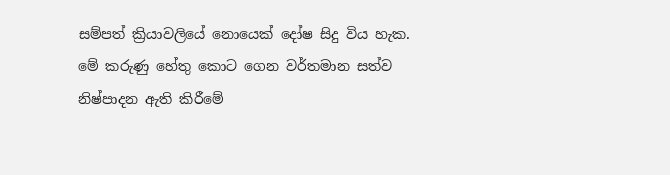සම්පත් ක්‍රියාවලියේ නොයෙක් දෝෂ සිදු විය හැක.
මේ කරුණු හේතු කොට ගෙන වර්තමාන සත්ව නිෂ්පාදන ඇති කිරීමේ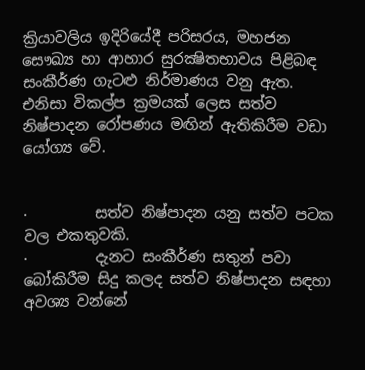ක්‍රියාවලිය ඉදිරියේදී පරිසරය, මහජන සෞඛ්‍ය හා ආහාර සුරක්‍ෂිතභාවය පිළිබඳ සංකීර්ණ ගැටළු නිර්මාණය වනු ඇත. එනිසා විකල්ප ක්‍රමයක් ලෙස සත්ව නිෂ්පාදන රෝපණය මඟින් ඇතිකිරීම වඩා යෝග්‍ය වේ.


·         සත්ව නිෂ්පාදන යනු සත්ව පටක වල එකතුවකි.
·         දැනට සංකීර්ණ සතුන් පවා බෝකිරීම සිදු කලද සත්ව නිෂ්පාදන සඳහා අවශ්‍ය වන්නේ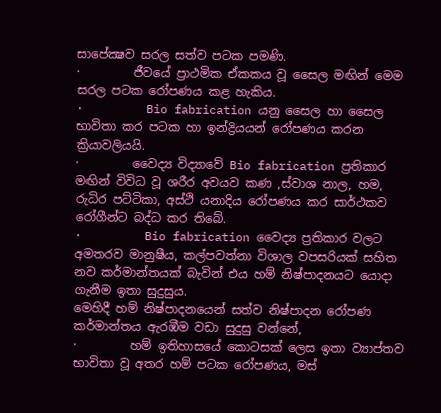සාපේක්‍ෂව සරල සත්ව පටක පමණි.
·         ජීවයේ ප්‍රාථමික ඒකකය වූ සෛල මඟින් මෙම සරල පටක රෝපණය කළ හැකිය.
·         Bio fabrication යනු සෛල හා සෛල භාවිතා කර පටක හා ඉන්ද්‍රියයන් රෝපණය කරන ක්‍රියාවලියයි.
·         වෛද්‍ය විද්‍යාවේ Bio fabrication ප්‍රතිකාර මඟින් විවිධ වූ ශරීර අවයව කණ ,ස්වාශ නාල, හම, රුධිර පට්ටිකා, අස්ථි යනාදිය රෝපණය කර සාර්ථකව රෝගීන්ට බද්ධ කර තිබේ.
·         Bio fabrication වෛද්‍ය ප්‍රතිකාර වලට අමතරව මානුෂීය, කල්පවත්නා විශාල වපසරියක් සහිත නව කර්මාන්තයක් බැවින් එය හම් නිෂ්පාදනයට යොදා ගැනීම ඉතා සුදුසුය.
මෙහිදී හම් නිෂ්පාදනයෙන් සත්ව නිෂ්පාදන රෝපණ කර්මාන්තය ඇරඹීම වඩා සුදුසු වන්නේ,
·         හම් ඉතිහාසයේ කොටසක් ලෙස ඉතා ව්‍යාප්තව භාවිතා වූ අතර හම් පටක රෝපණය, මස්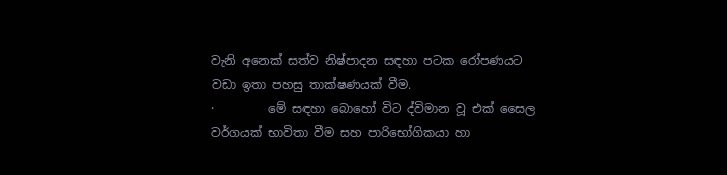වැනි අනෙක් සත්ව නිෂ්පාදන සඳහා පටක රෝපණයට වඩා ඉතා පහසු තාක්ෂණයක් වීම.
·         මේ සඳහා බොහෝ විට ද්විමාන වූ එක් සෛල වර්ගයක් භාවිතා වීම සහ පාරි‍භෝගිකයා හා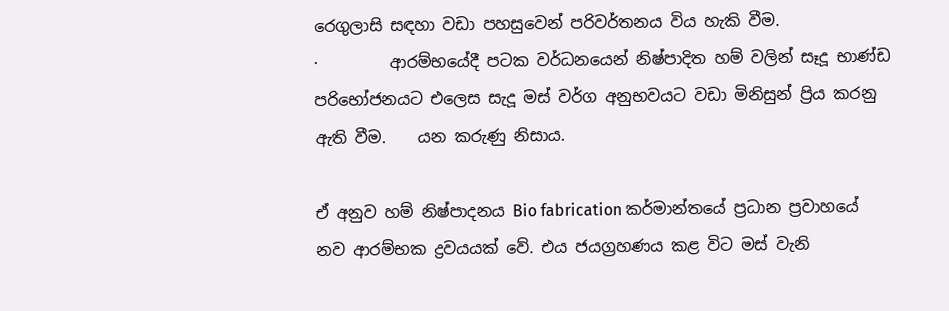රෙගුලාසි සඳහා වඩා පහසුවෙන් පරිවර්තනය විය හැකි වීම.
·         ආරම්භයේදී පටක වර්ධනයෙන් නිෂ්පාදිත හම් වලින් සෑදූ භාණ්ඩ පරිභෝජනයට එලෙස සැදූ මස් වර්ග අනුභවයට වඩා මිනිසුන් ප්‍රිය කරනු ඇති වීම.    යන කරුණු නිසාය.

ඒ අනුව හම් නිෂ්පාදනය Bio fabrication කර්මාන්තයේ ප්‍රධාන ප්‍රවාහයේ  නව ආරම්භක ද්‍රවයයක් වේ. එය ජයග්‍රහණය කළ විට මස් වැනි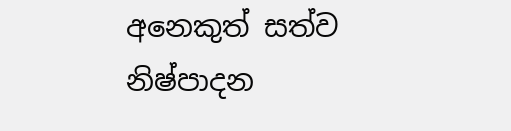අනෙකුත් සත්ව නිෂ්පාදන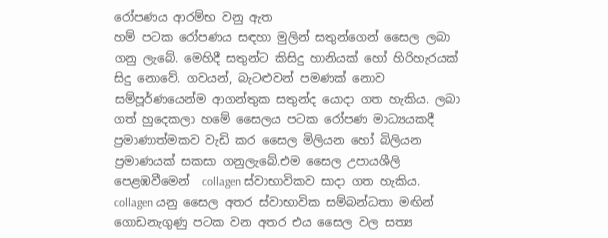රෝපණය ආරම්භ වනු ඇත
හම් පටක රෝපණය සඳහා මුලින් සතුන්ගෙන් සෛල ලබා ගනු ලැබේ. මෙහිදී සතුන්ට කිසිදු හානියක් හෝ හිරිහැරයක් සිදු නොවේ. ගවයන්, බැටළුවන් පමණක් නොව සම්පූර්ණයෙන්ම ආගන්තුක සතුන්ද යොදා ගත හැකිය. ලබා ගත් හුදෙකලා හමේ සෛලය පටක රෝපණ මාධ්‍යයකදී ප්‍රමාණාත්මකව වැඩි කර සෛල මිලියන හෝ බිලියන ප්‍රමාණයක් සකසා ගනුලැබේ.එම සෛල උපායශීලි පෙළඹවීමෙන්  collagen ස්වාභාවිකව සාදා ගත හැකිය.
collagen යනු සෛල අතර ස්වාභාවික සම්බන්ධතා මඟින් ගොඩනැගුණු පටක වන අතර එය සෛල වල සත්‍ය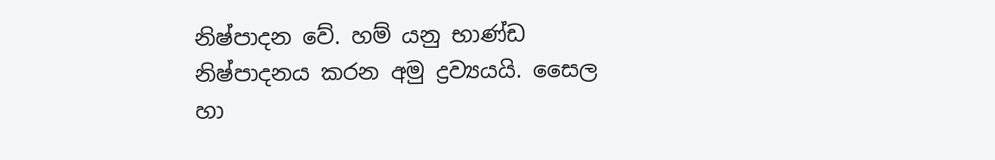නිෂ්පාදන වේ. හම් යනු භාණ්ඩ නිෂ්පාදනය කරන අමු ද්‍රව්‍යයයි. සෛල හා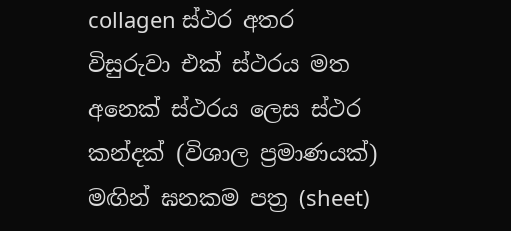collagen ස්ථර අතර විසුරුවා එක් ස්ථරය මත අනෙක් ස්ථරය ලෙස ස්ථර කන්දක් (විශාල ප්‍රමාණයක්) මඟින් ඝනකම පත්‍ර (sheet)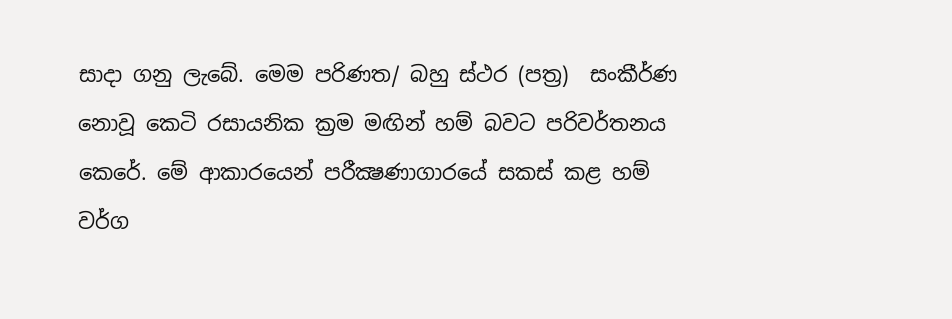සාදා ගනු ලැබේ. මෙම පරිණත/ බහු ස්ථර (පත්‍ර)  සංකීර්ණ නොවූ කෙටි රසායනික ක්‍රම මඟින් හම් බවට පරිවර්තනය කෙරේ. මේ ආකාරයෙන් පරීක්‍ෂණාගාරයේ සකස් කළ හම් වර්ග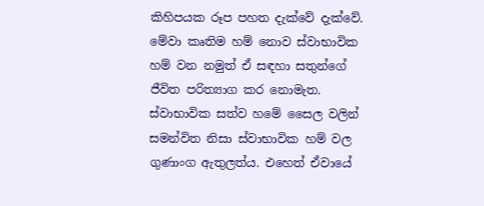කිහිපයක රූප පහත දැක්වේ දැක්වේ.
මේවා කෘතිම හම් නොව ස්වාභාවික හම් වන නමුත් ඒ සඳහා සතුන්ගේ ජීවිත පරිත්‍යාග කර නොමැත. ස්වාභාවික සත්ව හමේ සෛල වලින් සමන්විත නිසා ස්වාභාවික හම් වල ගුණාංග ඇතුලත්ය. එහෙත් ඒවායේ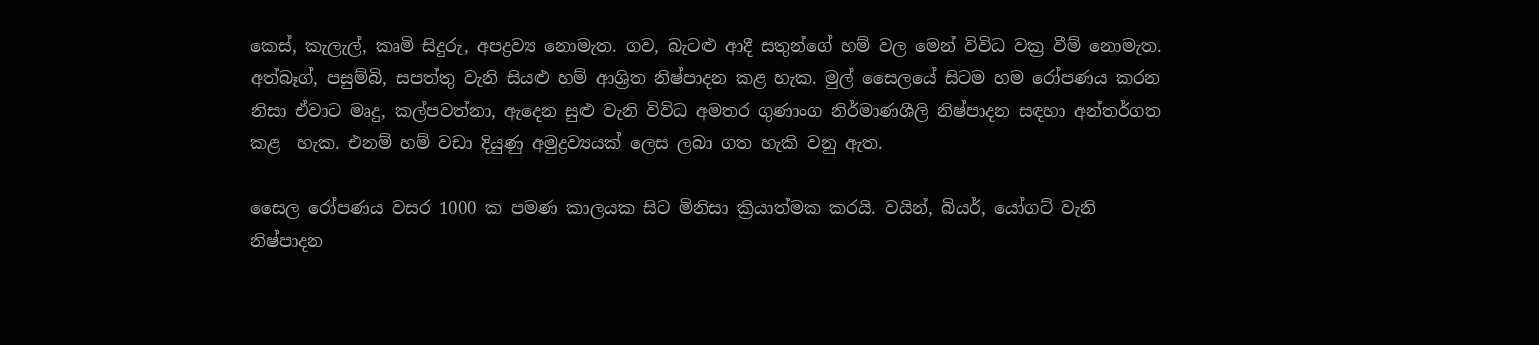කෙස්, කැලැල්, කෘමි සිදුරු, අපද්‍රව්‍ය නොමැත. ගව, බැටළු ආදී සතුන්ගේ හම් වල මෙන් විවිධ වක්‍ර වීම් නොමැත. අත්බෑග්, පසුම්බි, සපත්තු වැනි සියළු හම් ආශ්‍රිත නිෂ්පාදන කළ හැක. මුල් සෛලයේ සිටම හම රෝපණය කරන නිසා ඒවාට මෘදු, කල්පවත්නා, ඇදෙන සුළු වැනි විවිධ අමතර ගුණාංග නිර්මාණශීලි නිෂ්පාදන සඳහා අන්තර්ගත කළ  හැක. එනම් හම් වඩා දියුණු අමුද්‍රව්‍යයක් ලෙස ලබා ගත හැකි වනු ඇත.

සෛල රෝපණය වසර 1000 ක පමණ කාලයක සිට මිනිසා ක්‍රියාත්මක කරයි. වයින්, බියර්, යෝගට් වැනි නිෂ්පාදන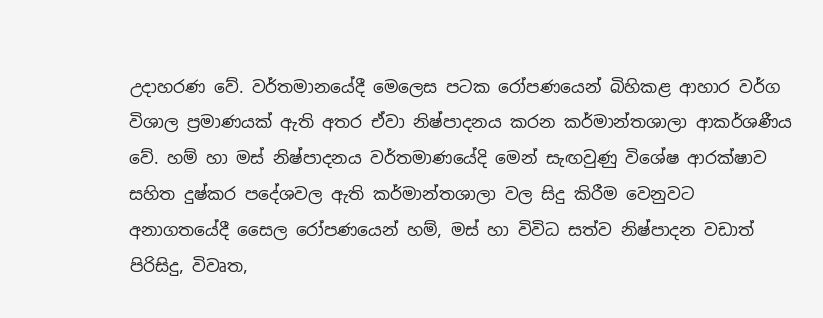උදාහරණ වේ. වර්තමානයේදී මෙලෙස පටක රෝපණයෙන් බිහිකළ ආහාර වර්ග විශාල ප්‍රමාණයක් ඇති අතර ඒවා නිෂ්පාදනය කරන කර්මාන්තශාලා ආකර්ශණීය වේ. හම් හා මස් නිෂ්පාදනය වර්තමාණයේදි මෙන් සැඟවුණු විශේෂ ආරක්ෂාව සහිත දුෂ්කර පදේශවල ඇති කර්මාන්තශාලා වල සිදු කිරීම වෙනුවට අනාගතයේදී සෛල රෝපණයෙන් හම්, මස් හා විවිධ සත්ව නිෂ්පාදන වඩාත් පිරිසිදු, විවෘත,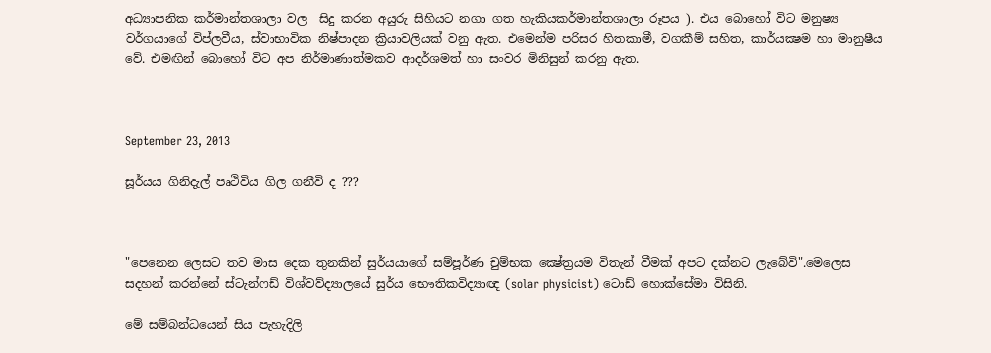අධ්‍යාපනික කර්මාන්තශාලා වල  සිදු කරන අයුරු සිහියට නගා ගත හැකියකර්මාන්තශාලා රූපය ). එය බොහෝ විට මනුෂ්‍ය වර්ගයාගේ විප්ලවීය, ස්වාභාවික නිෂ්පාදන ක්‍රියාවලියක් වනු ඇත. එමෙන්ම පරිසර හිතකාමී, වගකීම් සහිත, කාර්යක්‍ෂම හා මානුෂීය වේ. එමඟින් බොහෝ විට අප නිර්මාණාත්මකව ආදර්ශමත් හා සංවර මිනිසුන් කරනු ඇත.



September 23, 2013

සූර්යය ගිනිදැල් පෘථිවිය ගිල ගනීවි ද ???



"පෙනෙන ලෙසට තව මාස දෙක තුනකින් සුර්යයාගේ සම්පූර්ණ චුම්භක ක්‍ෂේත්‍රයම විතැන් වීමක් අපට දක්නට ලැබේවි".මෙලෙස සදහන් කරන්නේ ස්ටැන්ෆඩ් විශ්වව්ද්‍යාලයේ සුර්ය භෞතිකවිද්‍යාඥ (solar physicist) ටොඩ් හොක්සේමා විසිනි.

මේ සම්බන්ධයෙන් සිය පැහැදිලි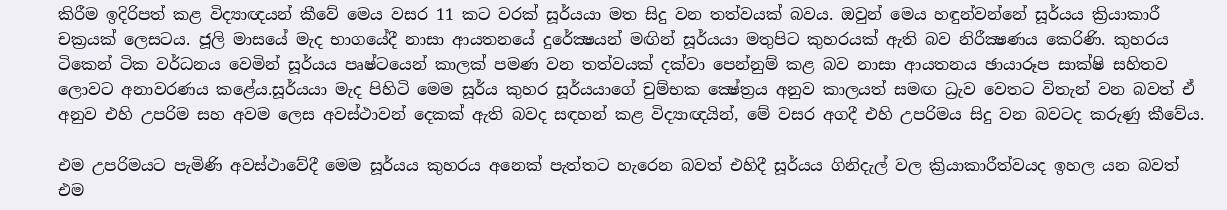කිරීම ඉදිරිපත් කළ විද්‍යාඥයන් කීවේ මෙය වසර 11 කට වරක් සූර්යයා මත සිදු වන තත්වයක් බවය. ඔවුන් මෙය හඳුන්වන්නේ සූර්යය ක්‍රියාකාරී චක්‍රයක් ලෙසටය. ජූලි මාසයේ මැද භාගයේදී නාසා ආයතනයේ දුරේක්‍ෂයන් මඟින් සූර්යයා මතුපිට කුහරයක් ඇති බව නිරීක්‍ෂණය කෙරිණි. කුහරය ටිකෙන් ටික වර්ධනය වෙමින් සූර්යය පෘෂ්ටයෙන් කාලක් පමණ වන තත්වයක් දක්වා පෙන්නුම් කළ බව නාසා ආයතනය ඡායාරූප සාක්ෂි සහිතව ලොවට අනාවරණය කළේය.සූර්යයා මැද පිහිටි මෙම සූර්ය කුහර සූර්යයාගේ චුම්භක ක්‍ෂේත්‍රය අනුව කාලයත් සමඟ ධ්‍රැව වෙතට විතැන් වන බවත් ඒ අනුව එහි උපරිම සහ අවම ලෙස අවස්ථාවන් දෙකක් ඇති බවද සඳහන් කළ විද්‍යාඥයින්, මේ වසර අගදී එහි උපරිමය සිදු වන බවටද කරුණු කීවේය.

එම උපරිමයට පැමිණි අවස්ථාවේදී මෙම සූර්යය කුහරය අනෙක් පැත්තට හැරෙන බවත් එහිදී සූර්යය ගිනිදැල් වල ක්‍රියාකාරීත්වයද ඉහල යන බවත් එම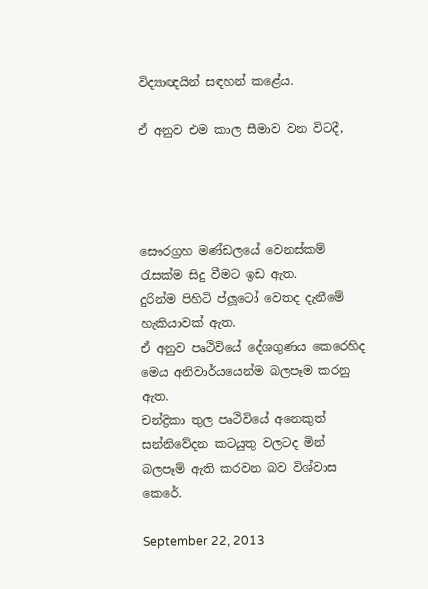විද්‍යාඥයින් සඳහන් කළේය.

ඒ අනුව එම කාල සීමාව වන විටදී,




සෞරග්‍රහ මණ්ඩලයේ වෙනස්කම් රැසක්ම සිදු වීමට ඉඩ ඇත.
දුරින්ම පිහිටි ප්ලූටෝ වෙතද දැනීමේ හැකියාවක් ඇත.
ඒ අනුව පෘථිවියේ දේශගුණය කෙරෙහිද මෙය අනිවාර්යයෙන්ම බලපෑම කරනු ඇත.
චන්ද්‍රිකා තුල පෘථිවියේ අනෙකුත් සන්නිවේදන කටයුතු වලටද මින් බලපෑම් ඇති කරවන බව විශ්වාස කෙරේ.

September 22, 2013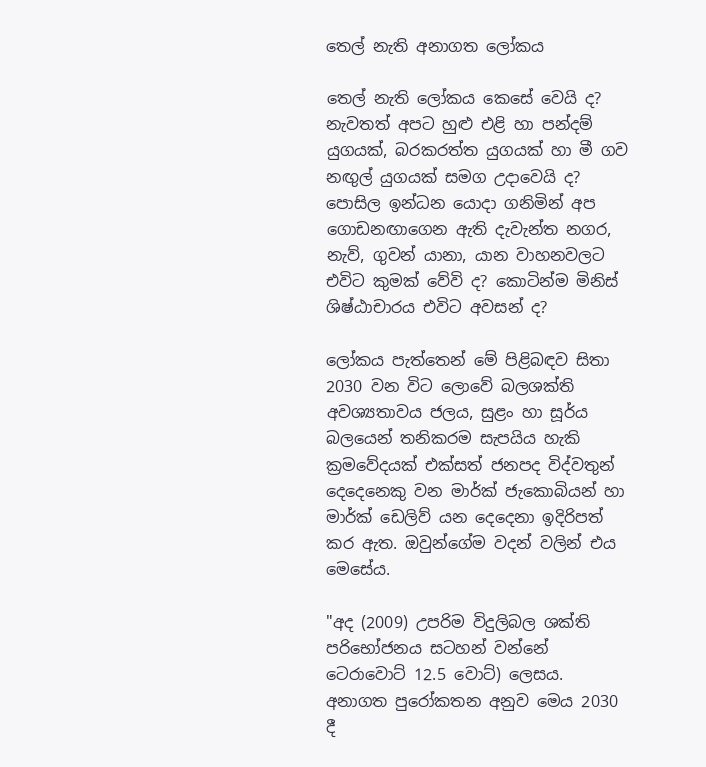තෙල් නැති අනාගත ලෝකය

තෙල් නැති ලෝකය කෙසේ වෙයි ද? නැවතත් අපට හුළු එළි හා පන්දම් යුගයක්, බරකරත්ත යුගයක් හා මී ගව නඟුල් යුගයක් සමග උදාවෙයි ද? පොසිල ඉන්ධන යොදා ගනිමින් අප ගොඩනඟාගෙන ඇති දැවැන්ත නගර, නැව්, ගුවන් යානා, යාන වාහනවලට එවිට කුමක් වේවි ද? කොටින්ම මිනිස් ශිෂ්ඨාචාරය එවිට අවසන් ද?

ලෝකය පැත්තෙන් මේ පිළිබඳව සිතා 2030 වන විට ලොවේ බලශක්ති අවශ්‍යතාවය ජලය, සුළං හා සූර්ය බලයෙන් තනිකරම සැපයිය හැකි ක්‍රමවේදයක් එක්සත් ජනපද විද්වතුන් දෙදෙනෙකු වන මාර්ක් ජැකොබියන් හා මාර්ක් ඩෙලිව් යන දෙදෙනා ඉදිරිපත් කර ඇත. ඔවුන්ගේම වදන් වලින් එය මෙසේය.

"අද (2009) උපරිම විදුලිබල ශක්ති පරිභෝජනය සටහන් වන්නේ ටෙරාවොට් 12.5 වොට්) ලෙසය. අනාගත පුරෝකතන අනුව මෙය 2030 දී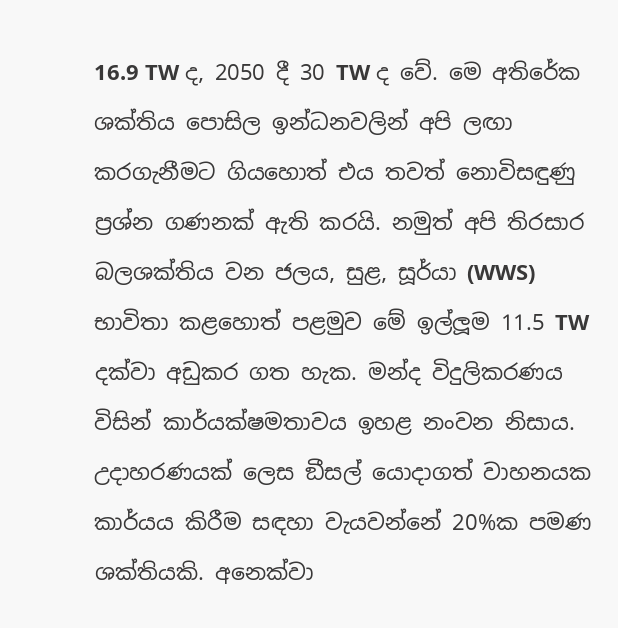16.9 TW ද, 2050 දී 30 TW ද වේ. මෙ අතිරේක ශක්තිය පොසිල ඉන්ධනවලින් අපි ලඟා කරගැනීමට ගියහොත් එය තවත් නොවිසඳුණු ප්‍රශ්න ගණනක් ඇති කරයි. නමුත් අපි තිරසාර බලශක්තිය වන ජලය, සුළ, සූර්යා (WWS) භාවිතා කළහොත් පළමුව මේ ඉල්ලූම 11.5 TW දක්වා අඩුකර ගත හැක. මන්ද විදුලිකරණය විසින් කාර්යක්ෂමතාවය ඉහළ නංවන නිසාය. උදාහරණයක් ලෙස ඞීසල් යොදාගත් වාහනයක කාර්යය කිරීම සඳහා වැයවන්නේ 20%ක පමණ ශක්තියකි. අනෙක්වා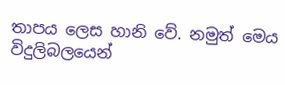තාපය ලෙස හානි වේ. නමුත් මෙය විදුලිබලයෙන්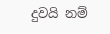දුවයි නම්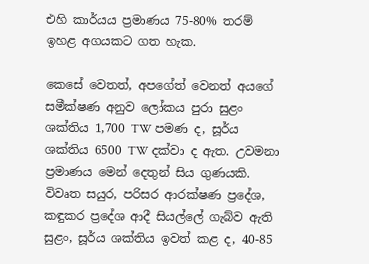එහි කාර්යය ප්‍රමාණය 75-80% තරම් ඉහළ අගයකට ගත හැක.

කෙසේ වෙතත්, අපගේත් වෙනත් අයගේ සමීක්ෂණ අනුව ලෝකය පුරා සුළං ශක්තිය 1,700 TW පමණ ද, සූර්ය ශක්තිය 6500 TW දක්වා ද ඇත. උවමනා ප්‍රමාණය මෙන් දෙතුන් සිය ගුණයකි. විවෘත සයුර, පරිසර ආරක්ෂණ ප්‍රදේශ, කඳුකර ප්‍රදේශ ආදී සියල්ලේ ගැබ්ව ඇති සුළං, සූර්ය ශක්තිය ඉවත් කළ ද, 40-85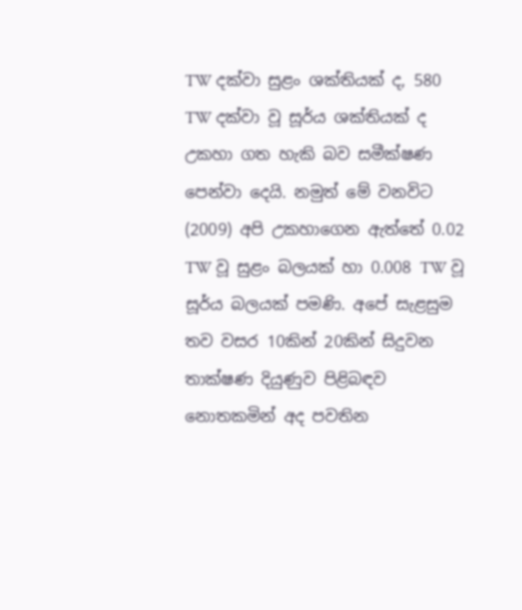TW දක්වා සුළං ශක්තියක් ද, 580 TW දක්වා වූ සූර්ය ශක්තියක් ද උකහා ගත හැකි බව සමීක්ෂණ පෙන්වා දෙයි. නමුත් මේ වනවිට (2009) අපි උකහාගෙන ඇත්තේ 0.02 TW වූ සුළං බලයක් හා 0.008 TW වූ සූර්ය බලයක් පමණි. අපේ සැළසුම තව වසර 10කින් 20කින් සිදුවන තාක්ෂණ දියුණුව පිළිබඳව නොතකමින් අද පවතින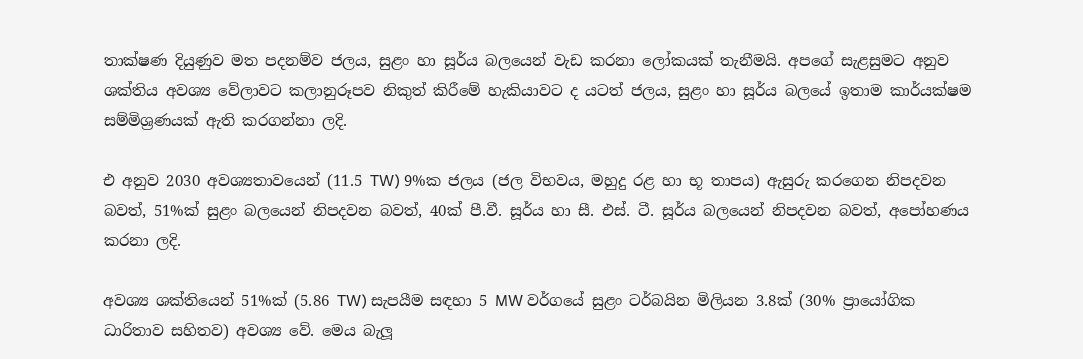තාක්ෂණ දියුණුව මත පදනම්ව ජලය, සුළං හා සූර්ය බලයෙන් වැඩ කරනා ලෝකයක් තැනීමයි. අපගේ සැළසුමට අනුව ශක්තිය අවශ්‍ය වේලාවට කලානුරූපව නිකුත් කිරීමේ හැකියාවට ද යටත් ජලය, සුළං හා සූර්ය බලයේ ඉතාම කාර්යක්ෂම සම්මිශ්‍රණයක් ඇති කරගන්නා ලදි.

එ අනුව 2030 අවශ්‍යතාවයෙන් (11.5 TW) 9%ක ජලය (ජල විභවය, මහුදු රළ හා භූ තාපය) ඇසුරු කරගෙන නිපදවන බවත්, 51%ක් සුළං බලයෙන් නිපදවන බවත්, 40ක් පී.වී. සූර්ය හා සී. එස්. ටී. සූර්ය බලයෙන් නිපදවන බවත්, අපෝහණය කරනා ලදි.

අවශ්‍ය ශක්තියෙන් 51%ක් (5.86 TW) සැපයීම සඳහා 5 MW වර්ගයේ සුළං ටර්බයින මිලියන 3.8ක් (30% ප්‍රායෝගික ධාරිතාව සහිතව) අවශ්‍ය වේ. මෙය බැලූ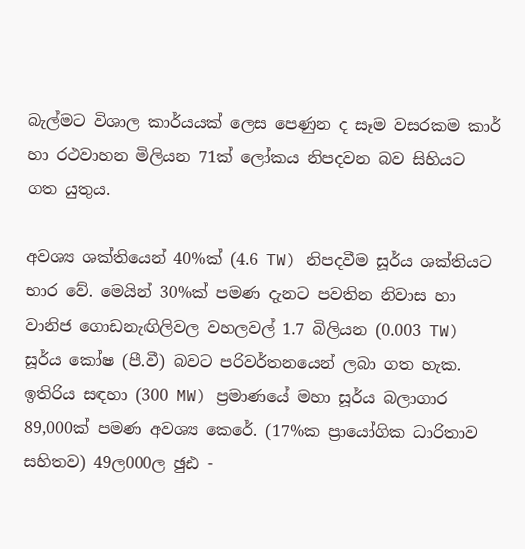බැල්මට විශාල කාර්යයක් ලෙස පෙණුන ද සෑම වසරකම කාර් හා රථවාහන මිලියන 71ක් ලෝකය නිපදවන බව සිහියට ගත යුතුය.

අවශ්‍ය ශක්තියෙන් 40%ක් (4.6 TW) නිපදවීම සූර්ය ශක්තියට භාර වේ. මෙයින් 30%ක් පමණ දැනට පවතින නිවාස හා වානිජ ගොඩනැඟිලිවල වහලවල් 1.7 බිලියන (0.003 TW) සූර්ය කෝෂ (පී.වී) බවට පරිවර්තනයෙන් ලබා ගත හැක. ඉතිරිය සඳහා (300 MW) ප්‍රමාණයේ මහා සූර්ය බලාගාර 89,000ක් පමණ අවශ්‍ය කෙරේ. (17%ක ප්‍රායෝගික ධාරිතාව සහිතව) 49ල000ල ඡුඪ -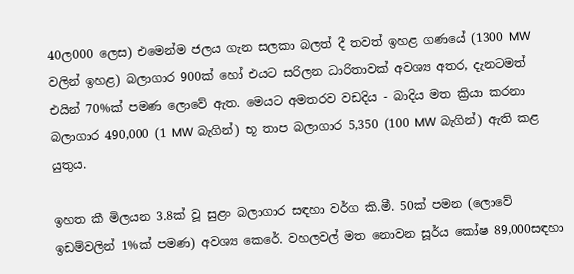40ල000 ලෙස) එමෙන්ම ජලය ගැන සලකා බලත් දී තවත් ඉහළ ගණයේ (1300 MW වලින් ඉහළ) බලාගාර 900ක් හෝ එයට සරිලන ධාරිතාවක් අවශ්‍ය අතර, දැනටමත් එයින් 70%ක් පමණ ලොවේ ඇත. මෙයට අමතරව වඩදිය - බාදිය මත ක්‍රියා කරනා බලාගාර 490,000 (1 MW බැගින්) භූ තාප බලාගාර 5,350 (100 MW බැගින්) ඇති කළ යුතුය.

ඉහත කී මිලයන 3.8ක් වූ සුළං බලාගාර සඳහා වර්ග කි.මී. 50ක් පමන (ලොවේ ඉඩම්වලින් 1%ක් පමණ) අවශ්‍ය කෙරේ. වහලවල් මත නොවන සූර්ය කෝෂ 89,000සඳහා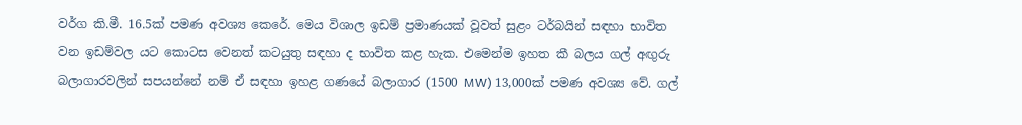වර්ග කි.මී. 16.5ක් පමණ අවශ්‍ය කෙරේ. මෙය විශාල ඉඩම් ප්‍රමාණයක් වූවත් සුළං ටර්බයින් සඳහා භාවිත වන ඉඩම්වල යට කොටස වෙනත් කටයුතු සඳහා ද භාවිත කළ හැක. එමෙන්ම ඉහත කී බලය ගල් අඟුරු බලාගාරවලින් සපයන්නේ නම් ඒ සඳහා ඉහළ ගණයේ බලාගාර (1500 MW) 13,000ක් පමණ අවශ්‍ය වේ. ගල්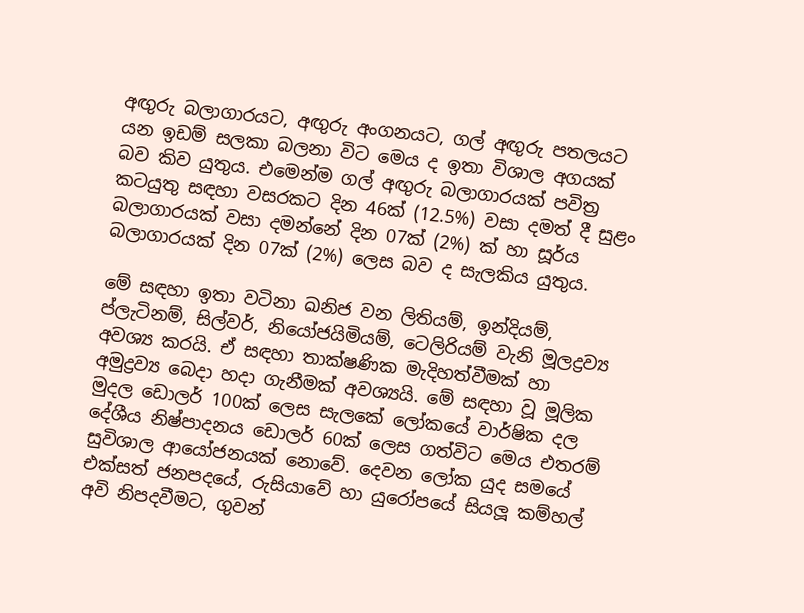අඟුරු බලාගාරයට, අඟුරු අංගනයට, ගල් අඟුරු පතලයට යන ඉඩම් සලකා බලනා විට මෙය ද ඉතා විශාල අගයක් බව කිව යුතුය. එමෙන්ම ගල් අඟුරු බලාගාරයක් පවිත්‍ර කටයුතු සඳහා වසරකට දින 46ක් (12.5%) වසා දමත් දී සුළං බලාගාරයක් වසා දමන්නේ දින 07ක් (2%) ක් හා සූර්ය බලාගාරයක් දින 07ක් (2%) ලෙස බව ද සැලකිය යුතුය.

මේ සඳහා ඉතා වටිනා ඛනිජ වන ලිතියම්, ඉන්දියම්, ප්ලැටිනම්, සිල්වර්, නියෝජයිමියම්, ටෙලිරියම් වැනි මූලද්‍රව්‍ය අවශ්‍ය කරයි. ඒ සඳහා තාක්ෂණික මැදිහත්වීමක් හා අමුද්‍රව්‍ය බෙදා හදා ගැනීමක් අවශ්‍යයි. මේ සඳහා වූ මූලික මුදල ඩොලර් 100ක් ලෙස සැලකේ ලෝකයේ වාර්ෂික දල දේශීය නිෂ්පාදනය ඩොලර් 60ක් ලෙස ගත්විට මෙය එතරම් සුවිශාල ආයෝජනයක් නොවේ. දෙවන ලෝක යුද සමයේ එක්සත් ජනපදයේ, රුසියාවේ හා යුරෝපයේ සියලූ කම්හල් අවි නිපදවීමට, ගුවන්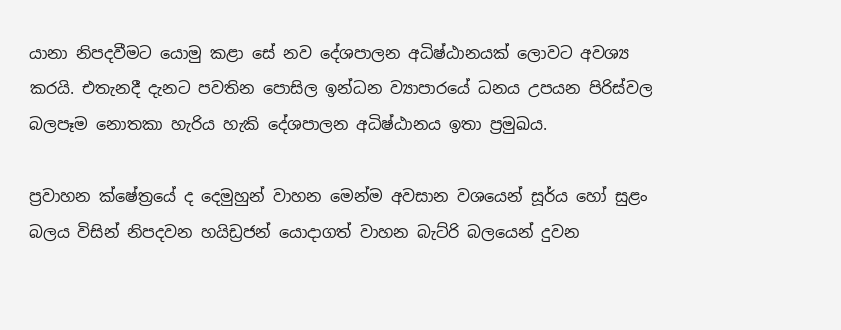යානා නිපදවීමට යොමු කළා සේ නව දේශපාලන අධිෂ්ඨානයක් ලොවට අවශ්‍ය කරයි. එතැනදී දැනට පවතින පොසිල ඉන්ධන ව්‍යාපාරයේ ධනය උපයන පිරිස්වල බලපෑම නොතකා හැරිය හැකි දේශපාලන අධිෂ්ඨානය ඉතා ප්‍රමුඛය.

ප්‍රවාහන ක්ෂේත්‍රයේ ද දෙමුහුන් වාහන මෙන්ම අවසාන වශයෙන් සූර්ය හෝ සුළං බලය විසින් නිපදවන හයිඩ්‍රජන් යොදාගත් වාහන බැට්රි බලයෙන් දුවන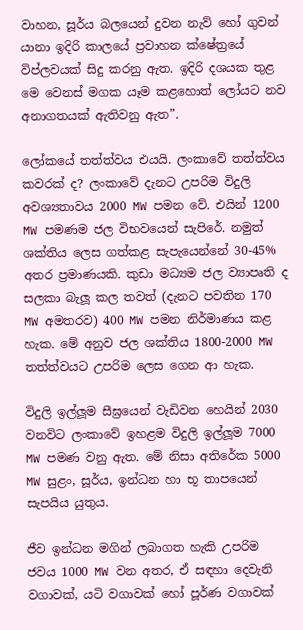වාහන, සූර්ය බලයෙන් දුවන නැව් හෝ ගුවන් යානා ඉදිරි කාලයේ ප්‍රවාහන ක්ෂේත්‍රයේ විප්ලවයක් සිදු කරනු ඇත. ඉදිරි දශයක තුළ මෙ වෙනස් මගක යෑම කළහොත් ලෝයට නව අනාගතයක් ඇතිවනු ඇත”.

ලෝකයේ තත්ත්වය එයයි. ලංකාවේ තත්ත්වය කවරක් ද? ලංකාවේ දැනට උපරිම විදුලි අවශ්‍යතාවය 2000 MW පමන වේ. එයින් 1200 MW පමණම ජල විභවයෙන් සැපිරේ. නමුත් ශක්තිය ලෙස ගත්කළ සැපැයෙන්නේ 30-45% අතර ප්‍රමාණයකි. කුඩා මධ්‍යම ජල ව්‍යාපෘති ද සලකා බැලූ කල තවත් (දැනට පවතින 170 MW අමතරව) 400 MW පමන නිර්මාණය කළ හැක. මේ අනුව ජල ශක්තිය 1800-2000 MW තත්ත්වයට උපරිම ලෙස ගෙන ආ හැක.

විදුලි ඉල්ලූම සීඝ්‍රයෙන් වැඩිවන හෙයින් 2030 වනවිට ලංකාවේ ඉහළම විදුලි ඉල්ලූම 7000 MW පමණ වනු ඇත. මේ නිසා අතිරේක 5000 MW සුළං, සූර්ය, ඉන්ධන හා භූ තාපයෙන් සැපයිය යුතුය.

ජීව ඉන්ධන මගින් ලබාගත හැකි උපරිම ජවය 1000 MW වන අතර, ඒ සඳහා දෙවැනි වගාවක්, යටි වගාවක් හෝ පූර්ණ වගාවක්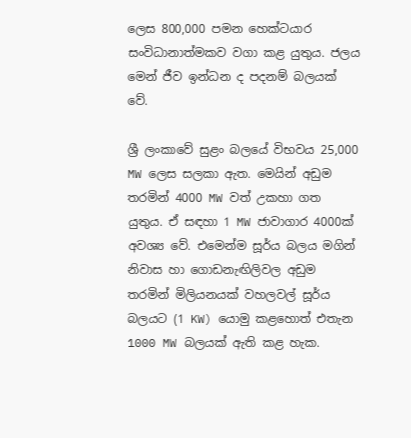ලෙස 800,000 පමන හෙක්ටයාර සංවිධානාත්මකව වගා කළ යුතුය. ජලය මෙන් ජීව ඉන්ධන ද පදනම් බලයක් වේ.

ශ්‍රී ලංකාවේ සුළං බලයේ විභවය 25,000 MW ලෙස සලකා ඇත. මෙයින් අඩුම තරමින් 4000 MW වත් උකහා ගත යුතුය. ඒ සඳහා 1 MW ජාවාගාර 4000ක් අවශ්‍ය වේ. එමෙන්ම සූර්ය බලය මගින් නිවාස හා ගොඩනැඟිලිවල අඩුම තරමින් මිලියනයක් වහලවල් සූර්ය බලයට (1 KW) යොමු කළහොත් එතැන 1000 MW බලයක් ඇති කළ හැක.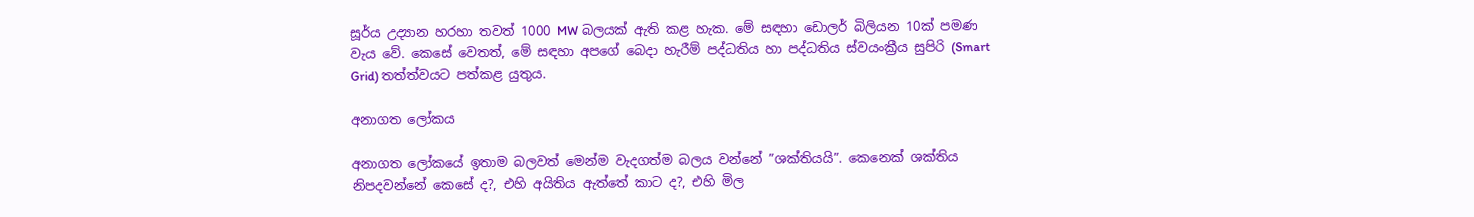සූර්ය උද්‍යාන හරහා තවත් 1000 MW බලයක් ඇති කළ හැක. මේ සඳහා ඩොලර් බිලියන 10ක් පමණ වැය වේ. කෙසේ වෙතත්, මේ සඳහා අපගේ බෙදා හැරීම් පද්ධතිය හා පද්ධතිය ස්වයංක්‍රීය සුපිරි (Smart Grid) තත්ත්වයට පත්කළ යුතුය.

අනාගත ලෝකය

අනාගත ලෝකයේ ඉතාම බලවත් මෙන්ම වැදගත්ම බලය වන්නේ ”ශක්තියයි”. කෙනෙක් ශක්තිය නිපදවන්නේ කෙසේ ද?, එහි අයිතිය ඇත්තේ කාට ද?, එහි මිල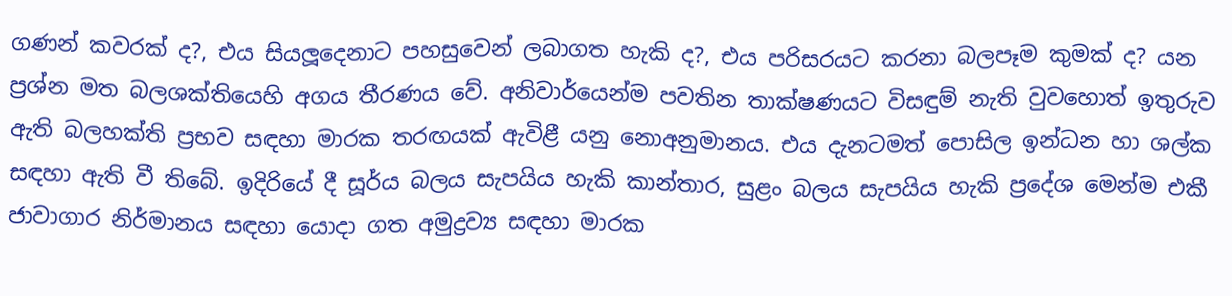ගණන් කවරක් ද?, එය සියලූදෙනාට පහසුවෙන් ලබාගත හැකි ද?, එය පරිසරයට කරනා බලපෑම කුමක් ද? යන ප්‍රශ්න මත බලශක්තියෙහි අගය තීරණය වේ. අනිවාර්යෙන්ම පවතින තාක්ෂණයට විසඳුම් නැති වුවහොත් ඉතුරුව ඇති බලහක්ති ප්‍රභව සඳහා මාරක තරඟයක් ඇවිළී යනු නොඅනුමානය. එය දැනටමත් පොසිල ඉන්ධන හා ශල්ක සඳහා ඇති වී තිබේ. ඉදිරියේ දී සූර්ය බලය සැපයිය හැකි කාන්තාර, සුළං බලය සැපයිය හැකි ප්‍රදේශ මෙන්ම එකී ජාවාගාර නිර්මානය සඳහා යොදා ගත අමුද්‍රව්‍ය සඳහා මාරක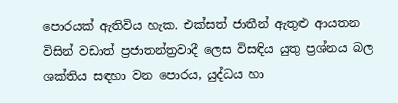පොරයක් ඇතිවිය හැක. එක්සත් ජාතීන් ඇතුළු ආයතන විසින් වඩාත් ප්‍රජාතන්ත්‍රවාදී ලෙස විසඳිය යුතු ප්‍රශ්නය බල ශක්තිය සඳහා වන පොරය, යුද්ධය හා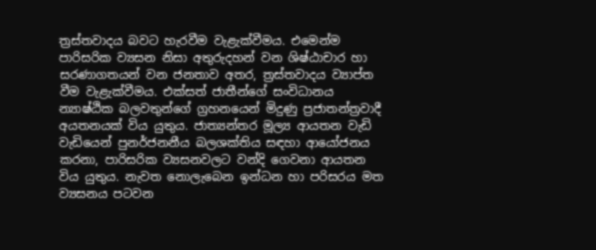ත්‍රස්තවාදය බවට හැරවීම වැළැක්වීමය. එමෙන්ම පාරිසරික ව්‍යසන නිසා අතුරුදහන් වන ශිෂ්ඨාචාර හා සරණාගතයන් වන ජනතාව අතර, ත්‍රස්තවාදය ව්‍යාප්ත වීම වැළැක්වීමය. එක්සත් ජාතීන්ගේ සංවිධානය න්‍යාෂ්ඨික බලවතුන්ගේ ග්‍රහනයෙන් මිදුණු ප්‍රජාතන්ත්‍රවාදී අයතනයක් විය යුතුය. ජාත්‍යන්තර මූල්‍ය ආයතන වැඩි වැඩියෙන් පුනර්ජනනීය බලශක්තිය සඳහා ආයෝජනය කරනා, පාරිසරික ව්‍යසනවලට වන්දි ගෙවනා ආයතන විය යුතුය. නැවත නොලැබෙන ඉන්ධන හා පරිසරය මත ව්‍යසනය පටවන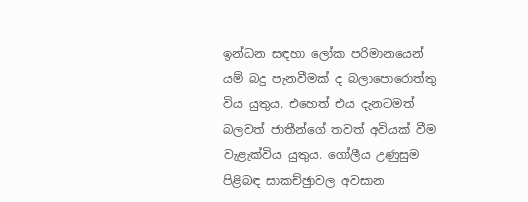ඉන්ධන සඳහා ලෝක පරිමානයෙන් යම් බදු පැනවීමක් ද බලාපොරොත්තු විය යුතුය. එහෙත් එය දැනටමත් බලවත් ජාතීන්ගේ තවත් අවියක් වීම වැළැක්විය යුතුය. ගෝලීය උණුසුම පිළිබඳ සාකච්ඡුාවල අවසාන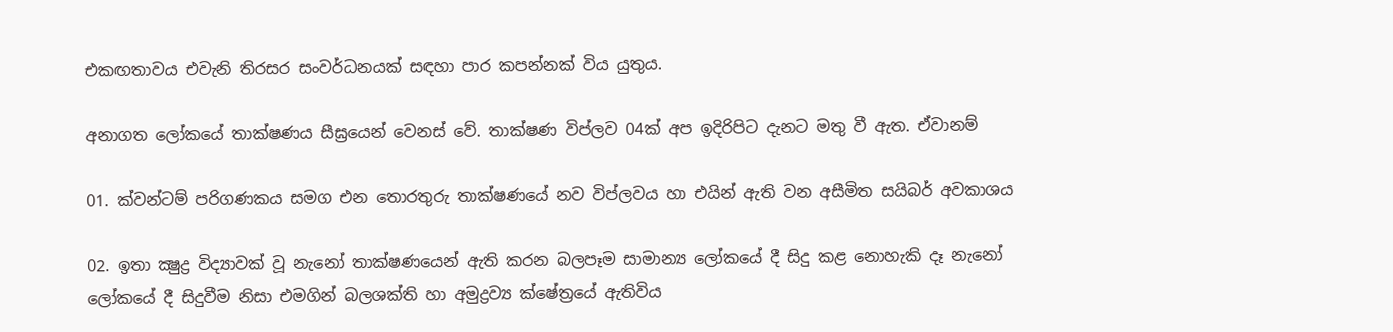එකඟතාවය එවැනි තිරසර සංවර්ධනයක් සඳහා පාර කපන්නක් විය යුතුය.

අනාගත ලෝකයේ තාක්ෂණය සීඝ්‍රයෙන් වෙනස් වේ. තාක්ෂණ විප්ලව 04ක් අප ඉදිරිපිට දැනට මතු වී ඇත. ඒවානම්

01. ක්වන්ටම් පරිගණකය සමග එන තොරතුරු තාක්ෂණයේ නව විප්ලවය හා එයින් ඇති වන අසීමිත සයිබර් අවකාශය

02. ඉතා ක්‍ෂුද්‍ර විද්‍යාවක් වූ නැනෝ තාක්ෂණයෙන් ඇති කරන බලපෑම සාමාන්‍ය ලෝකයේ දී සිදු කළ නොහැකි දෑ නැනෝ ලෝකයේ දී සිදුවීම නිසා එමගින් බලශක්ති හා අමුද්‍රව්‍ය ක්ෂේත්‍රයේ ඇතිවිය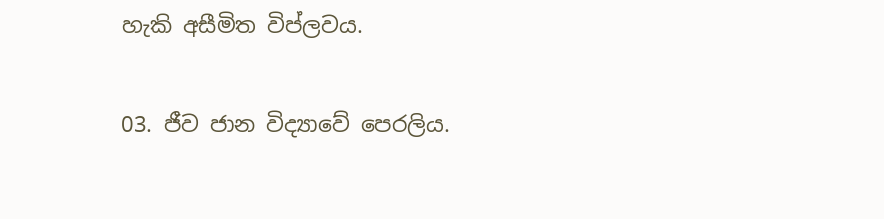හැකි අසීමිත විප්ලවය.

03. ජීව ජාන විද්‍යාවේ පෙරලිය.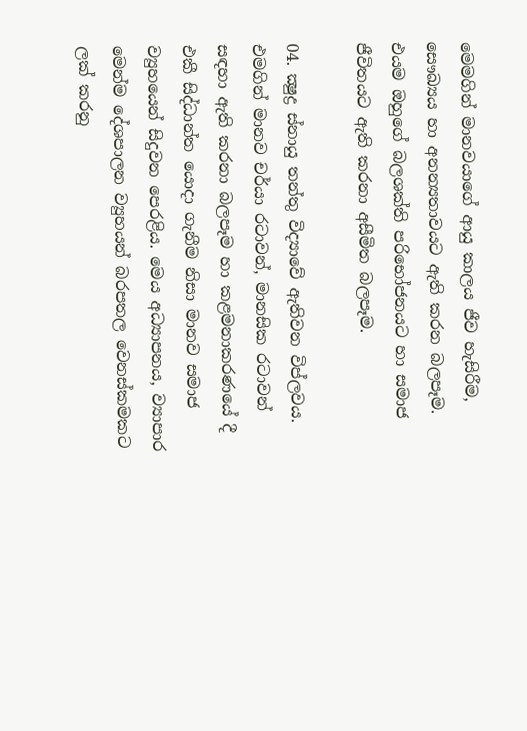මෙමගින් මානවයාගේ ආයු කාලය ජීව හැසිරීම, සෞඛ්‍යය හා අනන්‍යතාවයට ඇති කරන බලපෑම. එයම ඔහුගේ බලශක්ති පරිභෝජනයට හා සමාජ ජීවිතයට ඇති කරනා අසීමිත බලපෑම.

04. ක්‍ෂුද්‍ර ස්නායු තන්තු විද්‍යාවේ ඇතිවන විප්ලවය. එමගින් මානව චර්යා රටාවන්, මානසික රටාවන් සඳහා ඇති කරනා බලපෑම හා කළමනාකරණයේ දී එකී සිද්ධාන්ත යොදා ගැනීම නිසා මානව සමාජ ව්‍යුහයෙන් සිදුවන පෙරළිය. මෙය අධ්‍යාපනය, ව්‍යාපාර මෙන්ම දේශපාලන ව්‍යුහයන් බරපතල වෙනස්කමකට ලක් කරනු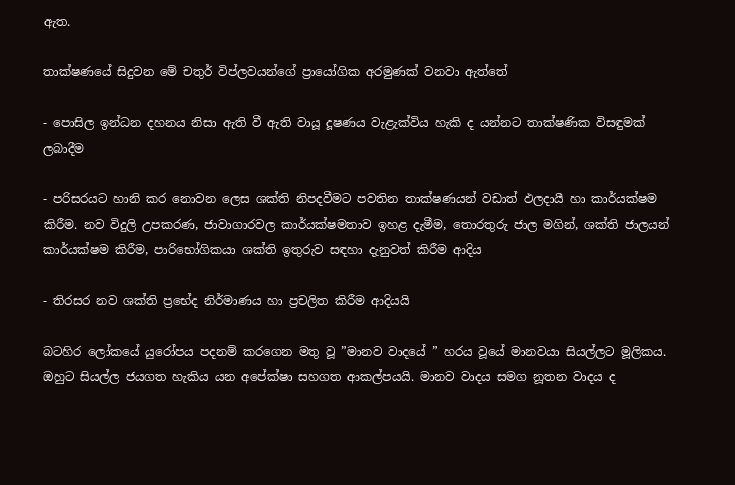ඇත.

තාක්ෂණයේ සිදුවන මේ චතුර් විප්ලවයන්ගේ ප්‍රායෝගික අරමුණක් වනවා ඇත්තේ

- පොසිල ඉන්ධන දහනය නිසා ඇති වී ඇති වායූ දූෂණය වැළැක්විය හැකි ද යන්නට තාක්ෂණික විසඳුමක් ලබාදීම

- පරිසරයට හානි කර නොවන ලෙස ශක්ති නිපදවීමට පවතින තාක්ෂණයන් වඩාත් ඵලදායී හා කාර්යක්ෂම කිරීම. නව විදුලි උපකරණ, ජාවාගාරවල කාර්යක්ෂමතාව ඉහළ දැමීම, තොරතුරු ජාල මගින්, ශක්ති ජාලයන් කාර්යක්ෂම කිරීම, පාරිභෝගිකයා ශක්ති ඉතුරුව සඳහා දැනුවත් කිරීම ආදිය

- තිරසර නව ශක්ති ප්‍රභේද නිර්මාණය හා ප්‍රචලිත කිරීම ආදියයි

බටහිර ලෝකයේ යුරෝපය පදනම් කරගෙන මතු වූ ”මානව වාදයේ ” හරය වූයේ මානවයා සියල්ලට මූලිකය. ඔහුට සියල්ල ජයගත හැකිය යන අපේක්ෂා සහගත ආකල්පයයි. මානව වාදය සමග නූතන වාදය ද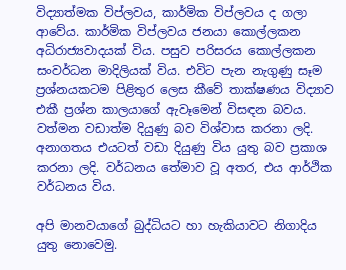විද්‍යාත්මක විප්ලවය, කාර්මික විප්ලවය ද ගලා ආවේය. කාර්මික විප්ලවය ජනයා කොල්ලකන අධිරාජ්‍යවාදයක් විය. පසුව පරිසරය කොල්ලකන සංවර්ධන මාදිලියක් විය. එවිට පැන නැගුණු සෑම ප්‍රශ්නයකටම පිළිතුර ලෙස කීවේ තාක්ෂණය විද්‍යාව එකී ප්‍රශ්න කාලයාගේ ඇවෑමෙන් විසඳන බවය. වත්මන වඩාත්ම දියුණු බව විශ්වාස කරනා ලදි. අනාගතය එයටත් වඩා දියුණු විය යුතු බව ප්‍රකාශ කරනා ලදි. වර්ධනය තේමාව වූ අතර, එය ආර්ථික වර්ධනය විය.

අපි මානවයාගේ බුද්ධියට හා හැකියාවට නිගාදිය යුතු නොවෙමු.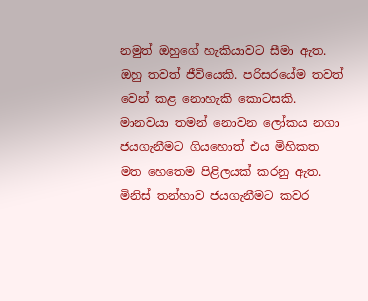නමුත් ඔහුගේ හැකියාවට සීමා ඇත. ඔහු තවත් ජීවියෙකි. පරිසරයේම තවත් වෙන් කළ නොහැකි කොටසකි. මානවයා තමන් නොවන ලෝකය නගා ජයගැනීමට ගියහොත් එය මිහිකත මත හෙතෙම පිළිලයක් කරනු ඇත. මිනිස් තන්හාව ජයගැනීමට කවර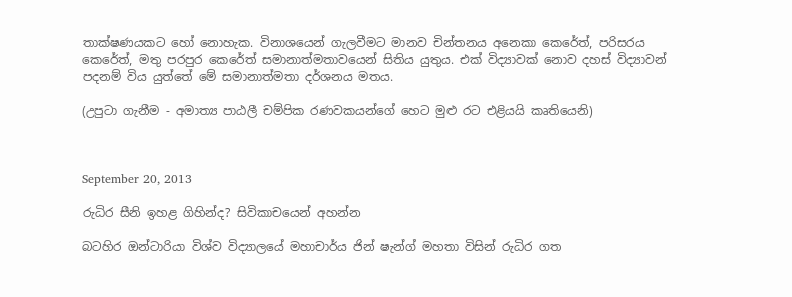තාක්ෂණයකට හෝ නොහැක. විනාශයෙන් ගැලවීමට මානව චින්තනය අනෙකා කෙරේත්, පරිසරය කෙරේත්, මතු පරපුර කෙරේත් සමානාත්මතාවයෙන් සිතිය යුතුය. එක් විද්‍යාවක් නොව දහස් විද්‍යාවන් පදනම් විය යුත්තේ මේ සමානාත්මතා දර්ශනය මතය.

(උපුටා ගැනීම - අමාත්‍ය පාඨලී චම්පික රණවකයන්ගේ හෙට මුළු රට එළියයි කෘතියෙනි)



September 20, 2013

රුධිර සීනි ඉහළ ගිහින්ද? සිවිකාචයෙන් අහන්න

බටහිර ඔන්ටාරියා විශ්ව විද්‍යාලයේ මහාචාර්ය ජින් ෂැන්ග් මහතා විසින් රුධිර ගත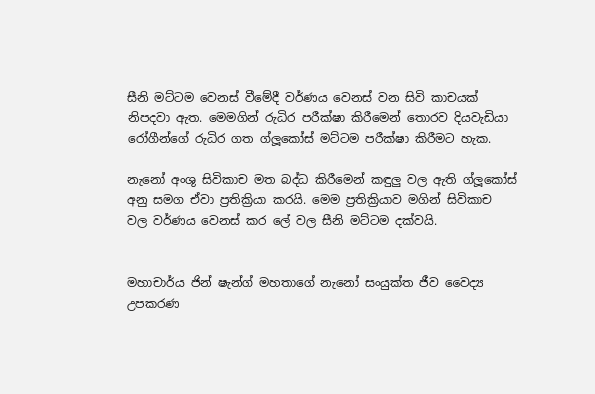සීනි මට්ටම වෙනස් වීමේදී වර්ණය වෙනස් වන සිවි කාචයක් නිපදවා ඇත. මෙමගින් රුධිර පරීක්ෂා කිරීමෙන් තොරව දියවැඩියා රෝගීන්ගේ රුධිර ගත ග්ලූකෝස් මට්ටම පරීක්ෂා කිරීමට හැක.

නැනෝ අංශු සිවිකාච මත බද්ධ කිරීමෙන් කඳුලු වල ඇති ග්ලූකෝස් අනු සමග ඒවා ප්‍රතික්‍රියා කරයි. මෙම ප්‍රතික්‍රියාව මගින් සිවිකාච වල වර්ණය වෙනස් කර ලේ වල සීනි මට්ටම දක්වයි.


මහාචාර්ය ජින් ෂැන්ග් මහතාගේ නැනෝ සංයුක්ත ජීව වෛද්‍ය උපකරණ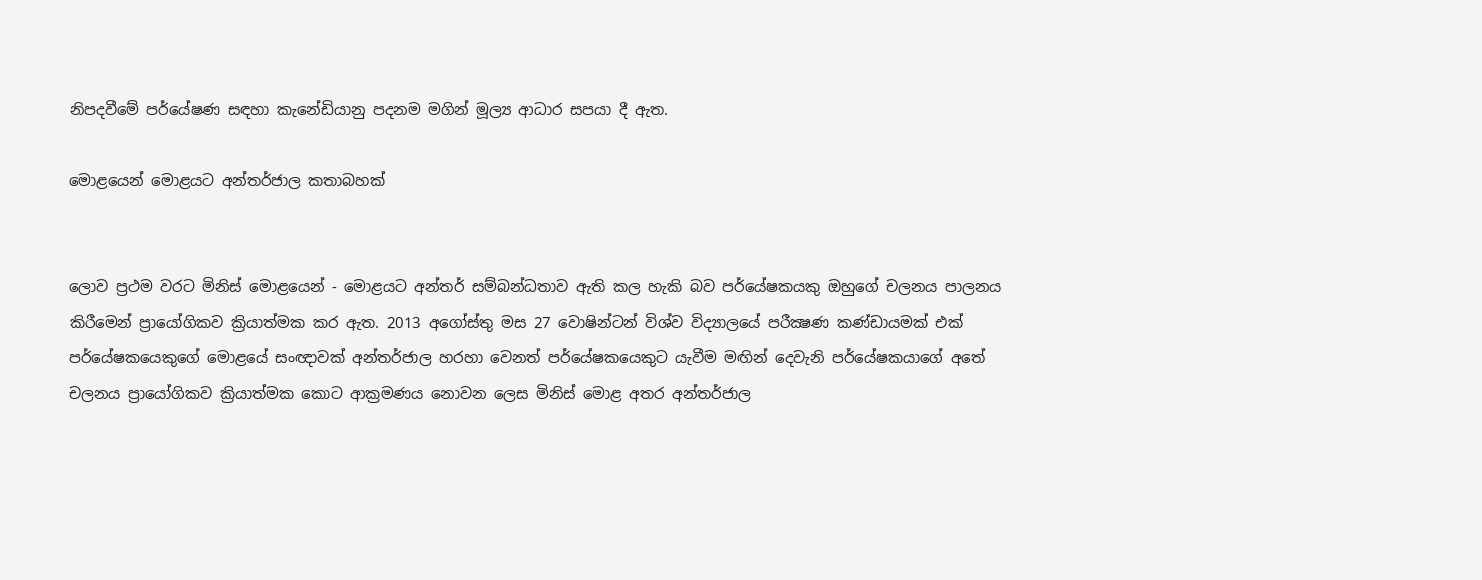නිපදවීමේ පර්යේෂණ සඳහා කැනේඩියානු පදනම මගින් මූල්‍ය ආධාර සපයා දී ඇත.

මොළයෙන් මොළයට අන්තර්ජාල කතාබහක්


ලොව ප්‍රථම වරට මිනිස් මොළයෙන් - මොළයට අන්තර් සම්බන්ධතාව ඇති කල හැකි බව පර්යේෂකයකු ඔහුගේ චලනය පාලනය කිරීමෙන් ප්‍රායෝගිකව ක්‍රියාත්මක කර ඇත. 2013 අගෝස්තු මස 27 වොෂින්ටන් විශ්ව විද්‍යාලයේ පරීක්‍ෂණ කණ්ඩායමක් එක් පර්යේෂකයෙකුගේ මොළයේ සංඥාවක් අන්තර්ජාල හරහා වෙනත් පර්යේෂකයෙකුට යැවීම මඟින් දෙවැනි පර්යේෂකයාගේ අතේ චලනය ප්‍රායෝගිකව ක්‍රියාත්මක කොට ආක්‍රමණය නොවන ලෙස මිනිස් මොළ අතර අන්තර්ජාල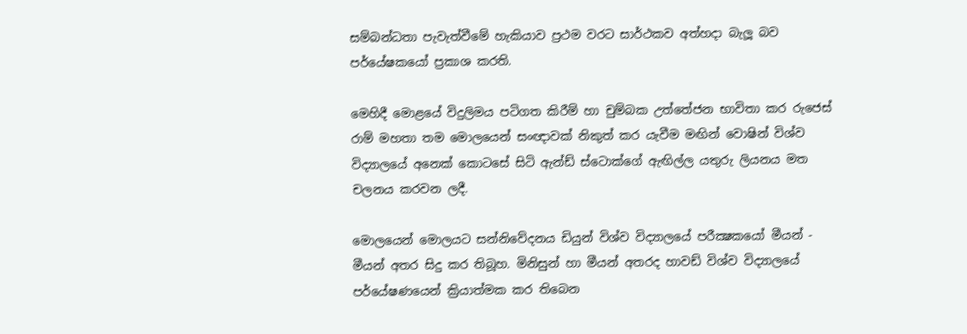සම්බන්ධතා පැවැත්වීමේ හැකියාව ප්‍රථම වරට සාර්ථකව අත්හදා බැලූ බව පර්යේෂකයෝ ප්‍රකාශ කරති.

මෙහිදී මොළයේ විදුලිමය පටිගත කිරීම් හා චුම්බක උත්තේජන භාවිතා කර රුජෙස් රාම් මහතා තම මොලයෙන් සංඥාවක් නිකුත් කර යැවීම මඟින් වොෂින් විශ්ව විද්‍යාලයේ අනෙක් කොටසේ සිටි ඇන්ඩ් ස්ටොක්ගේ ඇඟිල්ල යතුරු ලියනය මත චලනය කරවන ලදී.

මොලයෙන් මොලයට සන්නිවේදනය ඩියුන් විශ්ව විද්‍යාලයේ පරීක්‍ෂකයෝ මීයන් - මීයන් අතර සිදු කර තිබූහ. මිනිසුන් හා මීයන් අතරද හාවඩ් විශ්ව විද්‍යාලයේ පර්යේෂණයෙන් ක්‍රියාත්මක කර තිබෙන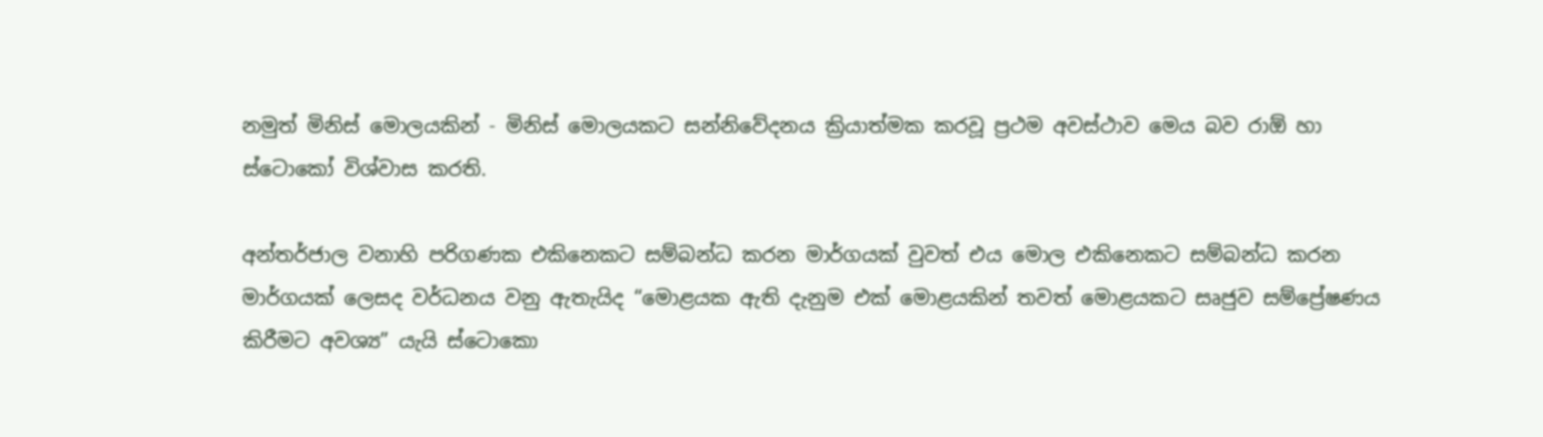නමුත් මිනිස් මොලයකින් - මිනිස් මොලයකට සන්නිවේදනය ක්‍රියාත්මක කරවූ ප්‍රථම අවස්ථාව මෙය බව රාඕ හා ස්ටොකෝ විශ්වාස කරති.

අන්තර්ජාල වනාහි පරිගණක එකිනෙකට සම්බන්ධ කරන මාර්ගයක් වුවත් එය මොල එකිනෙකට සම්බන්ධ කරන මාර්ගයක් ලෙසද වර්ධනය වනු ඇතැයිද “මොළයක ඇති දැනුම එක් මොළයකින් තවත් මොළයකට සෘජුව සම්ප්‍රේෂණය කිරීමට අවශ්‍ය” යැයි ස්ටොකො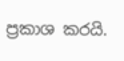ප්‍රකාශ කරයි.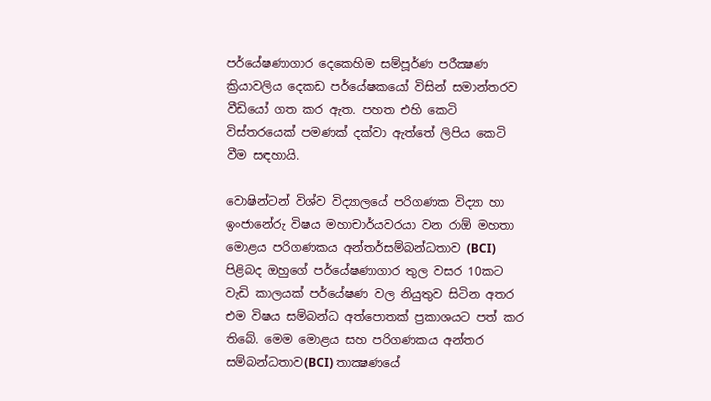පර්යේෂණාගාර දෙකෙහිම සම්පූර්ණ පරීක්‍ෂණ ක්‍රියාවලිය දෙකඩ පර්යේෂකයෝ විසින් සමාන්තරව වීඩියෝ ගත කර ඇත. පහත එහි කෙටි විස්තරයෙක් පමණක් දක්වා ඇත්තේ ලිපිය කෙටි වීම සඳහායි.

වොෂින්ටන් විශ්ව විද්‍යාලයේ පරිගණක විද්‍යා හා ඉංජානේරු විෂය මහාචාර්යවරයා වන රාඕ මහතා මොළය පරිගණකය අන්තර්සම්බන්ධතාව (BCI) පිළිබද ඔහුගේ පර්යේෂණාගාර තුල වසර 10කට වැඩි කාලයක් පර්යේෂණ වල නියුතුව සිටින අතර එම විෂය සම්බන්ධ අත්පොතක් ප්‍රකාශයට පත් කර තිබේ. මෙම මොළය සහ පරිගණකය අන්තර සම්බන්ධතාව(BCI) තාක්‍ෂණයේ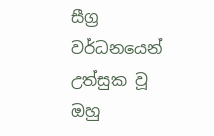සීග්‍ර වර්ධනයෙන් උත්සුක වූ ඔහු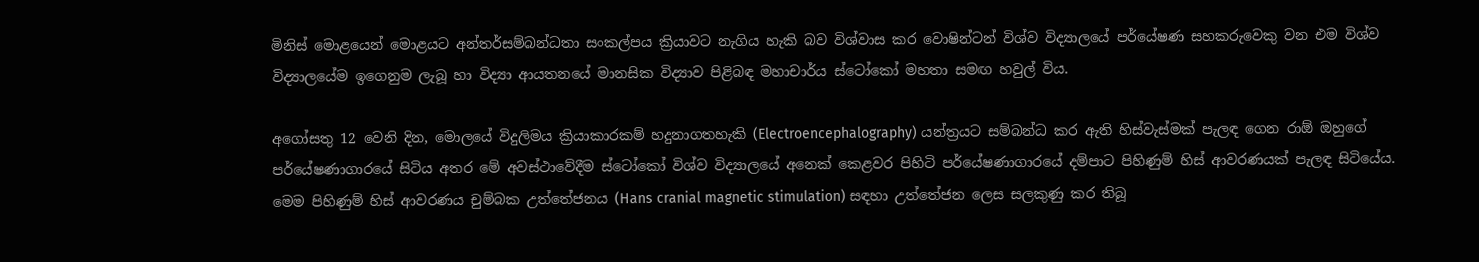මිනිස් මොළයෙන් මොළයට අන්තර්සම්බන්ධතා සංකල්පය ක්‍රියාවට නැගිය හැකි බව විශ්වාස කර වොෂින්ටන් විශ්ව විද්‍යාලයේ පර්යේෂණ සහකරුවෙකු වන එම විශ්ව විද්‍යාලයේම ඉගෙනුම ලැබූ හා විද්‍යා ආයතනයේ මානසික විද්‍යාව පිළිබඳ මහාචාර්ය ස්ටෝකෝ මහතා සමඟ හවුල් විය.

අගෝසතු 12 වෙනි දින, මොලයේ විදුලිමය ක්‍රියාකාරකම් හදුනාගතහැකි (Electroencephalography) යන්ත්‍රයට සම්බන්ධ කර ඇති හිස්වැස්මක් පැලඳ ගෙන රාඕ ඔහුගේ පර්යේෂණාගාරයේ සිටිය අතර මේ අවස්ථාවේදීම ස්ටෝකෝ විශ්ව විද්‍යාලයේ අනෙක් කෙළවර පිහිටි පර්යේෂණාගාරයේ දම්පාට පිහිණුම් හිස් ආවරණයක් පැලඳ සිටියේය. මෙම පිහිණුම් හිස් ආවරණය චුම්බක උත්තේජනය (Hans cranial magnetic stimulation) සඳහා උත්තේජන ලෙස සලකුණු කර තිබූ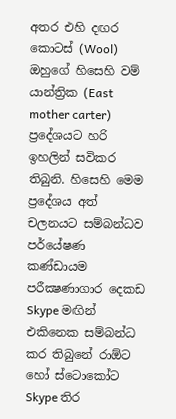අතර එහි දඟර කොටස් (Wool) ඔහුගේ හිසෙහි වම් යාන්ත්‍රික (East mother carter) ප්‍ර‍දේශයට හරි ඉහලින් සවිකර තිබුනි. හිසෙහි මෙම ප්‍රදේශය අත් චලනයට සම්බන්ධව පර්යේෂණ කණ්ඩායම පරීක්‍ෂණාගාර දෙකඩ Skype මඟින් එකිනෙක සම්බන්ධ කර තිබුනේ රාඕට හෝ ස්ටොකෝට Skype තිර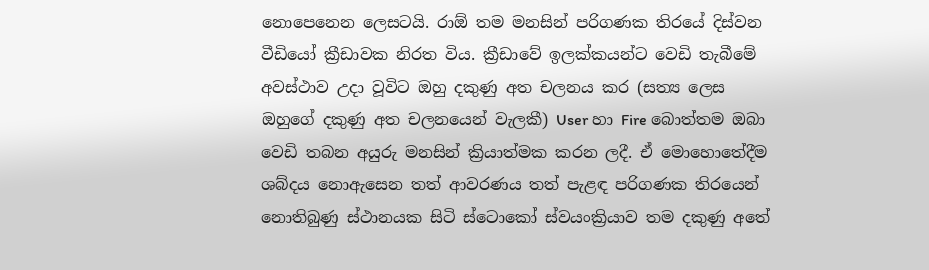නොපෙනෙන ලෙසටයි. රාඕ තම මනසින් පරිගණක තිරයේ දිස්වන වීඩියෝ ක්‍රීඩාවක නිරත විය. ක්‍රීඩාවේ ඉලක්කයන්ට වෙඩි තැබීමේ අවස්ථාව උදා වූවිට ඔහු දකුණු අත චලනය කර (සත්‍ය ලෙස ඔහුගේ දකුණු අත චලනයෙන් වැලකී) User හා Fire බොත්තම ඔබා වෙඩි තබන අයුරු මනසින් ක්‍රියාත්මක කරන ලදී. ඒ මොහොතේදීම ශබ්දය නොඇසෙන තත් ආවරණය තත් පැළඳ පරිගණක තිරයෙන් නොතිබුණු ස්ථානයක සිටි ස්ටොකෝ ස්වයංක්‍රියාව තම දකුණු අතේ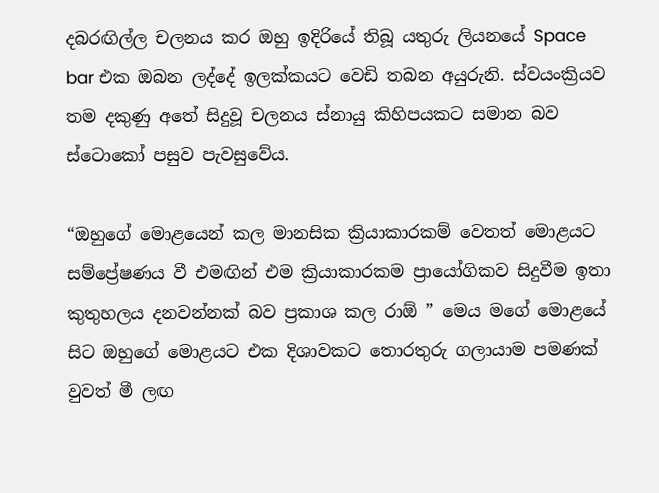දබරඟිල්ල චලනය කර ඔහු ඉදිරියේ තිබූ යතුරු ලියනයේ Space bar එක ඔබන ලද්දේ ඉලක්කයට වෙඩි තබන අයුරුනි. ස්වයංක්‍රියව තම දකුණු අතේ සිදුවූ චලනය ස්නායු කිහිපයකට සමාන බව ස්ටොකෝ පසුව පැවසුවේය.

“ඔහුගේ මොළයෙන් කල මානසික ක්‍රියාකාරකම් වෙතත් මොළයට සම්ප්‍රේෂණය වී එමඟින් එම ක්‍රියාකාරකම ප්‍රායෝගිකව සිදුවීම ඉතා කුතුහලය දනවන්නක් බව ප්‍රකාශ කල රාඕ ” මෙය මගේ මොළයේ සිට ඔහුගේ මොළයට එක දිශාවකට තොරතුරු ගලායාම පමණක් වුවත් මී ලඟ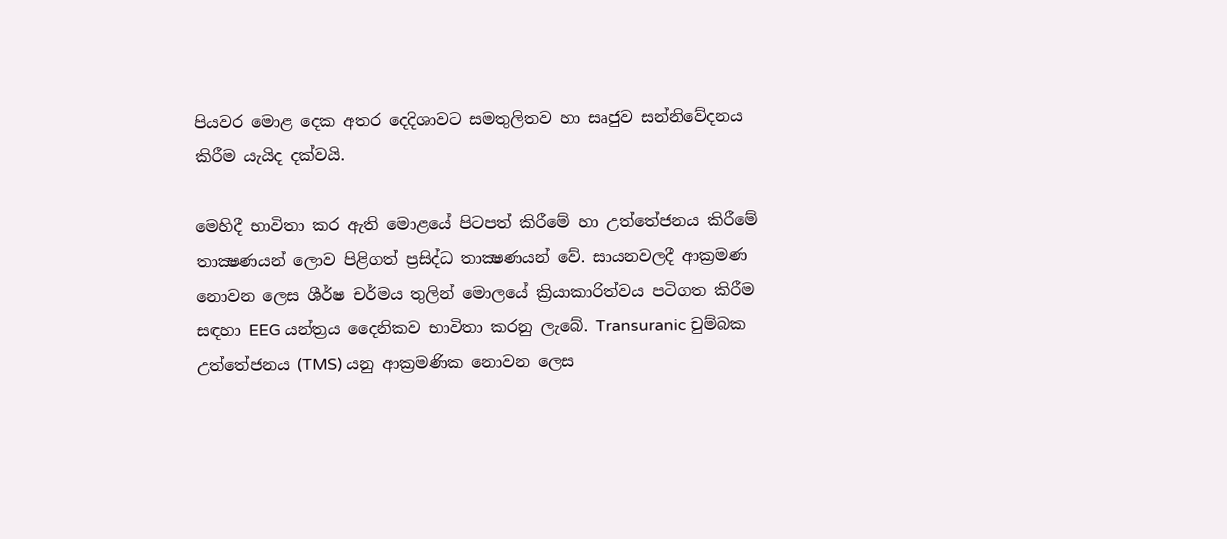පියවර මොළ දෙක අතර දෙදිශාවට සමතුලිතව හා සෘජුව සන්නිවේදනය කිරීම යැයිද දක්වයි.

මෙහිදී භාවිතා කර ඇති මොළයේ පිටපත් කිරීමේ හා උත්තේජනය කිරීමේ තාක්‍ෂණයන් ලොව පිළිගත් ප්‍රසිද්ධ තාක්‍ෂණයන් වේ. සායනවලදී ආක්‍රමණ නොවන ලෙස ශීර්ෂ චර්මය තුලින් මොලයේ ක්‍රියාකාරිත්වය පටිගත කිරීම සඳහා EEG යන්ත්‍රය දෛනිකව භාවිතා කරනු ලැබේ. Transuranic චුම්බක උත්තේජනය (TMS) යනු ආක්‍රමණික නොවන ලෙස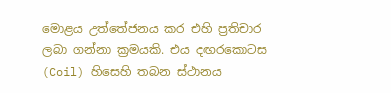මොළය උත්තේජනය කර එහි ප්‍රතිචාර ලබා ගන්නා ක්‍රමයකි. එය දඟරකොටස (Coil) හිසෙහි තබන ස්ථානය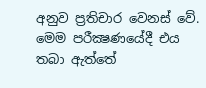අනුව ප්‍රතිචාර වෙනස් වේ. මෙම පරීක්‍ෂණයේදී එය තබා ඇත්තේ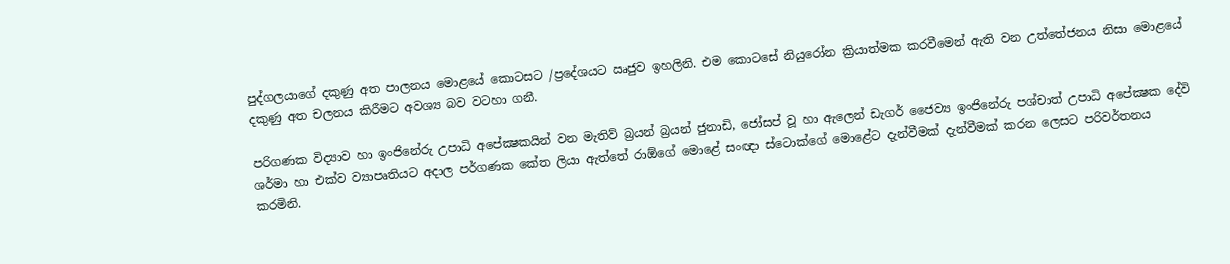පුද්ගලයාගේ දකුණු අත පාලනය මොළයේ කොටසට /ප්‍රදේශයට ඍජුව ඉහලිනි. එම කොටසේ නියුරෝන ක්‍රියාත්මක කරවීමෙන් ඇති වන උත්තේජනය නිසා මොළයේ දකුණු අත චලනය කිරීමට අවශ්‍ය බව වටහා ගනී.

පරිගණක විද්‍යාව හා ඉංජිනේරු උපාධි අපේක්‍ෂකයින් වන මැතිව් බ්‍රයන් බ්‍රයන් ජුනාඩි, ජෝසප් වූ හා ඇලෙන් ඩැගර් ජෛව්‍ය ඉංජිනේරු පශ්චාත් උපාධි අපේක්‍ෂක දේවි ශර්මා හා එක්ව ව්‍යාපෘතියට අදාල පර්ගණක කේත ලියා ඇත්තේ රාඕගේ මොළේ සංඥා ස්ටොක්ගේ මොළේට දැන්වීමක් දැන්වීමක් කරන ලෙසට පරිවර්තනය කරමිනි.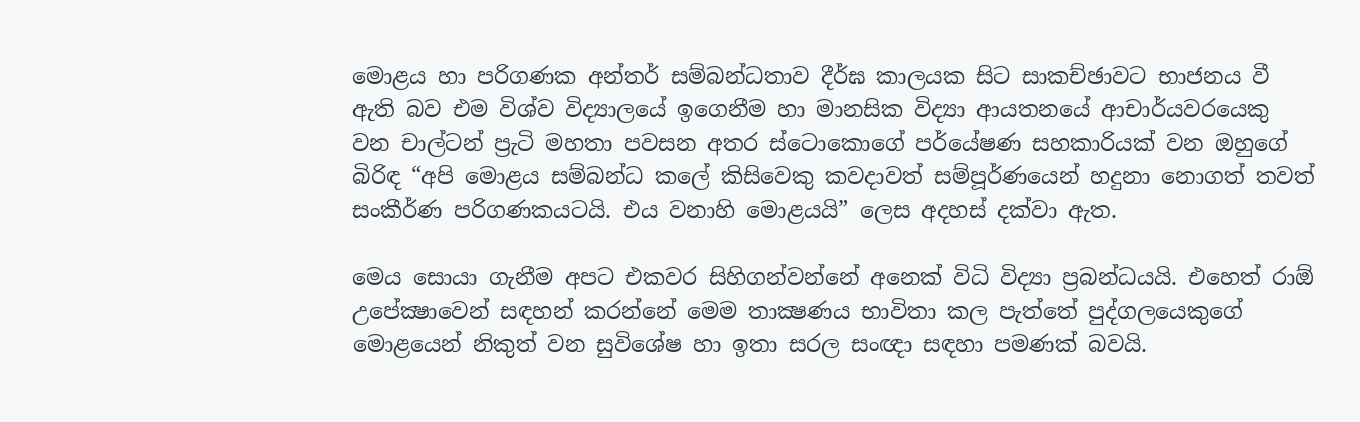මොළය හා පරිගණක අන්තර් සම්බන්ධතාව දීර්ඝ කාලයක සිට සාකච්ඡාවට භාජනය වී ඇති බව එම විශ්ව විද්‍යාලයේ ඉගෙනීම හා මානසික විද්‍යා ආයතනයේ ආචාර්යවරයෙකු වන චාල්ටන් ප්‍රැටි මහතා පවසන අතර ස්ටොකොගේ පර්යේෂණ සහකාරියක් වන ඔහුගේ බිරිඳ “අපි මොළය සම්බන්ධ කලේ කිසිවෙකු කවදාවත් සම්පූර්ණයෙන් හදුනා නොගත් තවත් සංකීර්ණ පරිගණකයටයි. එය වනාහි මොළයයි” ලෙස අදහස් දක්වා ඇත.

මෙය සොයා ගැනීම අපට එකවර සිහිගන්වන්නේ අනෙක් විධි විද්‍යා ප්‍රබන්ධයයි. එහෙත් රාඕ උපේක්‍ෂාවෙන් සඳහන් කරන්නේ මෙම තාක්‍ෂණය භාවිතා කල පැත්තේ පුද්ගලයෙකුගේ මොළයෙන් නිකුත් වන සුවිශේෂ හා ඉතා සරල සංඥා සඳහා පමණක් බවයි.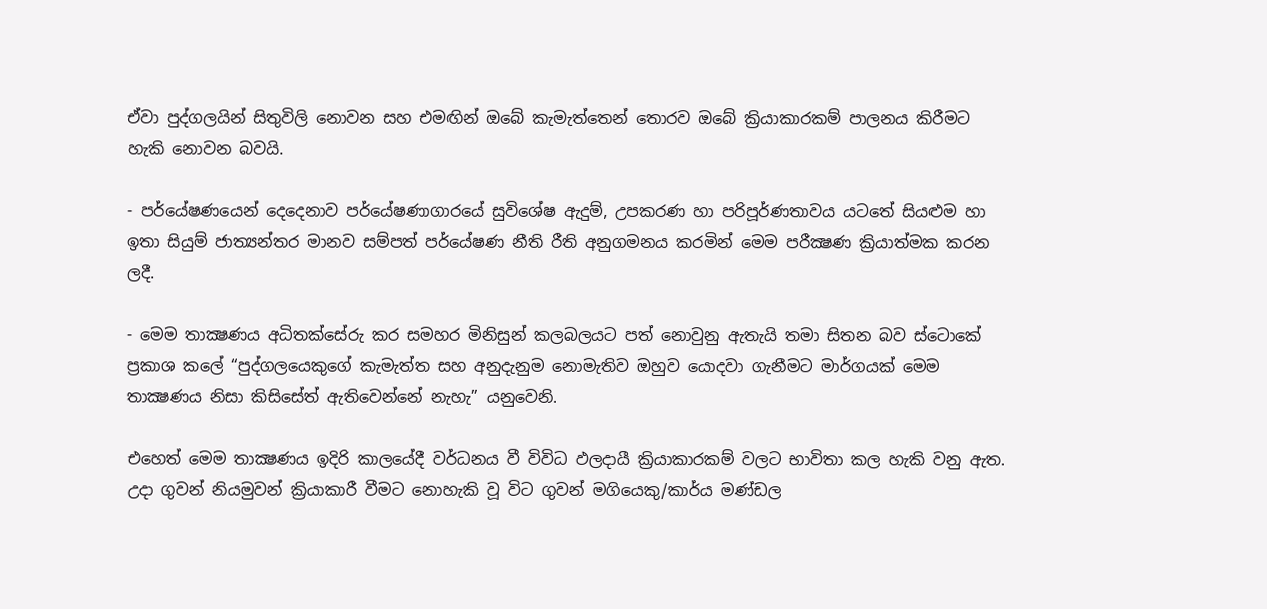ඒවා පුද්ගලයින් සිතුවිලි නොවන සහ එමඟින් ඔබේ කැමැත්තෙන් තොරව ඔබේ ක්‍රියාකාරකම් පාලනය කිරීමට හැකි නොවන බවයි.

- පර්යේෂණයෙන් දෙදෙනාව පර්යේෂණාගාරයේ සුවිශේෂ ඇදුම්, උපකරණ හා පරිපූර්ණතාවය යටතේ සියළුම හා ඉතා සියුම් ජාත්‍යන්තර මානව සම්පත් පර්යේෂණ නීති රීති අනුගමනය කරමින් මෙම පරීක්‍ෂණ ක්‍රියාත්මක කරන ලදී.

- මෙම තාක්‍ෂණය අධිතක්සේරු කර සමහර මිනිසුන් කලබලයට පත් නොවුනු ඇතැයි තමා සිතන බව ස්ටොකේ ප්‍රකාශ කලේ “පුද්ගලයෙකුගේ කැමැත්ත සහ අනුදැනුම නොමැතිව ඔහුව යොදවා ගැනීමට මාර්ගයක් මෙම තාක්‍ෂණය නිසා කිසිසේත් ඇතිවෙන්නේ නැහැ” යනුවෙනි.

එහෙත් මෙම තාක්‍ෂණය ඉදිරි කාලයේදී වර්ධනය වී විවිධ ඵලදායී ක්‍රියාකාරකම් වලට භාවිතා කල හැකි වනු ඇත. උදා ගුවන් නියමුවන් ක්‍රියාකාරී වීමට නොහැකි වූ විට ගුවන් මගියෙකු/කාර්ය මණ්ඩල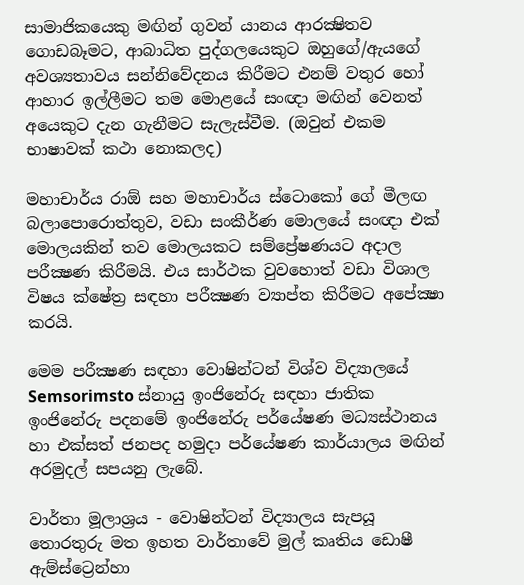සාමාජිකයෙකු මඟින් ගුවන් යානය ආරක්‍ෂිතව ගොඩබෑමට, ආබාධිත පුද්ගලයෙකුට ඔහුගේ/ඇයගේ අවශ්‍යතාවය සන්නිවේදනය කිරීමට එනම් වතුර හෝ ආහාර ඉල්ලීමට තම මොළයේ සංඥා මඟින් වෙනත් අයෙකුට දැන ගැනීමට සැලැස්වීම. (ඔවුන් එකම භාෂාවක් කථා නොකලද)

මහාචාර්ය රාඕ සහ මහාචාර්ය ස්ටොකෝ ගේ මීලඟ බලාපොරොත්තුව, වඩා සංකීර්ණ මොලයේ සංඥා එක් මොලයකින් තව මොලයකට සම්ප්‍රේෂණයට අදාල පරීක්‍ෂණ කිරීමයි. එය සාර්ථක වුවහොත් වඩා විශාල විෂය ක්ෂේත්‍ර සඳහා පරීක්‍ෂණ ව්‍යාප්ත කිරීමට අපේක්‍ෂා කරයි.

මෙම පරීක්‍ෂණ සඳහා වොෂින්ටන් විශ්ව විද්‍යාලයේ Semsorimsto ස්නායු ඉංජිනේරු සඳහා ජාතික ඉංජිනේරු පදනමේ ඉංජිනේරු පර්යේෂණ මධ්‍යස්ථානය හා එක්සත් ජනපද හමුදා පර්යේෂණ කාර්යාලය මඟින් අරමුදල් සපයනු ලැබේ.

වාර්තා මූලාශ්‍රය‍ - වොෂින්ටන් විද්‍යාලය සැපයූ තොරතුරු මත ඉහත වාර්තාවේ මුල් කෘතිය ඩොෂී ඇම්ස්ට්‍රෙන්හා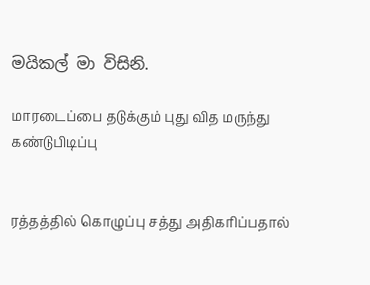මයිකල් මා විසිනි.

மாரடைப்பை தடுக்கும் புது வித மருந்து கண்டுபிடிப்பு


ரத்தத்தில் கொழுப்பு சத்து அதிகரிப்பதால்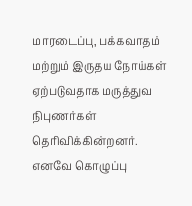மாரடைப்பு, பக்கவாதம் மற்றும் இருதய நோய்கள் ஏற்படுவதாக மருத்துவ நிபுணர்கள் தெரிவிக்கின்றனர்.
எனவே கொழுப்பு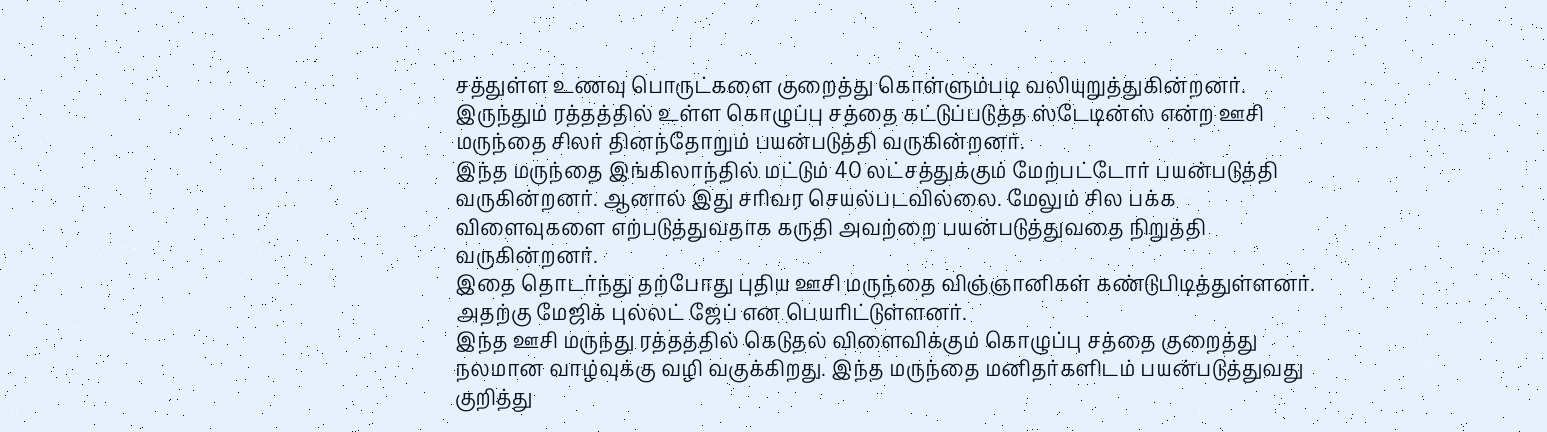சத்துள்ள உணவு பொருட்களை குறைத்து கொள்ளும்படி வலியுறுத்துகின்றனர். இருந்தும் ரத்தத்தில் உள்ள கொழுப்பு சத்தை கட்டுப்படுத்த ஸ்டேடின்ஸ் என்ற ஊசி மருந்தை சிலர் தினந்தோறும் பயன்படுத்தி வருகின்றனர்.
இந்த மருந்தை இங்கிலாந்தில் மட்டும் 40 லட்சத்துக்கும் மேற்பட்டோர் பயன்படுத்தி வருகின்றனர். ஆனால் இது சரிவர செயல்படவில்லை. மேலும் சில பக்க விளைவுகளை எற்படுத்துவதாக கருதி அவற்றை பயன்படுத்துவதை நிறுத்தி வருகின்றனர்.
இதை தொடர்ந்து தற்போது புதிய ஊசி மருந்தை விஞ்ஞானிகள் கண்டுபிடித்துள்ளனர். அதற்கு மேஜிக் புல்லட் ஜேப் என பெயரிட்டுள்ளனர்.
இந்த ஊசி மருந்து ரத்தத்தில் கெடுதல் விளைவிக்கும் கொழுப்பு சத்தை குறைத்து நலமான வாழ்வுக்கு வழி வகுக்கிறது. இந்த மருந்தை மனிதர்களிடம் பயன்படுத்துவது குறித்து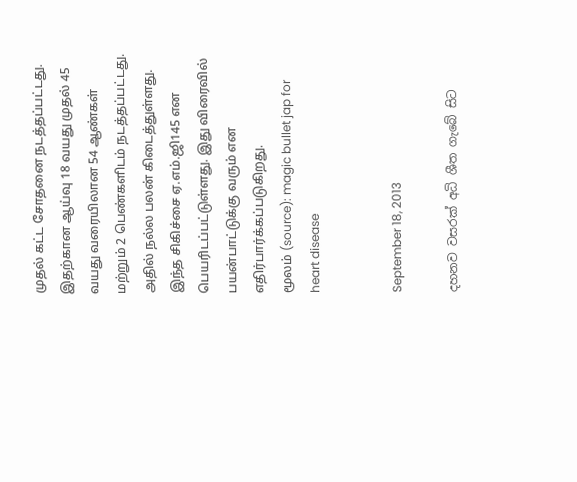முதல் கட்ட சோதனை நடத்தப்பட்டது.
இதற்கான ஆய்வு 18 வயது முதல் 45 வயது வரையிலான 54 ஆண்கள் மற்றும் 2 பெண்களிடம் நடத்தப்பட்டது. அதில் நல்ல பலன் கிடைத்துள்ளது. இந்த சிகிச்சை ஏ.எம்.ஜி145 என பெயரிடப்பட்டுள்ளது. இது விரைவில் பயன்பாட்டுக்கு வரும் என எதிர்பார்க்கப்படுகிறது.
மூலம் (source): magic bullet jap for heart disease


September 18, 2013

දහනව වසරක් අධි ශීත ගැබේ සිට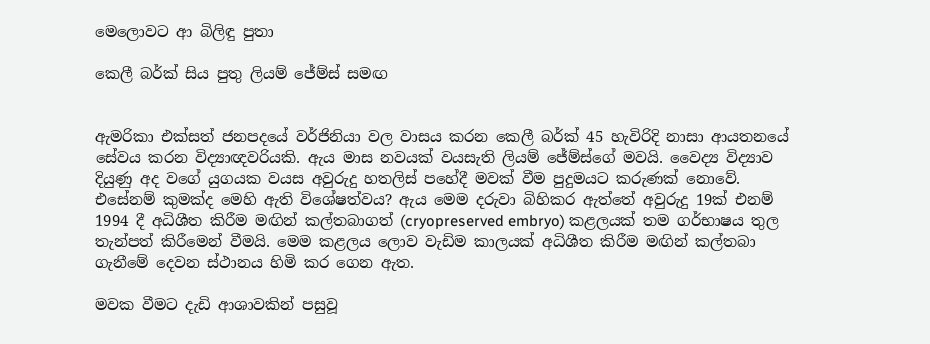මෙලොවට ආ බිලිඳු පුතා

කෙලී බර්ක් සිය පුතු ලියම් ජේම්ස් සමඟ


ඇමරිකා එක්සත් ජනපදයේ වර්ජිනියා වල වාසය කරන කෙලී බර්ක් 45 හැවිරිදි නාසා ආයතනයේ සේවය කරන විද්‍යාඥවරියකි. ඇය මාස නවයක් වයසැති ලියම් ජේම්ස්ගේ මවයි. වෛද්‍ය විද්‍යාව දියුණු අද වගේ යුගයක වයස අවුරුදු හතලිස් පහේදී මවක් වීම පුදුමයට කරුණක් නොවේ. එසේනම් කුමක්ද මෙහි ඇති විශේෂත්වය? ඇය මෙම දරුවා බිහිකර ඇත්තේ අවුරුදු 19ක් එනම් 1994 දී අධිශීත කිරීම මඟින් කල්තබාගත් (cryopreserved embryo) කළලයක් තම ගර්භාෂය තුල තැන්පත් කිරීමෙන් වීමයි. මෙම කළලය ලොව වැඩිම කාලයක් අධිශීත කිරීම මඟින් කල්තබා ගැනීමේ දෙවන ස්ථානය හිමි කර ගෙන ඇත.

මවක වීමට දැඩි ආශාවකින් පසුවූ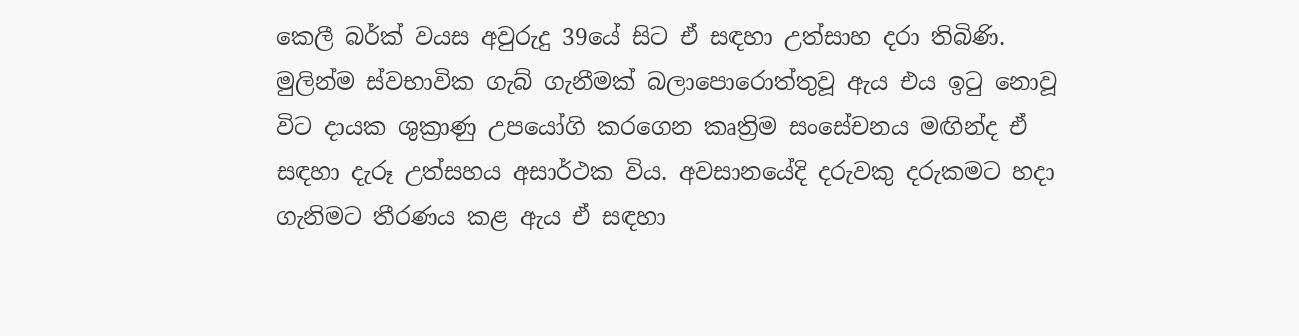කෙලී බර්ක් වයස අවුරුදු 39යේ සිට ඒ සඳහා උත්සාහ දරා තිබිණි. මුලින්ම ස්වභාවික ගැබ් ගැනීමක් බලාපොරොත්තුවූ ඇය එය ඉටු නොවූ විට දායක ශුක්‍රාණු උපයෝගි කරගෙන කෘත්‍රිම සංසේචනය මඟින්ද ඒ සඳහා දැරූ උත්සහය අසාර්ථක විය. අවසානයේදි දරුවකු දරුකමට හදා ගැනිමට තීරණය කළ ඇය ඒ සඳහා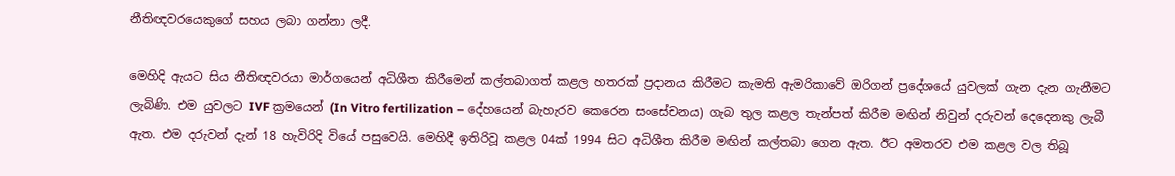නීතිඥවරයෙකුගේ සහය ලබා ගන්නා ලදී.

මෙහිදි ඇයට සිය නීතිඥවරයා මාර්ගයෙන් අධිශීත කිරීමෙන් කල්තබාගත් කළල හතරක් ප්‍රදානය කිරීමට කැමති ඇමරිකාවේ ඔරිගන් ප්‍රදේශයේ යුවලක් ගැන දැන ගැනීමට ලැබිණි. එම යුවලට IVF ක්‍රමයෙන් (In Vitro fertilization – දේහයෙන් බැහැරව කෙරෙන සංසේචනය) ගැබ තුල කළල තැන්පත් කිරීම මඟින් නිවුන් දරුවන් දෙදෙනකු ලැබී ඇත. එම දරුවන් දැන් 18 හැවිරිදි වියේ පසුවෙයි. මෙහිදී ඉතිරිවූ කළල 04ක් 1994 සිට අධිශීත කිරීම මඟින් කල්තබා ගෙන ඇත. ඊට අමතරව එම කළල වල තිබූ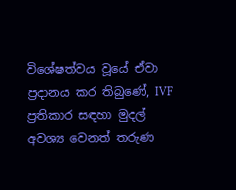විශේෂත්වය වූයේ ඒවා ප්‍රදානය කර තිබුණේ, IVF ප්‍රතිකාර සඳහා මුදල් අවශ්‍ය වෙනත් තරුණ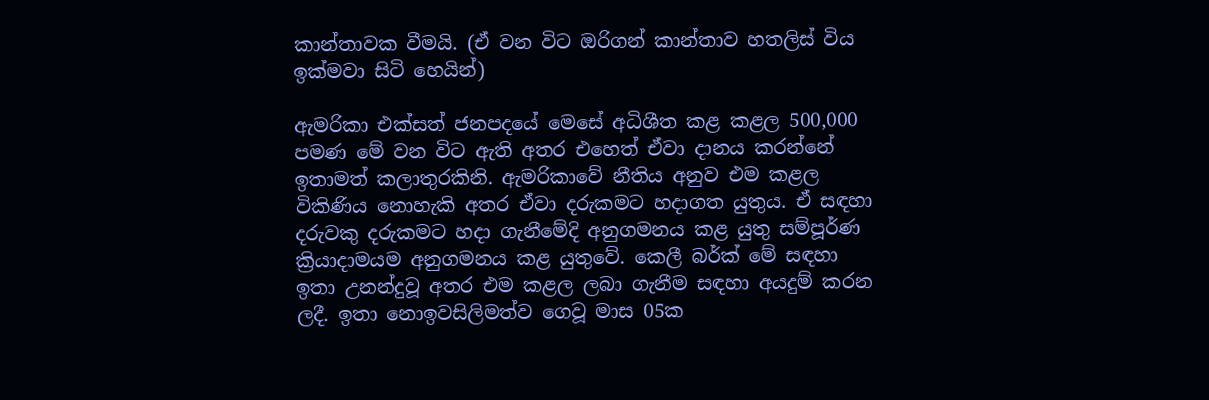කාන්තාවක වීමයි. (ඒ වන විට ඔරිගන් කාන්තාව හතලිස් විය ඉක්මවා සිටි හෙයින්)

ඇමරිකා එක්සත් ජනපදයේ මෙසේ අධිශීත කළ කළල 500,000 පමණ මේ වන විට ඇති අතර එහෙත් ඒවා දානය කරන්නේ ඉතාමත් කලාතුරකිනි. ඇමරිකාවේ නීතිය අනුව එම කළල විකිණිය නොහැකි අතර ඒවා දරුකමට හදාගත යුතුය. ඒ සඳහා දරුවකු දරුකමට හදා ගැනීමේදි අනුගමනය කළ යුතු සම්පූර්ණ ක්‍රියාදාමයම අනුගමනය කළ යුතුවේ. කෙලී බර්ක් මේ සඳහා ඉතා උනන්දුවූ අතර එම කළල ලබා ගැනීම සඳහා අයදුම් කරන ලදී. ඉතා නොඉවසිලිමත්ව ගෙවූ මාස 05ක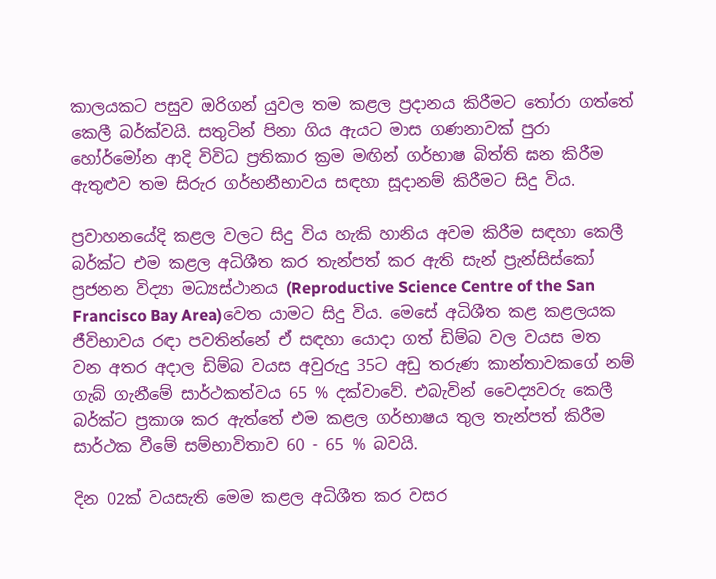කාලයකට පසුව ඔරිගන් යුවල තම කළල ප්‍රදානය කිරීමට තෝරා ගත්තේ කෙලී බර්ක්වයි. සතුටින් පිනා ගිය ඇයට මාස ගණනාවක් පුරා හෝර්මෝන ආදි විවිධ ප්‍රතිකාර ක්‍රම මඟින් ගර්භාෂ බිත්ති ඝන කිරීම ඇතුළුව තම සිරුර ගර්භනීභාවය සඳහා සූදානම් කිරීමට සිදු විය.

ප්‍රවාහනයේදි කළල වලට සිදු විය හැකි හානිය අවම කිරීම සඳහා කෙලී බර්ක්ට එම කළල අධිශීත කර තැන්පත් කර ඇති සැන් ප්‍රැන්සිස්කෝ ප්‍රජනන විද්‍යා මධ්‍යස්ථානය (Reproductive Science Centre of the San Francisco Bay Area)වෙත යාමට සිදු විය. මෙසේ අධිශීත කළ කළලයක ජීවිභාවය රඳා පවතින්නේ ඒ සඳහා යොදා ගත් ඩිම්බ වල වයස මත වන අතර අදාල ඩිම්බ වයස අවුරුදු 35ට අඩු තරුණ කාන්තාවකගේ නම් ගැබ් ගැනීමේ සාර්ථකත්වය 65 % දක්වාවේ. එබැවින් වෛද්‍යවරු කෙලී බර්ක්ට ප්‍රකාශ කර ඇත්තේ එම කළල ගර්භාෂය තුල තැන්පත් කිරීම සාර්ථක වීමේ සම්භාවිතාව 60 - 65 % බවයි.

දින 02ක් වයසැති මෙම කළල අධිශීත කර වසර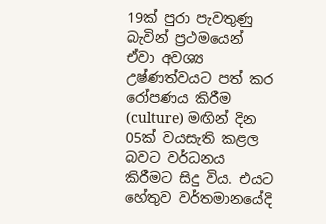19ක් පුරා පැවතුණු බැවින් ප්‍රථමයෙන් ඒවා අවශ්‍ය උෂ්ණත්වයට පත් කර රෝපණය කිරීම (culture) මඟින් දින 05ක් වයසැති කළල බවට වර්ධනය කිරීමට සිදු විය. එයට හේතුව වර්තමානයේදි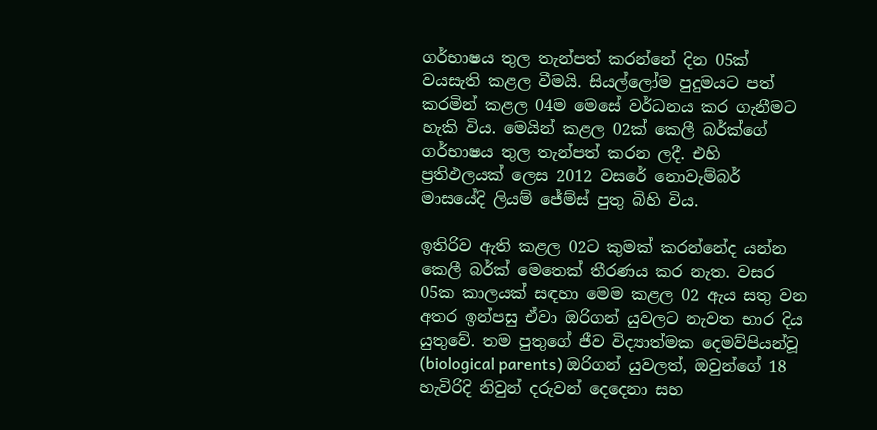ගර්භාෂය තුල තැන්පත් කරන්නේ දින 05ක් වයසැති කළල වීමයි. සියල්ලෝම පුදුමයට පත් කරමින් කළල 04ම මෙසේ වර්ධනය කර ගැනීමට හැකි විය. මෙයින් කළල 02ක් කෙලී බර්ක්ගේ ගර්භාෂය තුල තැන්පත් කරන ලදී. එහි ප්‍රතිඵලයක් ලෙස 2012 වසරේ නොවැම්බර් මාසයේදි ලියම් ජේම්ස් පුතු බිහි විය.

ඉතිරිව ඇති කළල 02ට කුමක් කරන්නේද යන්න කෙලී බර්ක් මෙතෙක් තීරණය කර නැත. වසර 05ක කාලයක් සඳහා මෙම කළල 02 ඇය සතු වන අතර ඉන්පසු ඒවා ඔරිගන් යුවලට නැවත භාර දිය යුතුවේ. තම පුතුගේ ජීව විද්‍යාත්මක දෙමව්පියන්වූ (biological parents) ඔරිගන් යුවලත්, ඔවුන්ගේ 18 හැවිරිදි නිවුන් දරුවන් දෙදෙනා සහ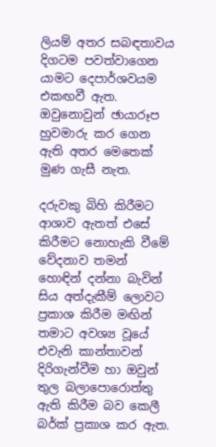ලියම් අතර සබඳතාවය දිගටම පවත්වාගෙන යාමට දෙපාර්ශවයම එකඟවී ඇත. ඔවුනොවුන් ඡායාරූප හුවමාරු කර ගෙන ඇති අතර මෙතෙක් මුණ ගැසී නැත.

දරුවකු බිහි කිරීමට ආශාව ඇතත් එසේ කිරීමට නොහැකි වීමේ වේදනාව තමන් හොඳින් දන්නා බැවින් සිය අත්දැකීම් ලොවට ප්‍රකාශ කිරීම මඟින් තමාට අවශ්‍ය වූයේ එවැනි කාන්තාවන් දිරිගැන්වීම හා ඔවුන් තුල බලාපොරොත්තු ඇති කිරීම බව කෙලී බර්ක් ප්‍රකාශ කර ඇත.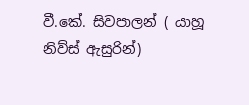වී.කේ. සිවපාලන් ( යාහූ නිව්ස් ඇසුරින්)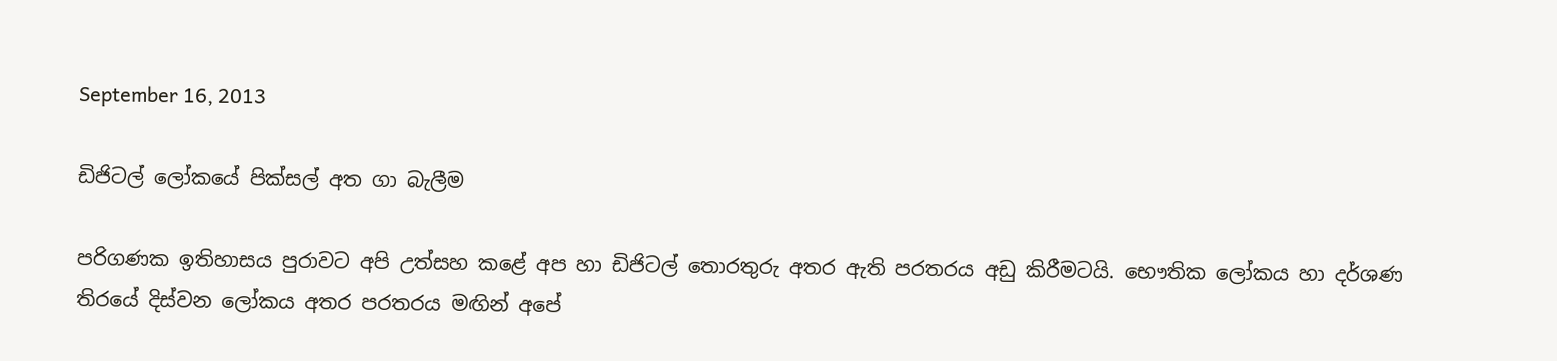September 16, 2013

ඩිජිටල් ලෝකයේ පික්සල් අත ගා බැලීම

පරිගණක ඉතිහාසය පුරාවට අපි උත්සහ කළේ අප හා ඩිජිටල් තොරතුරු අතර ඇති පරතරය අඩු කිරීමටයි. භෞතික ලෝකය හා දර්ශණ තිරයේ දිස්වන ලෝකය අතර පරතරය මඟින් අපේ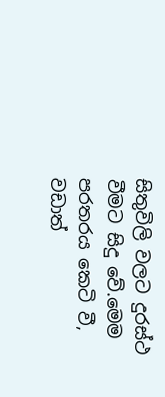සිතුවිලි වලට දුරස්ථ වීමට සිදු වේ.මෙම පරතරය කෙටි වී, වඩාත්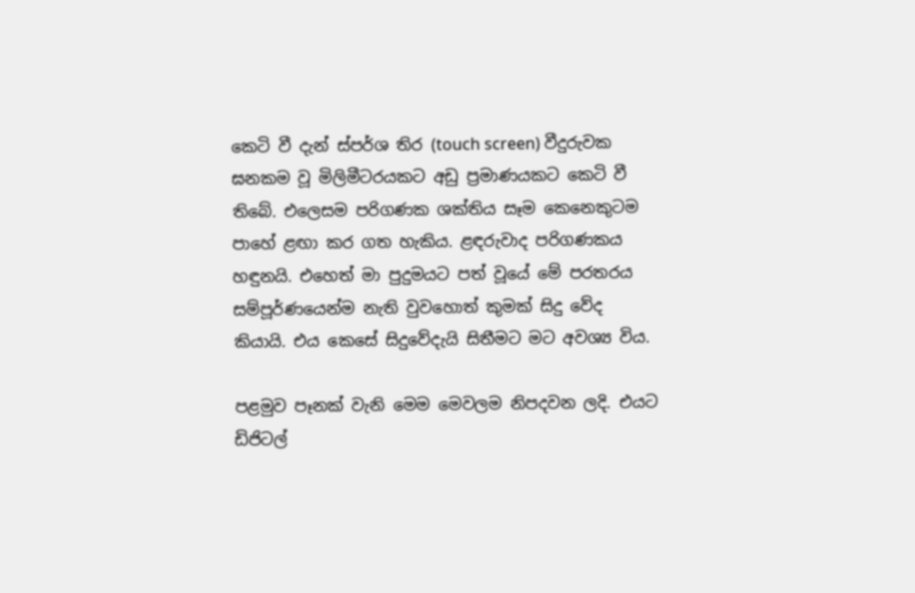කෙටි වී දැන් ස්පර්ශ තිර (touch screen) වීදුරුවක ඝනකම වූ මිලිමීටරයකට අඩු ප්‍රමාණයකට කෙටි වී තිබේ. එලෙසම පරිගණක ශක්තිය සෑම කෙනෙකුටම පාහේ ළඟා කර ගත හැකිය. ළඳරුවාද පරිගණකය හඳුනයි. එහෙත් මා පුදුමයට පත් වූයේ මේ පරතරය සම්පූර්ණයෙන්ම නැති වුවහොත් කුමක් සිදු වේද කියායි. එය කෙසේ සිදුවේදැයි සිතීමට මට අවශ්‍ය විය.

පළමුව පෑනක් වැනි මෙම මෙවලම නිපදවන ලදි. එයට ඩිජිටල්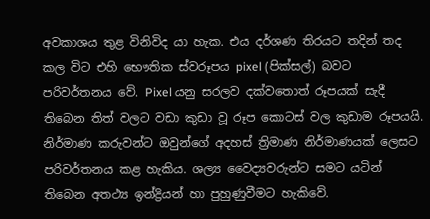අවකාශය තුළ විනිවිද යා හැක. එය දර්ශණ තිරයට තදින් තද කල විට එහි භෞතික ස්වරූපය pixel (පික්සල්) බවට පරිවර්තනය වේ. Pixel යනු සරලව දක්වතොත් රූපයක් සැදී තිබෙන තිත් වලට වඩා කුඩා වූ රූප කොටස් වල කුඩාම රූපයයි. නිර්මාණ කරුවන්ට ඔවුන්ගේ අදහස් ත්‍රිමාණ නිර්මාණයක් ලෙසට පරිවර්තනය කළ හැකිය. ශල්‍ය වෛද්‍යවරුන්ට සමට යටින් තිබෙන අතථ්‍ය ඉන්ද්‍රියන් හා පුහුණුවීමට හැකිවේ.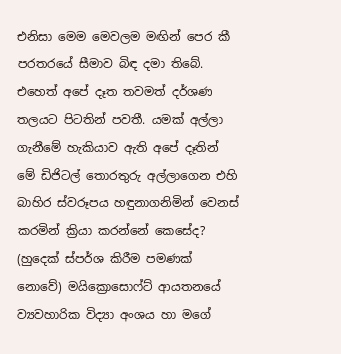එනිසා මෙම මෙවලම මඟින් පෙර කී පරතරයේ සීමාව බිඳ දමා තිබේ. එහෙත් අපේ දෑත තවමත් දර්ශණ තලයට පිටතින් පවතී. යමක් අල්ලා ගැනීමේ හැකියාව ඇති අපේ දෑතින් මේ ඩිජිටල් තොරතුරු අල්ලාගෙන එහි බාහිර ස්වරූපය හඳුනාගනිමින් වෙනස් කරමින් ක්‍රියා කරන්නේ කෙසේද? (හුදෙක් ස්පර්ශ කිරීම පමණක් නොවේ) මයික්‍රොසොෆ්ට් ආයතනයේ ව්‍යවහාරික විද්‍යා අංශය හා මගේ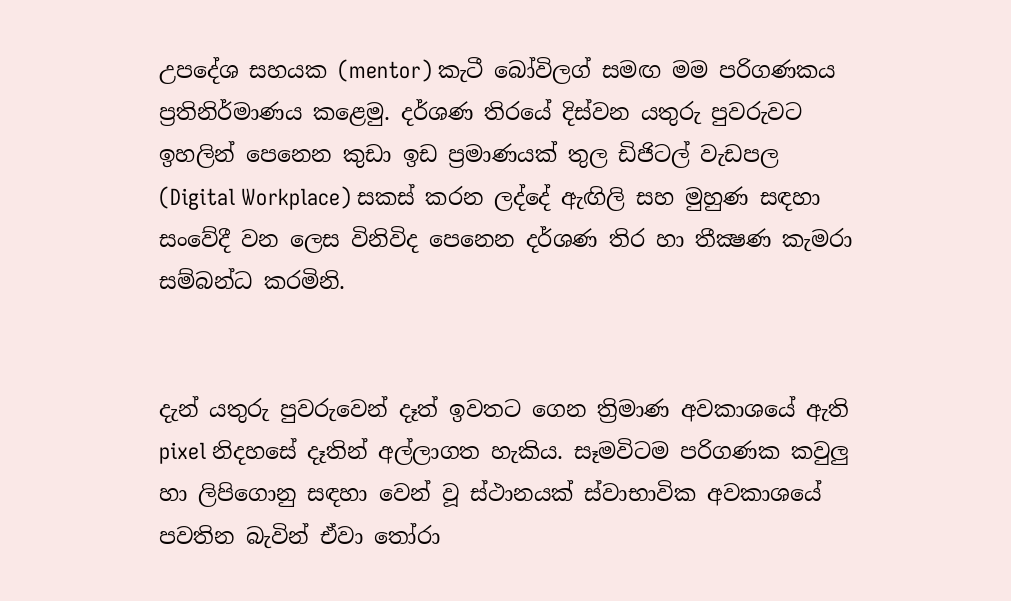උපදේශ සහයක (mentor) කැටී බෝවිලග් සමඟ මම පරිගණකය ප්‍රතිනිර්මාණය කළෙමු. දර්ශණ තිරයේ දිස්වන යතුරු පුවරුවට ඉහලින් පෙනෙන කුඩා ඉඩ ප්‍රමාණයක් තුල ඩිජිටල් වැඩපල (Digital Workplace) සකස් කරන ලද්දේ ඇඟිලි සහ මුහුණ සඳහා සංවේදී වන ලෙස විනිවිද පෙනෙන දර්ශණ තිර හා තීක්‍ෂණ කැමරා සම්බන්ධ කරමිනි.


දැන් යතුරු පුවරුවෙන් දෑත් ඉවතට ගෙන ත්‍රිමාණ අවකාශයේ ඇති pixel නිදහසේ දෑතින් අල්ලාගත හැකිය. සෑමවිටම පරිගණක කවුලු හා ලිපිගොනු සඳහා වෙන් වූ ස්ථානයක් ස්වාභාවික අවකාශයේ පවතින බැවින් ඒවා තෝරා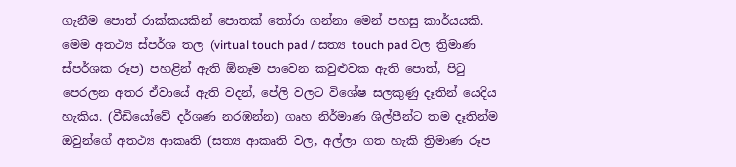ගැනීම පොත් රාක්කයකින් පොතක් තෝරා ගන්නා මෙන් පහසු කාර්යයකි. මෙම අතථ්‍ය ස්පර්ශ තල (virtual touch pad / සත්‍ය touch pad වල ත්‍රිමාණ ස්පර්ශක රූප) පහළින් ඇති ඕනෑම පාවෙන කවුළුවක ඇති පොත්, පිටු පෙරලන අතර ඒවායේ ඇති වදන්, පේලි වලට විශේෂ සලකුණු දෑතින් යෙදිය හැකිය. (වීඩියෝවේ දර්ශණ නරඹන්න) ගෘහ නිර්මාණ ශිල්පීන්ට තම දෑතින්ම ඔවුන්ගේ අතථ්‍ය ආකෘති (සත්‍ය ආකෘති වල, අල්ලා ගත හැකි ත්‍රිමාණ රූප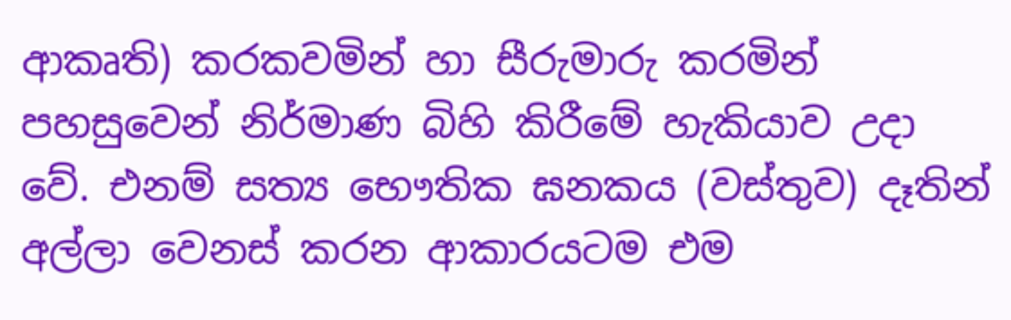ආකෘති) කරකවමින් හා සීරුමාරු කරමින් පහසුවෙන් නිර්මාණ බිහි කිරීමේ හැකියාව උදා වේ. එනම් සත්‍ය භෞතික ඝනකය (වස්තුව) දෑතින් අල්ලා වෙනස් කරන ආකාරයටම එම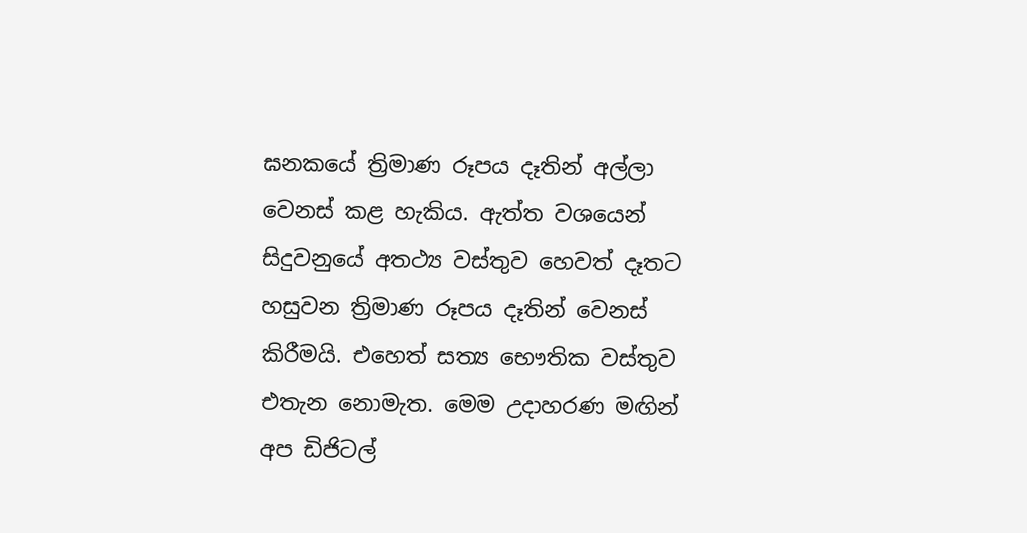ඝනකයේ ත්‍රිමාණ රූපය දෑතින් අල්ලා වෙනස් කළ හැකිය. ඇත්ත වශයෙන් සිදුවනුයේ අතථ්‍ය වස්තුව හෙවත් දෑතට හසුවන ත්‍රිමාණ රූපය දෑතින් වෙනස් කිරීමයි. එහෙත් සත්‍ය භෞතික වස්තුව එතැන නොමැත. මෙම උදාහරණ මඟින් අප ඩිජිටල්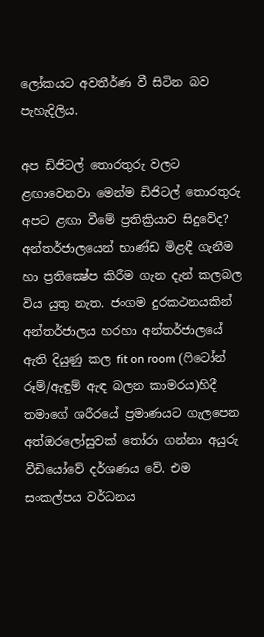ලෝකයට අවතීර්ණ වී සිටින බව පැහැදිලිය.

අප ඩිජිටල් තොරතුරු වලට ළඟාවෙනවා මෙන්ම ඩිජිටල් තොරතුරු අපට ළඟා වීමේ ප්‍රතික්‍රියාව සිදුවේද? අන්තර්ජාලයෙන් භාණ්ඩ මිළඳී ගැනීම හා ප්‍රතික්‍ෂේප කිරීම ගැන දැන් කලබල විය යුතු නැත. ජංගම දුරකථනයකින් අන්තර්ජාලය හරහා අන්තර්ජාලයේ ඇති දියුණු කල fit on room (ෆිටෝන් රූම්/ඇඳුම් ඇඳ බලන කාමරය)හිදී තමාගේ ශරීරයේ ප්‍රමාණයට ගැලපෙන අත්ඔරලෝසුවක් තෝරා ගන්නා අයුරු වීඩියෝවේ දර්ශණය වේ. එම සංකල්පය වර්ධනය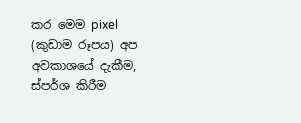කර මෙම pixel (කුඩාම රූපය) අප අවකාශයේ දැකීම, ස්පර්ශ කිරීම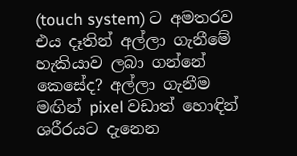(touch system) ට අමතරව එය දෑතින් අල්ලා ගැනීමේ හැකියාව ලබා ගන්නේ කෙසේද? අල්ලා ගැනීම මඟින් pixel වඩාත් හොඳින් ශරීරයට දැනෙන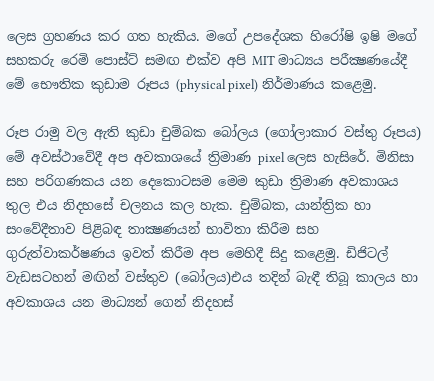ලෙස ග්‍රහණය කර ගත හැකිය. මගේ උපදේශක හිරෝෂි ඉෂි මගේ සහකරු රෙමි පොස්ට් සමඟ එක්ව අපි MIT මාධ්‍යය පරීක්‍ෂණයේදී මේ භෞතික කුඩාම රූපය (physical pixel) නිර්මාණය කළෙමු.

රූප රාමු වල ඇති කුඩා චුම්බක බෝලය (ගෝලාකාර වස්තු රූපය) මේ අවස්ථාවේදී අප අවකාශයේ ත්‍රිමාණ pixel ලෙස හැසිරේ. මිනිසා සහ පරිගණකය යන දෙකොටසම මෙම කුඩා ත්‍රිමාණ අවකාශය තුල එය නිදහසේ චලනය කල හැක. චුම්බක, යාන්ත්‍රික හා සංවේදීතාව පිළිබඳ තාක්‍ෂණයන් භාවිතා කිරීම සහ ගුරුත්වාකර්ෂණය ඉවත් කිරීම අප මෙහිදී සිදු කළෙමු. ඩිජිටල් වැඩසටහන් මඟින් වස්තුව (බෝලය)එය තදින් බැඳී තිබූ කාලය හා අවකාශය යන මාධ්‍යන් ගෙන් නිදහස්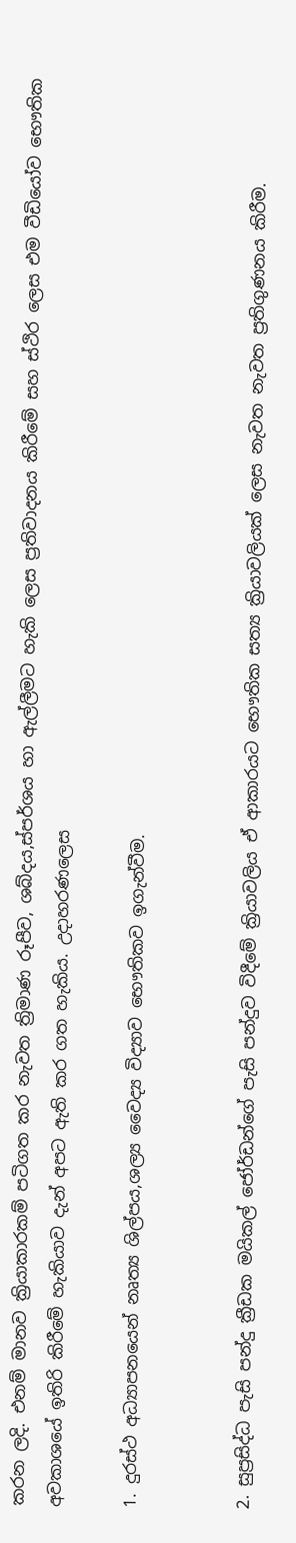කරන ලදි. එනම් මානව ක්‍රියාකාරකම් පටිගත කර නැවත ත්‍රිමාණ රූපීව, ශබ්දය,ස්පර්ශය හා ඇල්ලීමට හැකි ලෙස ප්‍රතිවාදනය කිරීමේ සහ ස්ථිර ලෙස එම වීඩියෝව භෞතික අවකාශයේ ඉතිරි කිරීමේ හැකියාව දැන් අපට ඇති කර ගත හැකිය. උදාහරණලෙස

1. දුරස්ථ අධ්‍යාපනයෙන් නෘත්‍ය ශිල්පය,ශල්‍ය වෛද්‍ය විද්‍යාව භෞතිකව ඉගැන්වීම.


2. සුප්‍රසිද්ධ පැසි පන්දු ක්‍රීඩක මයිකල් ජෝර්ඩන්ගේ පැසි පන්දුව විදීමේ ක්‍රියාවලිය ඒ ආකාරයට භෞතික සත්‍ය ක්‍රියාවලියක් ලෙස නැවත නැවත ප්‍රතිගුණනය කිරීම.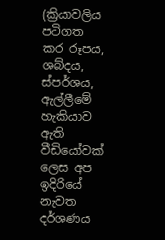(ක්‍රියාවලිය පටිගත කර රූපය, ශබ්දය, ස්පර්ශය, ඇල්ලීමේ හැකියාව ඇති වීඩියෝවක් ලෙස අප ඉදිරියේ නැවත දර්ශණය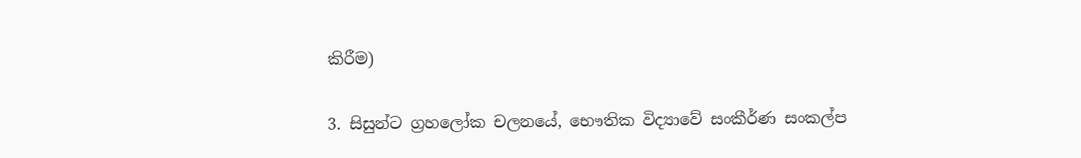කිරීම)

3. සිසුන්ට ග්‍රහලෝක චලනයේ, භෞතික විද්‍යාවේ සංකීර්ණ සංකල්ප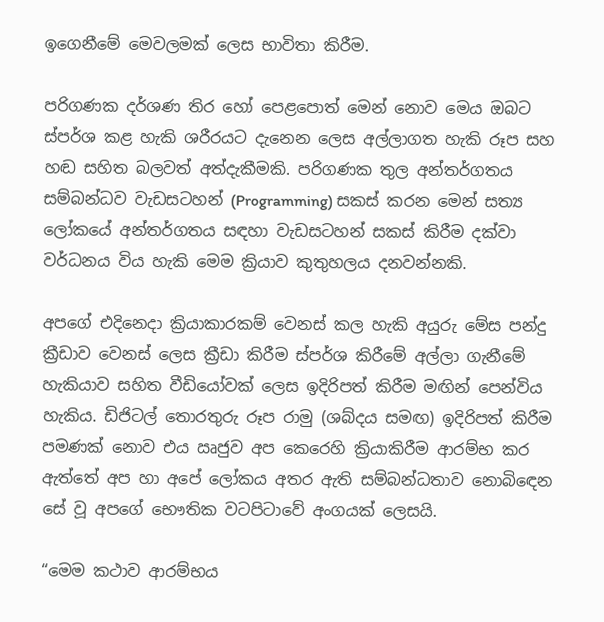ඉගෙනීමේ මෙවලමක් ලෙස භාවිතා කිරීම.

පරිගණක දර්ශණ තිර හෝ පෙළපොත් මෙන් නොව මෙය ඔබට ස්පර්ශ කළ හැකි ශරීරයට දැනෙන ලෙස අල්ලාගත හැකි රූප සහ හඬ සහිත බලවත් අත්දැකීමකි. පරිගණක තුල අන්තර්ගතය සම්බන්ධව වැඩසටහන් (Programming) සකස් කරන මෙන් සත්‍ය ලෝකයේ අන්තර්ගතය සඳහා වැඩසටහන් සකස් කිරීම දක්වා වර්ධනය විය හැකි මෙම ක්‍රියාව කුතුහලය දනවන්නකි.

අපගේ එදිනෙදා ක්‍රියාකාරකම් වෙනස් කල හැකි අයුරු මේස පන්දු ක්‍රීඩාව වෙනස් ලෙස ක්‍රීඩා කිරීම ස්පර්ශ කිරීමේ අල්ලා ගැනීමේ හැකියාව සහිත වීඩියෝවක් ලෙස ඉදිරිපත් කිරීම මඟින් පෙන්විය හැකිය. ඩිජිටල් තොරතුරු රූප රාමු (ශබ්දය සමඟ) ඉදිරිපත් කිරීම පමණක් නොව එය ඍජුව අප කෙරෙහි ක්‍රියාකිරීම ආරම්භ කර ඇත්තේ අප හා අපේ ලෝකය අතර ඇති සම්බන්ධතාව නොබිඳෙන සේ වූ අපගේ භෞතික වටපිටාවේ අංගයක් ලෙසයි.

“මෙම කථාව ආරම්භය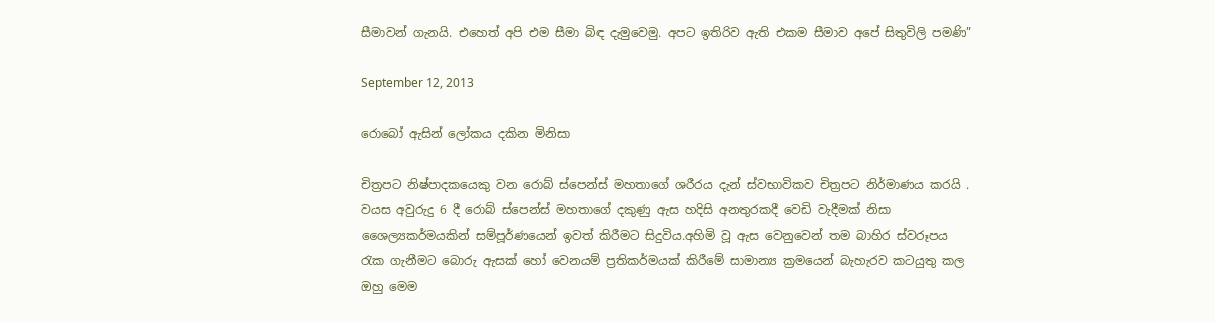සීමාවන් ගැනයි. එහෙත් අපි එම සීමා බිඳ දැමුවෙමු. අපට ඉතිරිව ඇති එකම සීමාව අපේ සිතුවිලි පමණි”

September 12, 2013

රොබෝ ඇසින් ලෝකය දකින මිනිසා

චිත්‍රපට නිෂ්පාදකයෙකු වන රොබ් ස්පෙන්ස් මහතාගේ ශරීරය දැන් ස්වභාවිකව චිත්‍රපට නිර්මාණය කරයි . වයස අවුරුදු 6 දී රොබ් ස්පෙන්ස් මහතාගේ දකුණු ඇස හදිසි අනතුරකදී වෙඩි වැදීමක් නිසා ශෛල්‍යකර්මයකින් සම්පූර්ණයෙන් ඉවත් කිරීමට සිදුවිය.අහිමි වූ ඇස වෙනුවෙන් තම බාහිර ස්වරූපය රැක ගැනීමට බොරු ඇසක් හෝ වෙනයම් ප්‍රතිකර්මයක් කිරීමේ සාමාන්‍ය ක්‍රමයෙන් බැහැරව කටයුතු කල ඔහු මෙම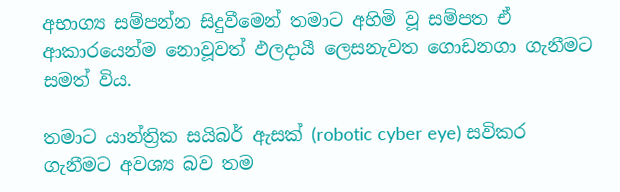අභාග්‍ය සම්පන්න සිදුවීමෙන් තමාට අහිමි වූ සම්පත ඒ ආකාරයෙන්ම නොවූවත් ඵලදායී ලෙසනැවත ගොඩනගා ගැනීමට සමත් විය.

තමාට යාන්ත්‍රික සයිබර් ඇසක් (robotic cyber eye) සවිකර ගැනීමට අවශ්‍ය බව තම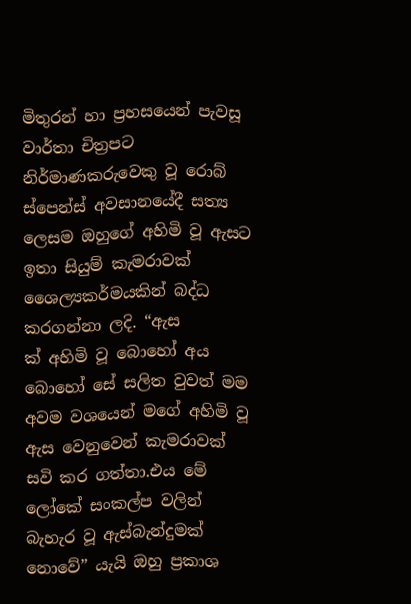මිතුරන් හා ප්‍රහසයෙන් පැවසූ වාර්තා චිත්‍රපට නිර්මාණකරුවෙකු වූ රොබ් ස්පෙන්ස් අවසානයේදී සත්‍ය ලෙසම ඔහුගේ අහිමි වූ ඇසට ඉතා සියුම් කැමරාවක් ශෛල්‍යකර්මයකින් බද්ධ කරගන්නා ලදි. “ඇස
ක් අහිමි වූ බොහෝ අය බොහෝ සේ සලිත වුවත් මම අවම වශයෙන් මගේ අහිමි වූ ඇස වෙනුවෙන් කැමරාවක් සවි කර ගත්තා.එය මේ ලෝකේ සංකල්ප වලින් බැහැර වූ ඇස්බැන්දුමක් නොවේ” යැයි ඔහු ප්‍රකාශ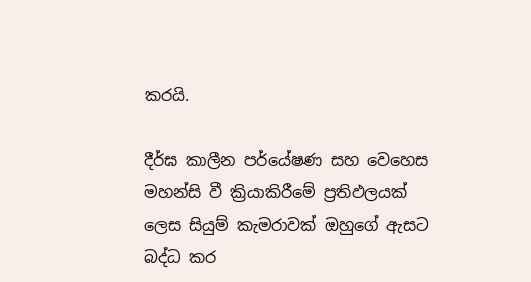කරයි.

දීර්ඝ කාලීන පර්යේෂණ සහ වෙහෙස මහන්සි වී ක්‍රියාකිරීමේ ප්‍රතිඵලයක් ලෙස සියුම් කැමරාවක් ඔහුගේ ඇසට බද්ධ කර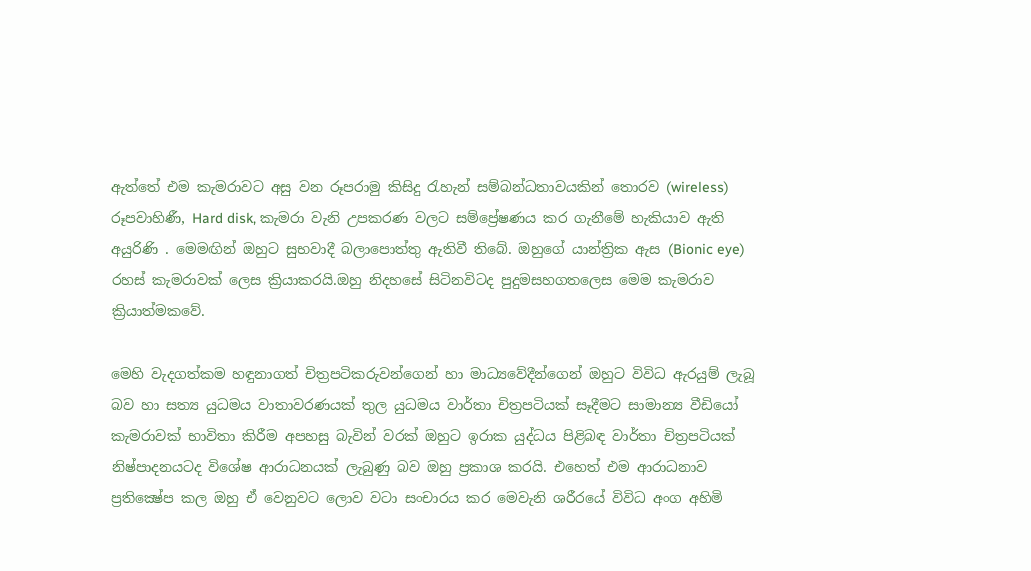ඇත්තේ එම කැමරාවට අසු වන රූපරාමු කිසිදු රැහැන් සම්බන්ධතාවයකින් තොරව (wireless) රූපවාහිණී, Hard disk, කැමරා වැනි උපකරණ වලට සම්ප්‍රේෂණය කර ගැනීමේ හැකියාව ඇති අයුරිණි . මෙමඟින් ඔහුට සුභවාදී බලාපොත්තු ඇතිවී තිබේ. ඔහුගේ යාන්ත්‍රික ඇස (Bionic eye) රහස් කැමරාවක් ලෙස ක්‍රියාකරයි.ඔහු නිදහසේ සිටිනවිටද පුදුමසහගතලෙස මෙම කැමරාව ක්‍රියාත්මකවේ.

මෙහි වැදගත්කම හඳුනාගත් චිත්‍රපටිකරුවන්ගෙන් හා මාධ්‍යවේදීන්ගෙන් ඔහුට විවිධ ඇරයුම් ලැබූ බව හා සත්‍ය යුධමය වාතාවරණයක් තුල යුධමය වාර්තා චිත්‍රපටියක් සෑදීමට සාමාන්‍ය වීඩියෝ කැමරාවක් භාවිතා කිරීම අපහසු බැවින් වරක් ඔහුට ඉරාක යුද්ධය පිළිබඳ වාර්තා චිත්‍රපටියක් නිෂ්පාදනයටද විශේෂ ආරාධනයක් ලැබුණු බව ඔහු ප්‍රකාශ කරයි. එහෙත් එම ආරාධනාව ප්‍රතික්‍ෂේප කල ඔහු ඒ වෙනුවට ලොව වටා සංචාරය කර මෙවැනි ශරීරයේ විවිධ අංග අහිමි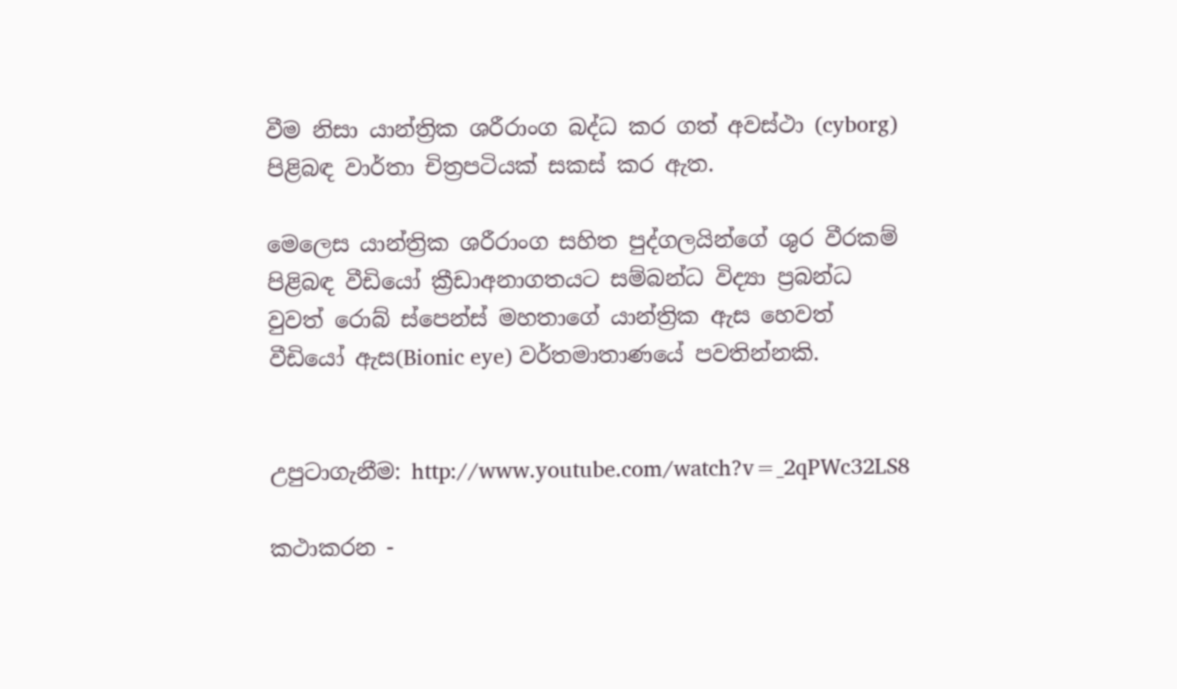වීම නිසා යාන්ත්‍රික ශරීරාංග බද්ධ කර ගත් අවස්ථා (cyborg) පිළිබඳ වාර්තා චිත්‍රපටියක් සකස් කර ඇත.

මෙලෙස යාන්ත්‍රික ශරීරාංග සහිත පුද්ගලයින්ගේ ශුර වීරකම් පිළිබඳ වීඩියෝ ක්‍රීඩාඅනාගතයට සම්බන්ධ විද්‍යා ප්‍රබන්ධ වුවත් රොබ් ස්පෙන්ස් මහතාගේ යාන්ත්‍රික ඇස හෙවත් වීඩියෝ ඇස(Bionic eye) වර්තමාතාණයේ පවතින්නකි.


උපුටාගැනීම: http://www.youtube.com/watch?v=_2qPWc32LS8

කථාකරන -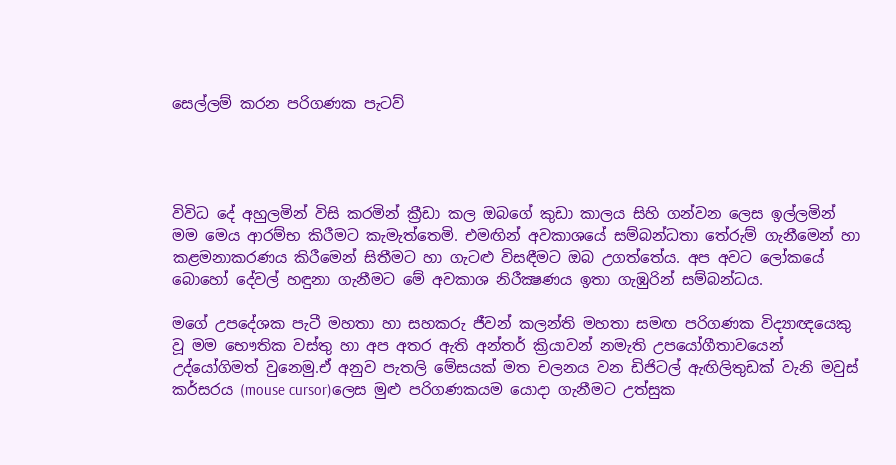සෙල්ලම් කරන පරිගණක පැටව්




විවිධ දේ අහුලමින් විසි කරමින් ක්‍රීඩා කල ඔබගේ කුඩා කාලය සිහි ගන්වන ලෙස ඉල්ලමින් මම මෙය ආරම්භ කිරීමට කැමැත්තෙමි. එමඟින් අවකාශයේ සම්බන්ධතා තේරුම් ගැනීමෙන් හා කළමනාකරණය කිරීමෙන් සිතීමට හා ගැටළු විසඳීමට ඔබ උගත්තේය. අප අවට ලෝකයේ බොහෝ දේවල් හඳුනා ගැනීමට මේ අවකාශ නිරීක්‍ෂණය ඉතා ගැඹුරින් සම්බන්ධය.

මගේ උපදේශක පැටී මහතා හා සහකරු ජීවන් කලන්ති මහතා සමඟ පරිගණක විද්‍යාඥයෙකු වූ මම භෞතික වස්තු හා අප අතර ඇති අන්තර් ක්‍රියාවන් නමැති උපයෝගීතාවයෙන් උද්යෝගිමත් වුනෙමු.ඒ අනුව පැතලි මේසයක් මත චලනය වන ඩිජිටල් ඇඟිලිතුඩක් වැනි මවුස් කර්සරය (mouse cursor)ලෙස මුළු පරිගණකයම යොදා ගැනීමට උත්සුක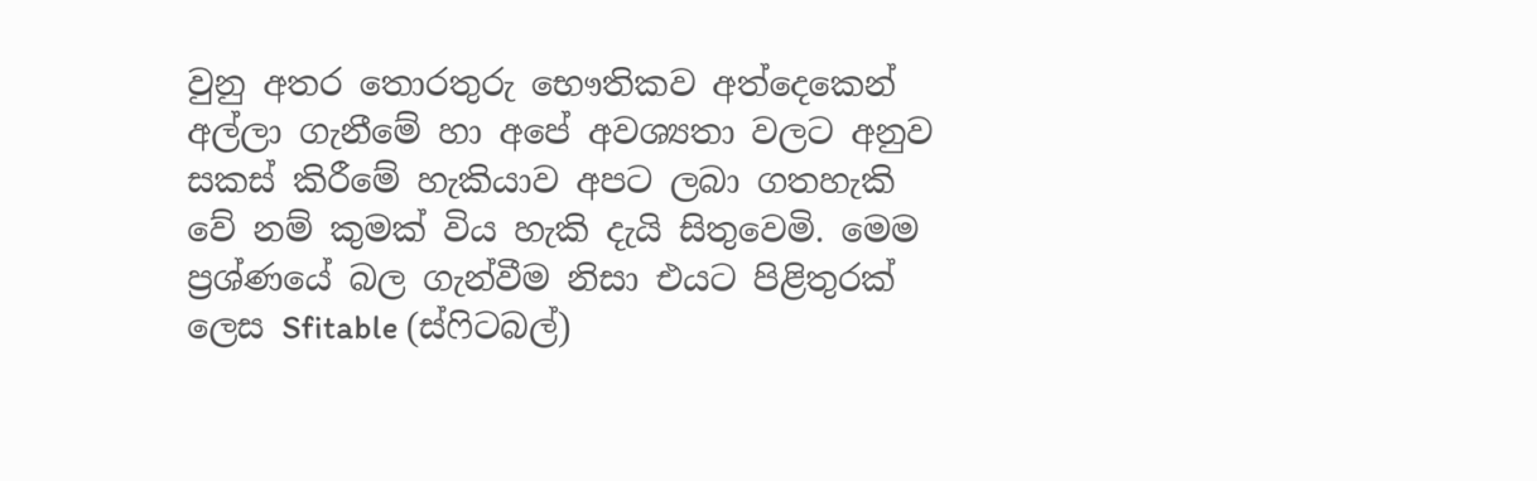වුනු අතර තොරතුරු භෞතිකව අත්දෙකෙන් අල්ලා ගැනීමේ හා අපේ අවශ්‍යතා වලට අනුව සකස් කිරීමේ හැකියාව අපට ලබා ගතහැකි වේ නම් කුමක් විය හැකි දැයි සිතුවෙමි. මෙම ප්‍රශ්ණයේ බල ගැන්වීම නිසා එයට පිළිතුරක් ලෙස Sfitable (ස්ෆිටබල්)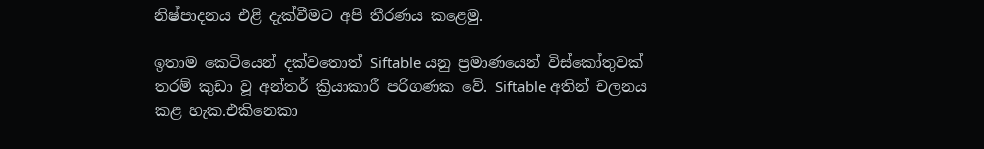නිෂ්පාදනය එළි දැක්වීමට අපි තීරණය ක‍ළෙමු.

ඉතාම කෙටියෙන් දක්වතොත් Siftable යනු ප්‍රමාණයෙන් විස්කෝතුවක් තරම් කුඩා වූ අන්තර් ක්‍රියාකාරී පරිගණක වේ. Siftable අතින් චලනය කළ හැක.එකිනෙකා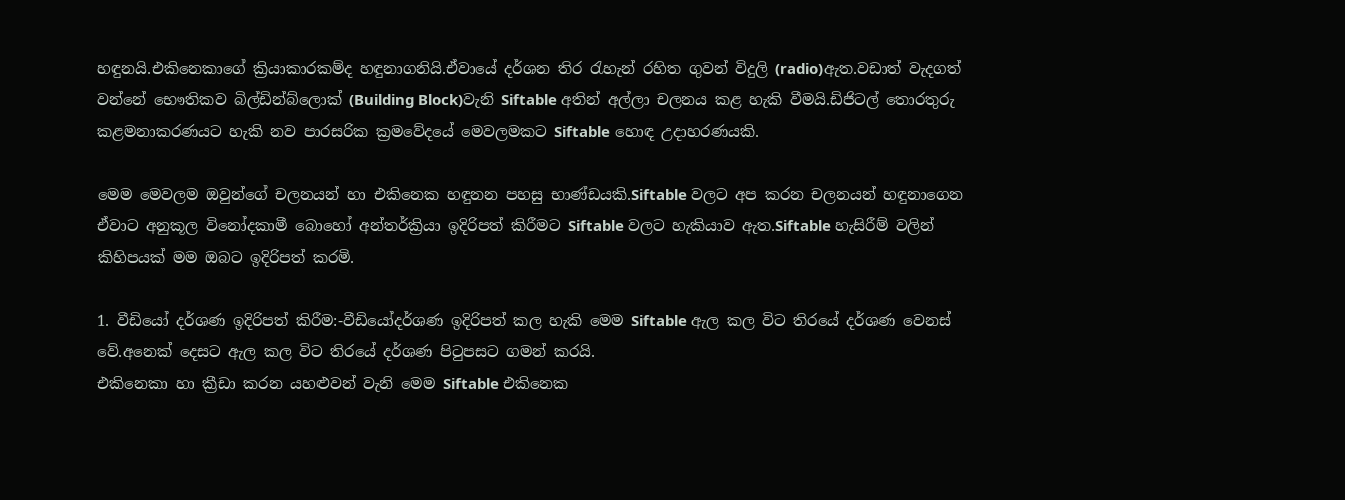හඳුනයි.එකිනෙකාගේ ක්‍රියාකාරකම්ද හඳුනාගනියි.ඒවායේ දර්ශන තිර රැහැන් රහිත ගුවන් විදුලි (radio)ඇත.වඩාත් වැදගත් වන්නේ භෞතිකව බිල්ඩින්බ්ලොක් (Building Block)වැනි Siftable අතින් අල්ලා චලනය කළ හැකි වීමයි.ඩිජිටල් තොරතුරු කළමනාකරණයට හැකි නව පාරසරික ක්‍රමවේදයේ මෙවලමකට Siftable හොඳ උදාහරණයකි.

මෙම මෙවලම ඔවුන්ගේ චලනයන් හා එකිනෙක හඳුනන පහසු භාණ්ඩයකි.Siftable වලට අප කරන චලනයන් හඳුනාගෙන ඒවාට අනුකූල විනෝදකාමී බොහෝ අන්තර්ක්‍රියා ඉදිරිපත් කිරීමට Siftable වලට හැකියාව ඇත.Siftable හැසිරීම් වලින් කිහිපයක් මම ඔබට ඉදිරිපත් කරමි.

1. වීඩියෝ දර්ශණ ඉදිරිපත් කිරීම:-වීඩියෝදර්ශණ ඉදිරිපත් කල හැකි මෙම Siftable ඇල කල විට තිරයේ දර්ශණ වෙනස් වේ.අනෙක් දෙසට ඇල කල විට තිරයේ දර්ශණ පිටුපසට ගමන් කරයි.
එකිනෙකා හා ක්‍රීඩා කරන යහළුවන් වැනි මෙම Siftable එකිනෙක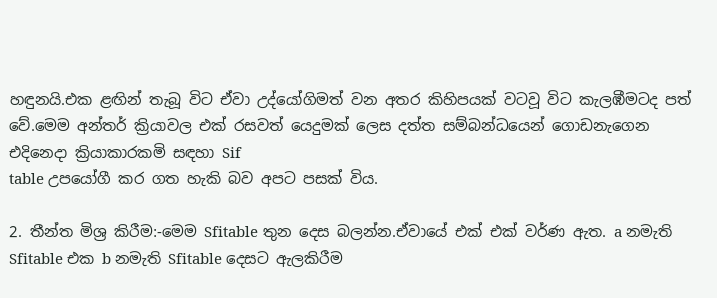හඳුනයි.එක ළඟින් තැබූ විට ඒවා උද්යෝගිමත් වන අතර කිහිපයක් වටවූ විට කැලඹීමටද පත් වේ.මෙම අන්තර් ක්‍රියාවල එක් රසවත් යෙදුමක් ලෙස දත්ත සම්බන්ධයෙන් ගොඩනැගෙන එදිනෙදා ක්‍රියාකාරකමි සඳහා Sif
table උපයෝගී කර ගත හැකි බව අපට පසක් විය.

2. තීන්ත මිශ්‍ර කිරීම:-මෙම Sfitable තුන දෙස බලන්න.ඒවායේ එක් එක් වර්ණ ඇත. a නමැති Sfitable එක b නමැති Sfitable දෙසට ඇලකිරීම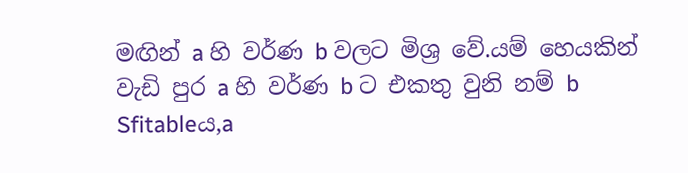මඟින් a හි වර්ණ b වලට මිශ්‍ර වේ.යම් හෙයකින් වැඩි පුර a හි වර්ණ b ට එකතු වුනි නම් b Sfitableය,a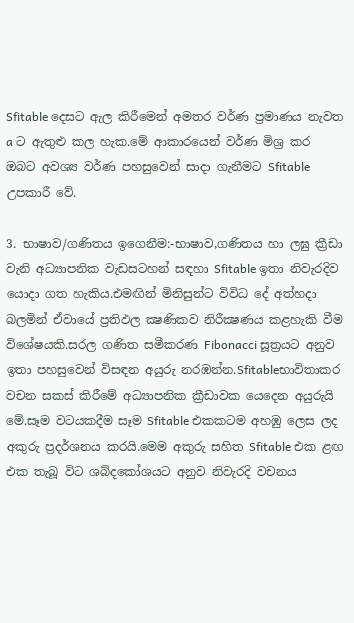Sfitable දෙසට ඇල කිරීමෙන් අමතර වර්ණ ප්‍රමාණය නැවත a ට ඇතුළු කල හැක.මේ ආකාරයෙන් වර්ණ මිශ්‍ර කර ඔබට අවශ්‍ය වර්ණ පහසුවෙන් සාදා ගැනීමට Sfitable උපකාරී වේ.

3. භාෂාව/ගණිතය ඉගෙනීම:-භාෂාව,ගණිතය හා ලඝු ක්‍රීඩා වැනි අධ්‍යාපනික වැඩසටහන් සඳහා Sfitable ඉතා නිවැරදිව යොදා ගත හැකිය.එමඟින් මිනිසුන්ට විවිධ දේ අත්හදා බලමින් ඒවායේ ප්‍රතිඵල ක්‍ෂණිකව නිරීක්‍ෂණය කළහැකි වීම විශේෂයකි.සරල ගණිත සමීකරණ Fibonacci සූත්‍රයට අනුව ඉතා පහසුවෙන් විසඳන අයුරු නරඹන්න.Sfitableභාවිතාකර වචන සකස් කිරීමේ අධ්‍යාපනික ක්‍රීඩාවක යෙදෙන අයුරුයි මේ.සෑම වටයකදීම සෑම Sfitable එකකටම අහඹු ලෙස ලද අකුරු ප්‍රදර්ශනය කරයි.මෙම අකුරු සහිත Sfitable එක ළඟ එක තැබූ විට ශබ්දකෝශයට අනුව නිවැරදි වචනය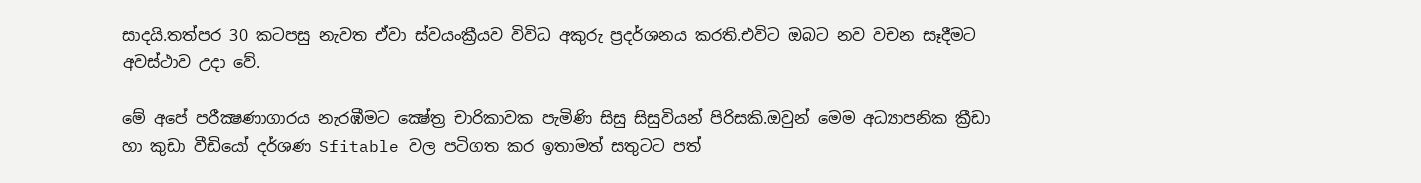සාදයි.තත්පර 30 කටපසු නැවත ඒවා ස්වයංක්‍රීයව විවිධ අකුරු ප්‍රදර්ශනය කරති.එවිට ඔබට නව වචන සෑදීමට අවස්ථාව උදා වේ.

මේ අපේ පරීක්‍ෂණාගාරය නැරඹීමට ක්‍ෂේත්‍ර චාරිකාවක පැමිණි සිසු සිසුවියන් පිරිසකි.ඔවුන් මෙම අධ්‍යාපනික ක්‍රීඩා හා කුඩා වීඩියෝ දර්ශණ Sfitable වල පටිගත කර ඉතාමත් සතුටට පත්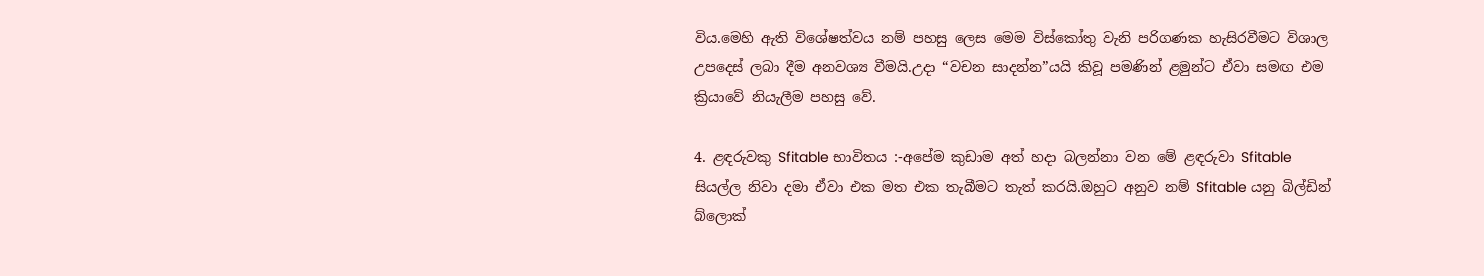විය.මෙහි ඇති විශේෂත්වය නම් පහසු ලෙස මෙම විස්කෝතු වැනි පරිගණක හැසිරවීමට විශාල උපදෙස් ලබා දීම අනවශ්‍ය වීමයි.උදා “වචන සාදන්න”යයි කිවූ පමණින් ළමුන්ට ඒවා සමඟ එම ක්‍රියාවේ නියැලීම පහසු වේ.

4. ළඳරුවකු Sfitable භාවිතය :-අපේම කුඩාම අත් හදා බලන්නා වන මේ ළඳරුවා Sfitable සියල්ල නිවා දමා ඒවා එක මත එක තැබීමට තැත් කරයි.ඔහුට අනුව නම් Sfitable යනු බිල්ඩින් බ්ලොක්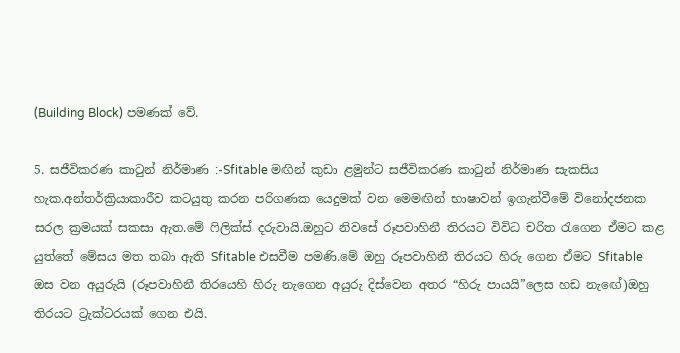(Building Block) පමණක් වේ.

5. සජීවිකරණ කාටුන් නිර්මාණ :-Sfitable මඟින් කුඩා ළමුන්ට සජීවිකරණ කාටුන් නිර්මාණ සැකසිය හැක.අන්තර්ක්‍රියාකාරීව කටයුතු කරන පරිගණක යෙදුමක් වන මෙමඟින් භාෂාවන් ඉගැන්වීමේ විනෝදජනක සරල ක්‍රමයක් සකසා ඇත.මේ ෆිලික්ස් දරුවායි.ඔහුට නිවසේ රූපවාහිනී තිරයට විවිධ චරිත රැගෙන ඒමට කළ යුත්තේ මේසය මත තබා ඇති Sfitable එසවීම පමණි.මේ ඔහු රූපවාහිනී තිරයට හිරු ගෙන ඒමට Sfitable ඔස වන අයුරුයි (රූපවාහිනී තිරයෙහි හිරු නැගෙන අයුරු දිස්වෙන අතර “හිරු පායයි”ලෙස හඩ නැඟේ)ඔහු තිරයට ට්‍රැක්ටරයක් ගෙන එයි.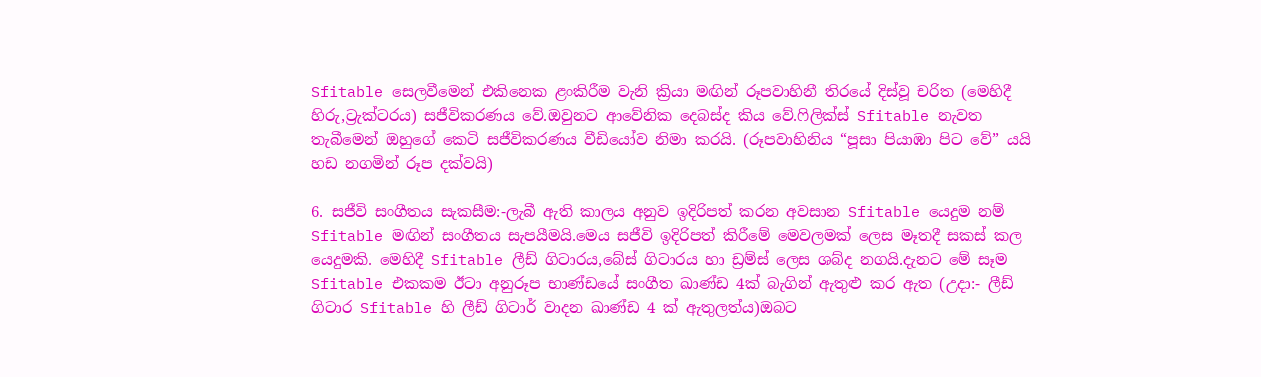Sfitable සෙලවීමෙන් එකිනෙක ළංකිරීම වැනි ක්‍රියා මඟින් රූපවාහිනී තිරයේ දිස්වූ චරිත (මෙහිදී හිරු,ට්‍රැක්ටරය) සජීවිකරණය වේ.ඔවුනට ආවේනික දෙබස්ද කිය වේ.ෆිලික්ස් Sfitable නැවත තැබීමෙන් ඔහුගේ කෙටි සජීවිකරණය වීඩියෝව නිමා කරයි. (රූපවාහිනිය “පූසා පියාඹා පිට වේ” යයි හඩ නගමින් රූප දක්වයි)

6. සජීවි සංගීතය සැකසීම:-ලැබී ඇති කාලය අනුව ඉදිරිපත් කරන අවසාන Sfitable යෙදුම නම් Sfitable මඟින් සංගීතය සැපයීමයි.මෙය සජීවි ඉදිරිපත් කිරීමේ මෙවලමක් ලෙස මෑතදී සකස් කල යෙදුමකි. මෙහිදී Sfitable ලීඩ් ගිටාරය,බේස් ගිටාරය හා ඩ්‍රම්ස් ලෙස ශබ්ද නගයි.දැනට මේ සෑම Sfitable එකකම ඊටා අනුරූප භාණ්ඩයේ සංගීත ඛාණ්ඩ 4ක් බැගින් ඇතුළු කර ඇත (උදා:- ලීඩ් ගිටාර Sfitable හි ලීඩ් ගිටාර් වාදන ඛාණ්ඩ 4 ක් ඇතුලත්ය)ඔබට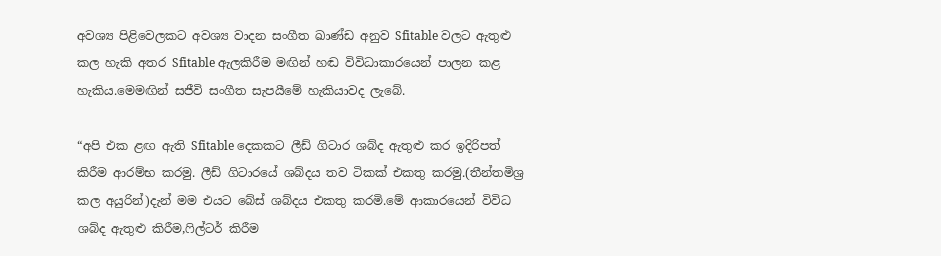අවශ්‍ය පිළිවෙලකට අවශ්‍ය වාදන සංගීත ඛාණ්ඩ අනුව Sfitable වලට ඇතුළු කල හැකි අතර Sfitable ඇලකිරීම මඟින් හඬ විවිධාකාරයෙන් පාලන කළ හැකිය.මෙමඟින් සජීවි සංගීත සැපයීමේ හැකියාවද ලැබේ.

“අපි එක ළඟ ඇති Sfitable දෙකකට ලීඩ් ගිටාර ශබ්ද ඇතුළු කර ඉදිරිපත් කිරීම ආරම්භ කරමු. ලීඩ් ගිටාරයේ ශබ්දය තව ටිකක් එකතු කරමු.(තීන්තමිශ්‍ර කල අයුරින්)දැන් මම එයට බේස් ශබ්දය එකතු කරමි.මේ ආකාරයෙන් විවිධ ශබ්ද ඇතුළු කිරීම,ෆිල්ටර් කිරීම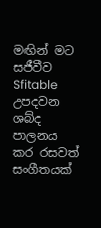මඟින් මට සජීවීව Sfitable උපදවන ශබ්ද පාලනය කර රසවත් සංගීතයක්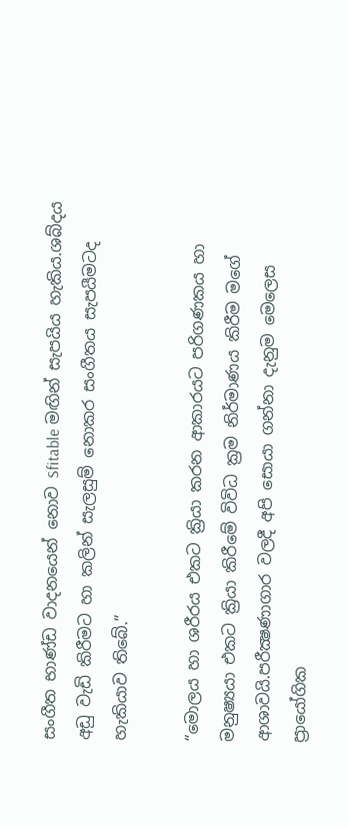සංගීත භාණ්ඩ වාදනයෙන් නොව Sfitable මඟින් සැපයිය හැකිය.ශබ්දය අඩු වැඩි කිරීමට හා කලින් සැලසුම් නොකර සංගීතය සැපයීමටද හැකියාව තිබේ.”

“මොලය හා ශරීරය එකට ක්‍රියා කරන ආකාරයට පරිගණකය හා මනුෂ්‍යයා එකට ක්‍රියා කිරීමේ විවිධ ක්‍රම නිර්මාණය කිරීම මගේ ආශාවයි.පරීක්‍ෂණාගාර වලදී අපි සොයා ගන්නා දැනුම මෙලෙස ප්‍රායෝගික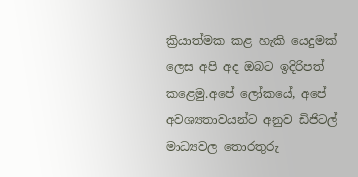ක්‍රියාත්මක කළ හැකි යෙදුමක් ලෙස අපි අද ඔබට ඉදිරිපත් කළෙමු.අපේ ලෝකයේ, අපේ අවශ්‍යතාවයන්ට අනුව ඩිජිටල් මාධ්‍යවල තොරතුරු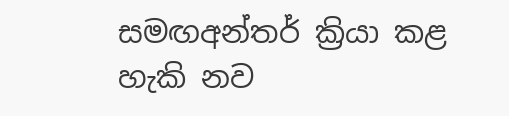සමඟඅන්තර් ක්‍රියා කළ හැකි නව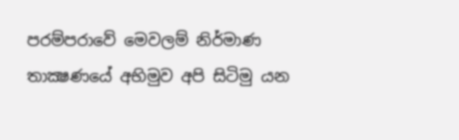පරම්පරාවේ මෙවලම් නිර්මාණ තාක්‍ෂණයේ අභිමුව අපි සිටිමු යන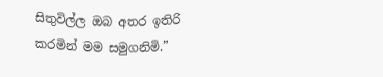සිතුවිල්ල ඔබ අතර ඉතිරි කරමින් මම සමුගනිමි.”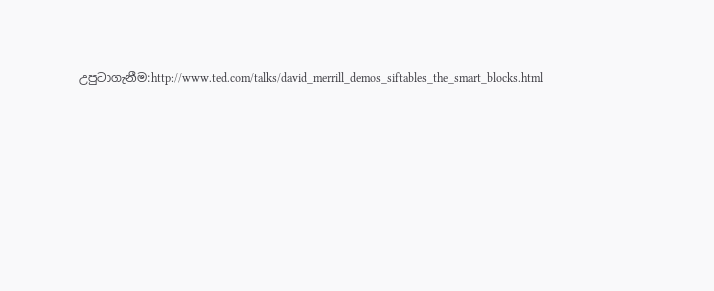උපුටාගැනීම:http://www.ted.com/talks/david_merrill_demos_siftables_the_smart_blocks.html